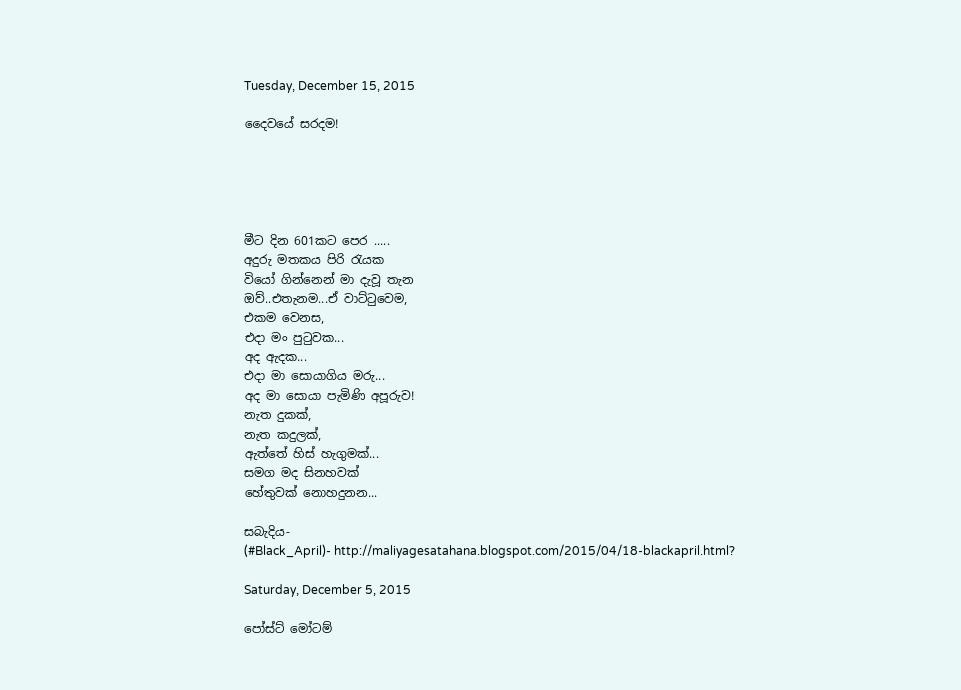Tuesday, December 15, 2015

දෛවයේ සරදම!





මීට දින 601කට පෙර .....
අදුරු මතකය පිරි රැයක
වියෝ ගින්නෙන් මා දැවූ තැන
ඔව්..එතැනම...ඒ වාට්ටුවෙම,
එකම වෙනස,
එදා මං පුටුවක...
අද ඇදක...
එදා මා සොයාගිය මරු...
අද මා සොයා පැමිණි අපූරුව!
නැත දුකක්,
නැත කදුලක්,
ඇත්තේ හිස් හැගුමක්...
සමග මද සිනහවක්
හේතුවක් නොහදුනන...

සබැදිය-
(#Black_April)- http://maliyagesatahana.blogspot.com/2015/04/18-blackapril.html?

Saturday, December 5, 2015

පෝස්ට් මෝටම්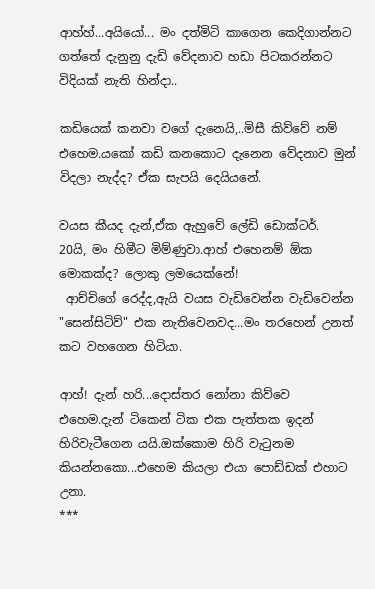ආහ්හ්...අයියෝ... මං දත්මිටි කාගෙන කෙදිගාන්නට ගත්තේ දැනුනු දැඩි වේදනාව හඩා පිටකරන්නට විදියක් නැති හින්දා..

කඩියෙක් කනවා වගේ දැනෙයි,..මිසී කිව්වේ නම් එහෙම.යකෝ කඩි කනකොට දැනෙන වේදනාව මුන් විදලා නැද්ද? ඒක සැපයි දෙයියනේ.

වයස කීයද දැන්,ඒක ඇහුවේ ලේඩි ඩොක්ටර්.
20යි, මං හිමීට මිම්ණුවා.ආහ් එහෙනම් ඕක මොකක්ද? ලොකු ලමයෙක්නේ!
 ආච්චිගේ රෙද්ද,ඇයි වයස වැඩිවෙන්න වැඩිවෙන්න "සෙන්සිටිව්" එක නැතිවෙනවද...මං තරහෙන් උනත් කට වහගෙන හිටියා.

ආහ්! දැන් හරි...දොස්තර නෝනා කිව්වෙ එහෙම.දැන් ටිකෙන් ටික එක පැත්තක ඉදන් හිරිවැටීගෙන යයි.ඔක්කොම හිරි වැටුනම කියන්නකො...එහෙම කියලා එයා පොඩ්ඩක් එහාට උනා.
***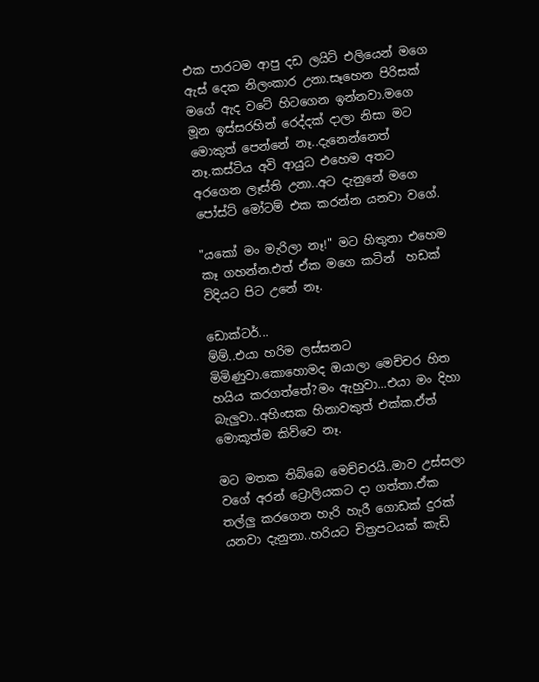එක පාරටම ආපු දඩ ලයිට් එලියෙන් මගෙ ඇස් දෙක නිලංකාර උනා.සෑහෙන පිරිසක් මගේ ඇද වටේ හිටගෙන ඉන්නවා.මගෙ මූන ඉස්සරහින් රෙද්දක් දාලා නිසා මට මොකුත් පෙන්නේ නෑ..දැනෙන්නෙත් නෑ.කස්ටිය අවි ආයුධ එහෙම අතට අරගෙන ලෑස්ති උනා..අට දැනුනේ මගෙ පෝස්ට් මෝටම් එක කරන්න යනවා වගේ.

"යකෝ මං මැරිලා නෑ!" මට හිතුනා එහෙම කෑ ගහන්න.එත් ඒක මගෙ කටින්  හඩක් විදියට පිට උනේ නෑ.

ඩොක්ටර්...
ම්ම්..එයා හරිම ලස්සනට මිමිණුවා.කොහොමද ඔයාලා මෙච්චර හිත හයිය කරගත්තේ?මං ඇහුවා...එයා මං දිහා බැලුවා..අහිංසක හිනාවකුත් එක්ක.ඒත් මොකූත්ම කිව්වෙ නෑ.

මට මතක තිබ්බෙ මෙච්චරයි..මාව උස්සලා වගේ අරන් ට්‍රොලියකට දා ගත්තා.ඒක තල්ලු කරගෙන හැරි හැරී ගොඩක් දුරක් යනවා දැනුනා..හරියට චිත්‍රපටයක් කැඩි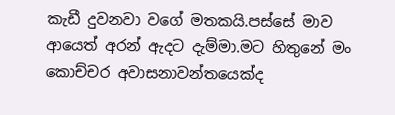කැඩී දුවනවා වගේ මතකයි.පස්සේ මාව ආයෙත් අරන් ඇදට දැම්මා.මට හිතුනේ මං කොච්චර අවාසනාවන්තයෙක්ද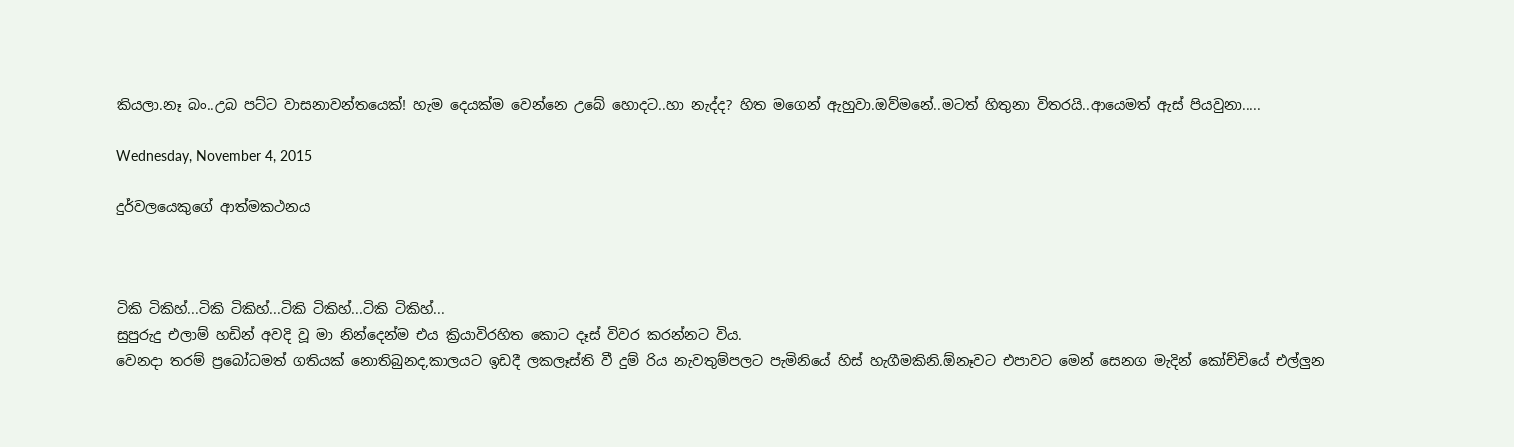කියලා.නෑ බං..උබ පට්ට වාසනාවන්තයෙක්! හැම දෙයක්ම වෙන්නෙ උබේ හොදට..හා නැද්ද? හිත මගෙන් ඇහුවා.ඔව්මනේ..මටත් හිතුනා විතරයි..ආයෙමත් ඇස් පියවුනා.....

Wednesday, November 4, 2015

දුර්වලයෙකුගේ ආත්මකථනය



ටිකි ටිකිහ්...ටිකි ටිකිහ්...ටිකි ටිකිහ්...ටිකි ටිකිහ්...
සුපුරුදු එලාම් හඩින් අවදි වූ මා නින්දෙන්ම එය ක්‍රියාවිරහිත කොට දෑස් විවර කරන්නට විය.
වෙනදා තරම් ප්‍රබෝධමත් ගතියක් නොතිබුනද,කාලයට ඉඩදී ලකලෑස්ති වී දුම් රිය නැවතුම්පලට පැමිනියේ හිස් හැගීමකිනි.ඕනෑවට එපාවට මෙන් සෙනග මැදින් කෝච්චියේ එල්ලුන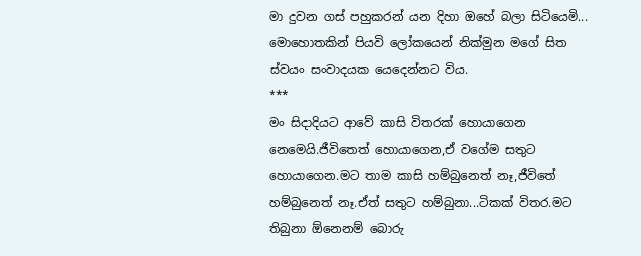මා දුවන ගස් පහුකරන් යන දිහා ඔහේ බලා සිටියෙමි...
මොහොතකින් පියවි ලෝකයෙන් නික්මුන මගේ සිත ස්වයං සංවාදයක යෙදෙන්නට විය.
***
මං සිදාදියට ආවේ කාසි විතරක් හොයාගෙන නෙමෙයි.ජීවිතෙත් හොයාගෙන,ඒ වගේම සතුට හොයාගෙන.මට තාම කාසි හම්බුනෙත් නෑ,ජීවිතේ හම්බුනෙත් නෑ.ඒත් සතුට හම්බුනා...ටිකක් විතර.මට තිබුනා ඕනෙනම් බොරු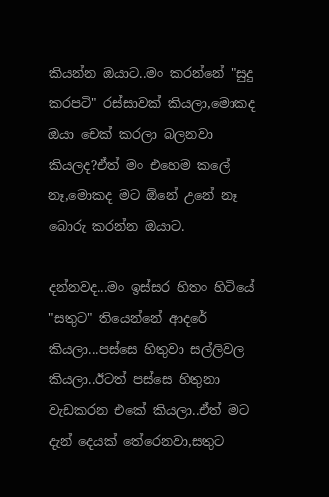කියන්න ඔයාට..මං කරන්නේ "සුදු කරපටි" රස්සාවක් කියලා,මොකද ඔයා චෙක් කරලා බලනවා කියලද?ඒත් මං එහෙම කලේ නෑ,මොකද මට ඕනේ උනේ නෑ බොරු කරන්න ඔයාට.

දන්නවද...මං ඉස්සර හිතං හිටියේ "සතුට" තියෙන්නේ ආදරේ කියලා...පස්සෙ හිතුවා සල්ලිවල කියලා..ඊටත් පස්සෙ හිතුනා වැඩකරන එකේ කියලා..ඒත් මට දැන් දෙයක් තේරෙනවා,සතුට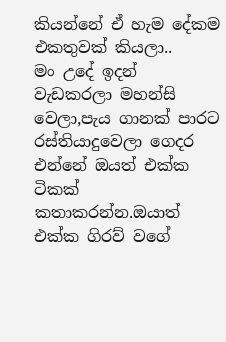කියන්නේ ඒ හැම දේකම එකතුවක් කියලා..
මං උදේ ඉදන් වැඩකරලා මහන්සි වෙලා,පැය ගානක් පාරට රස්තියාදුවෙලා ගෙදර එන්නේ ඔයත් එක්ක ටිකක් කතාකරන්න.ඔයාත් එක්ක ගිරව් වගේ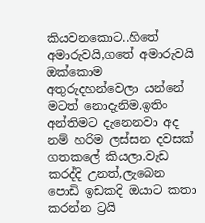කියවනකොට..හිතේ අමාරුවයි,ගතේ අමාරුවයි ඔක්කොම අතුරුදහන්වෙලා යන්නේ මටත් නොදැනිම.ඉතිං අන්තිමට දැනෙනවා අද නම් හරිම ලස්සන දවසක් ගතකලේ කියලා.වැඩ කරද්දි උනත්,ලැබෙන පොඩි ඉඩකදි ඔයාට කතා කරන්න ට්‍රයි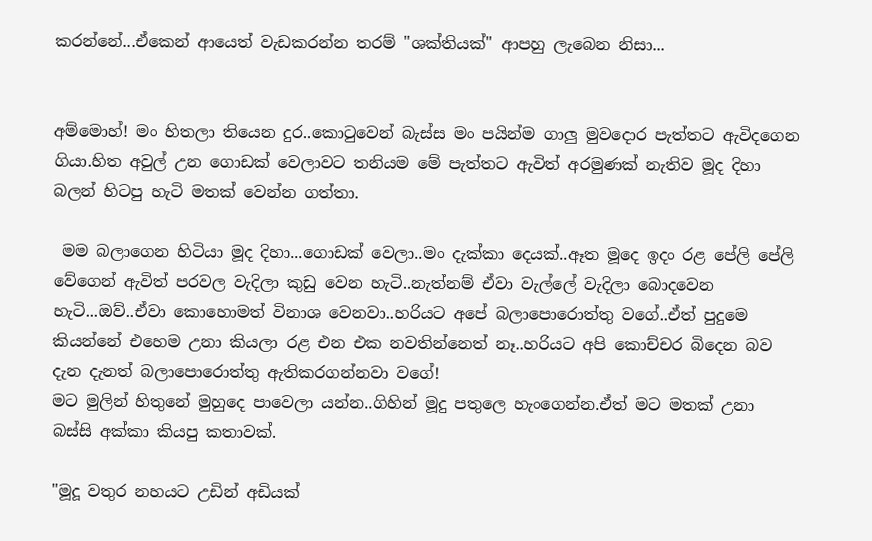කරන්නේ...ඒකෙන් ආයෙත් වැඩකරන්න තරම් "ශක්තියක්" ආපහු ලැබෙන නිසා...


අම්මොහ්! මං හිතලා තියෙන දුර..කොටුවෙන් බැස්ස මං පයින්ම ගාලු මුවදොර පැත්තට ඇවිදගෙන ගියා.හිත අවුල් උන ගොඩක් වෙලාවට තනියම මේ පැත්තට ඇවිත් අරමුණක් නැතිව මූද දිහා බලන් හිටපු හැටි මතක් වෙන්න ගත්තා.

 මම බලාගෙන හිටියා මූද දිහා...ගොඩක් වෙලා..මං දැක්කා දෙයක්..ඈත මූදෙ ඉදං රළ පේලි පේලි වේගෙන් ඇවිත් පරවල වැදිලා කුඩු වෙන හැටි..නැත්නම් ඒවා වැල්ලේ වැදිලා බොදවෙන හැටි...ඔව්..ඒවා කොහොමත් විනාශ වෙනවා..හරියට අපේ බලාපොරොත්තු වගේ..ඒත් පුදුමෙ කියන්නේ එහෙම උනා කියලා රළ එන එක නවතින්නෙත් නෑ..හරියට අපි කොච්චර බිදෙන බව දැන දැනත් බලාපොරොත්තු ඇතිකරගන්නවා වගේ!
මට මුලින් හිතුනේ මුහුදෙ පාවෙලා යන්න..ගිහින් මූදු පතුලෙ හැංගෙන්න.ඒත් මට මතක් උනා බස්සි අක්කා කියපු කතාවක්.

"මූදූ වතුර නහයට උඩින් අඩියක්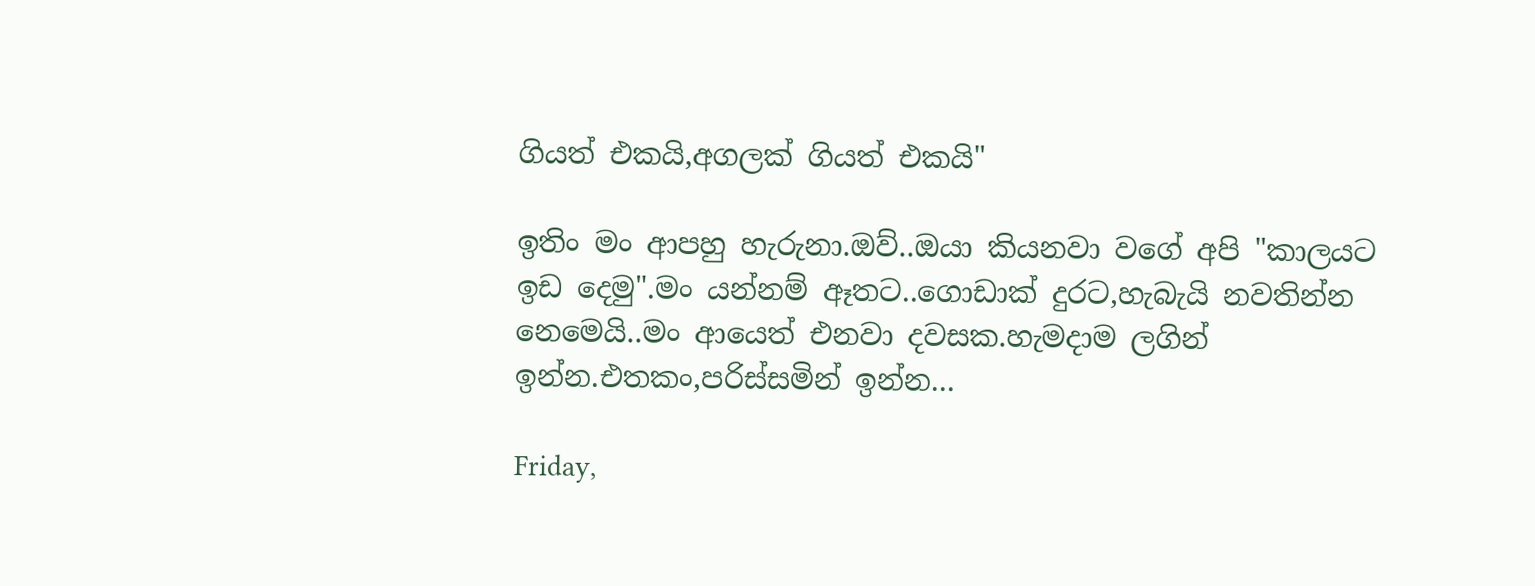ගියත් එකයි,අගලක් ගියත් එකයි"

ඉතිං මං ආපහු හැරුනා.ඔව්..ඔයා කියනවා වගේ අපි "කාලයට ඉඩ දෙමු".මං යන්නම් ඈතට..ගොඩාක් දුරට,හැබැයි නවතින්න නෙමෙයි..මං ආයෙත් එනවා දවසක.හැමදාම ලගින් ඉන්න.එතකං,පරිස්සමින් ඉන්න...

Friday,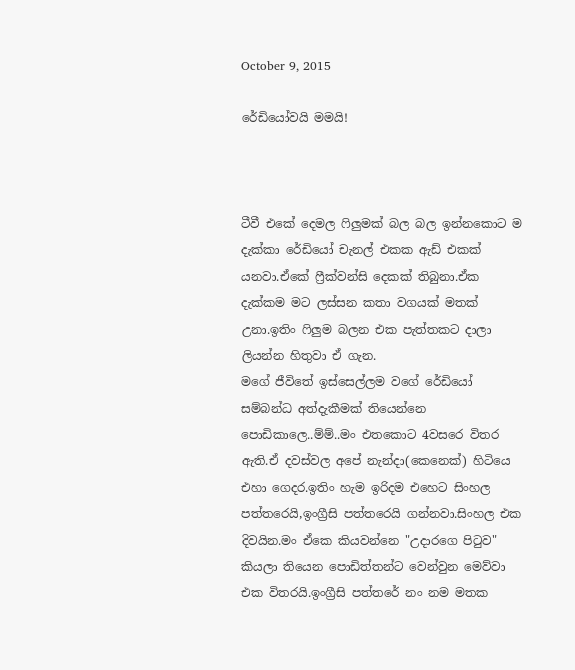October 9, 2015

රේඩියෝවයි මමයි!



ටීවී එකේ දෙමල ෆිලුමක් බල බල ඉන්නකොට ම දැක්කා රේඩියෝ චැනල් එකක ඇඩ් එකක් යනවා.ඒකේ ෆ්‍රීක්වන්සි දෙකක් තිබුනා.ඒක දැක්කම මට ලස්සන කතා වගයක් මතක් උනා.ඉතිං ෆිලුම බලන එක පැත්තකට දාලා ලියන්න හිතුවා ඒ ගැන.
මගේ ජීවිතේ ඉස්සෙල්ලම වගේ රේඩියෝ සම්බන්ධ අත්දැකීමක් තියෙන්නෙ පොඩිකාලෙ..ම්ම්..මං එතකොට 4වසරෙ විතර ඇති.ඒ දවස්වල අපේ නැන්දා(කෙනෙක්) හිටියෙ එහා ගෙදර.ඉතිං හැම ඉරිදම එහෙට සිංහල පත්තරෙයි,ඉංග්‍රීසි පත්තරෙයි ගන්නවා.සිංහල එක දිවයින.මං ඒකෙ කියවන්නෙ "උදාරගෙ පිටුව" කියලා තියෙන පොඩිත්තන්ට වෙන්වුන මෙව්වා එක විතරයි.ඉංග්‍රීසි පත්තරේ නං නම මතක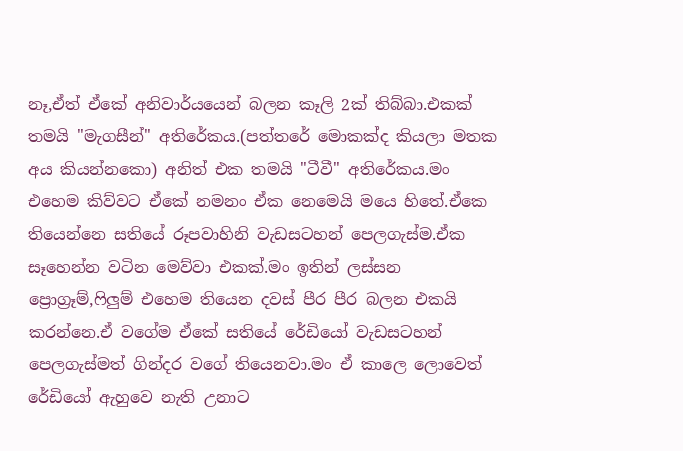නෑ,ඒත් ඒකේ අනිවාර්යයෙන් බලන කෑලි 2ක් තිබ්බා.එකක් තමයි "මැගසීන්" අතිරේකය.(පත්තරේ මොකක්ද කියලා මතක අය කියන්නකො) අනිත් එක තමයි "ටීවී" අතිරේකය.මං එහෙම කිව්වට ඒකේ නමනං ඒක නෙමෙයි මයෙ හිතේ.ඒකෙ තියෙන්නෙ සතියේ රූපවාහිනි වැඩසටහන් පෙලගැස්ම.ඒක සෑහෙන්න වටින මෙව්වා එකක්.මං ඉතින් ලස්සන ප්‍රොග්‍රෑම්,ෆිලුම් එහෙම තියෙන දවස් පීර පීර බලන එකයි කරන්නෙ.ඒ වගේම ඒකේ සතියේ රේඩියෝ වැඩසටහන් පෙලගැස්මත් ගින්දර වගේ තියෙනවා.මං ඒ කාලෙ ලොවෙත් රේඩියෝ ඇහුවෙ නැති උනාට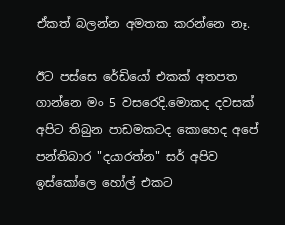ඒකත් බලන්න අමතක කරන්නෙ නෑ.

ඊට පස්සෙ රේඩියෝ එකක් අතපත ගාන්නෙ මං 5 වසරෙදි.මොකද දවසක් අපිට තිබුන පාඩමකටද කොහෙද අපේ පන්තිබාර "දයාරත්න" සර් අපිව ඉස්කෝලෙ හෝල් එකට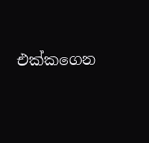එක්කගෙන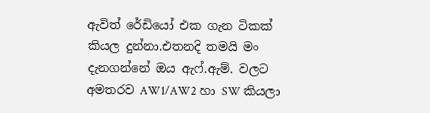ඇවිත් රේඩියෝ එක ගැන ටිකක් කියල දුන්නා.එතනදි තමයි මං දැනගන්නේ ඔය ඇෆ්.ඇම්. වලට අමතරව AW1/AW2 හා SW කියලා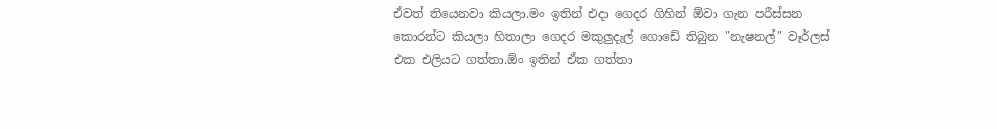ඒවත් තියෙනවා කියලා.මං ඉතින් එදා ගෙදර ගිහින් ඕවා ගැන පරීස්සන කොරන්ට කියලා හිතාලා ගෙදර මකුලුදැල් ගොඩේ තිබුන "නැෂනල්" වෑර්ලස් එක එලියට ගත්තා.ඕං ඉතින් ඒක ගත්තා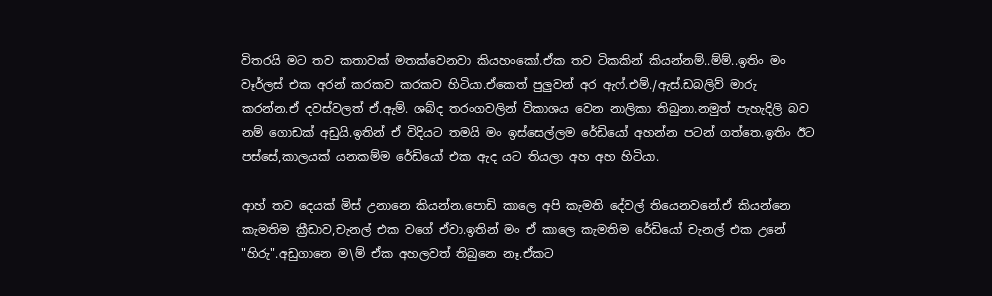විතරයි මට තව කතාවක් මතක්වෙනවා කියහංකෝ.ඒක තව ටිකකින් කියන්නම්..ම්ම්..ඉතිං මං වෑර්ලස් එක අරන් කරකව කරකව හිටියා.ඒකෙත් පුලුවන් අර ඇෆ්.එම්./ඇස්.ඩබලිව් මාරු කරන්න.ඒ දවස්වලත් ඒ.ඇම්. ශබ්ද තරංගවලින් විකාශය වෙන නාලිකා තිබුනා.නමුත් පැහැදිලි බව නම් ගොඩක් අඩුයි.ඉතින් ඒ විදියට තමයි මං ඉස්සෙල්ලම රේඩියෝ අහන්න පටන් ගත්තෙ.ඉතිං ඊට පස්සේ,කාලයක් යනකම්ම රේඩියෝ එක ඇද යට තියලා අහ අහ හිටියා.

ආහ් තව දෙයක් මිස් උනානෙ කියන්න.පොඩි කාලෙ අපි කැමති දේවල් තියෙනවනේ.ඒ කියන්නෙ කැමතිම ක්‍රීඩාව,චැනල් එක වගේ ඒවා.ඉතින් මං ඒ කාලෙ කැමතිම රේඩියෝ චැනල් එක උනේ "හිරු".අඩුගානෙ ම\ම් ඒක අහලවත් තිබුනෙ නෑ.ඒකට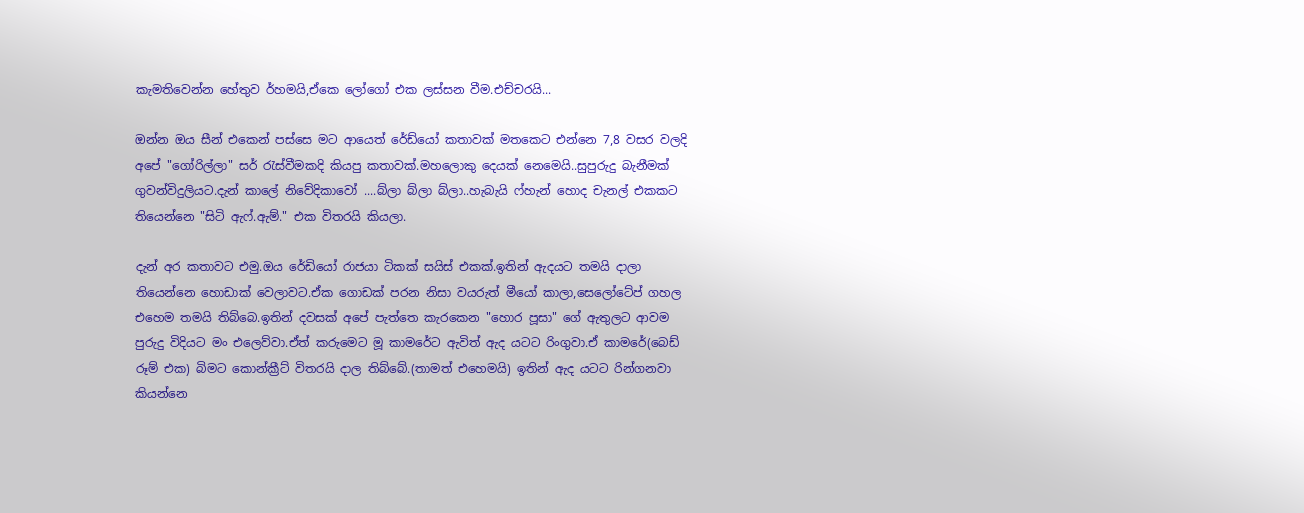කැමතිවෙන්න හේතුව ර්හමයි,ඒකෙ ලෝගෝ එක ලස්සන වීම.එච්චරයි...

ඔන්න ඔය සීන් එකෙන් පස්සෙ මට ආයෙත් රේඩ්යෝ කතාවක් මතකෙට එන්නෙ 7,8 වසර වලදි අපේ "ගෝරිල්ලා" සර් රැස්වීමකදි කියපු කතාවක්.මහලොකු දෙයක් නෙමෙයි..සුපුරුදු බැනීමක් ගුවන්විදුලියට.දැන් කාලේ නිවේදිකාවෝ ....බ්ලා බ්ලා බ්ලා..හැබැයි ෆ්හැන් හොද චැනල් එකකට තියෙන්නෙ "සිටි ඇෆ්.ඇම්." එක විතරයි කියලා.

දැන් අර කතාවට එමු.ඔය රේඩියෝ රාජයා ටිකක් සයිස් එකක්.ඉතින් ඇදයට තමයි දාලා තියෙන්නෙ හොඩාක් වෙලාවට.ඒක ගොඩක් පරන නිසා වයරුත් මීයෝ කාලා,සෙලෝටේප් ගහල එහෙම තමයි තිබ්බෙ.ඉතින් දවසක් අපේ පැත්තෙ කැරකෙන "හොර පූසා" ගේ ඇතුලට ආවම පුරුදු විදියට මං එලෙව්වා.ඒත් කරුමෙට මූ කාමරේට ඇවිත් ඇද යටට රිංගුවා.ඒ කාමරේ(බෙඩ් රූම් එක) බිමට කොන්ක්‍රීට් විතරයි දාල තිබ්බේ.(තාමත් එහෙමයි) ඉතින් ඇද යටට රින්ගනවා කියන්නෙ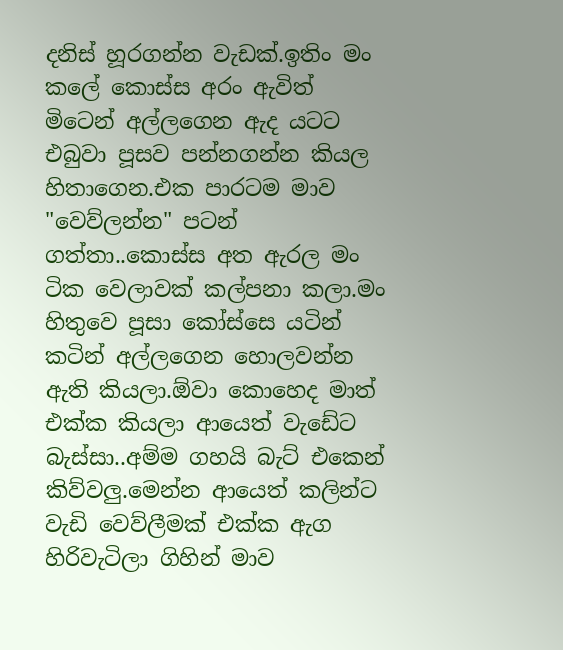දනිස් හූරගන්න වැඩක්.ඉතිං මං කලේ කොස්ස අරං ඇවිත් මිටෙන් අල්ලගෙන ඇද යටට එබුවා පූසව පන්නගන්න කියල හිතාගෙන.එක පාරටම මාව "වෙව්ලන්න" පටන් ගත්තා..කොස්ස අත ඇරල මං ටික වෙලාවක් කල්පනා කලා.මං හිතුවෙ පූසා කෝස්සෙ යටින් කටින් අල්ලගෙන හොලවන්න ඇති කියලා.ඕවා කොහෙද මාත් එක්ක කියලා ආයෙත් වැඩේට බැස්සා..අම්ම ගහයි බැට් එකෙන් කිව්වලු.මෙන්න ආයෙත් කලින්ට වැඩි වෙව්ලීමක් එක්ක ඇග හිරිවැටිලා ගිහින් මාව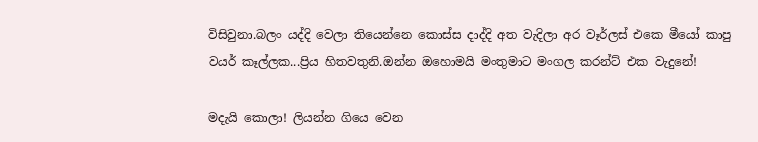විසිවුනා.බලං යද්දි වෙලා තියෙන්නෙ කොස්ස දාද්දි අත වැදිලා අර වෑර්ලස් එකෙ මීයෝ කාපු වයර් කෑල්ලක...ප්‍රිය හිතවතුනි.ඔන්න ඔහොමයි මංතුමාට මංගල කරන්ට් එක වැදුනේ!

මදැයි කොලා! ලියන්න ගියෙ වෙන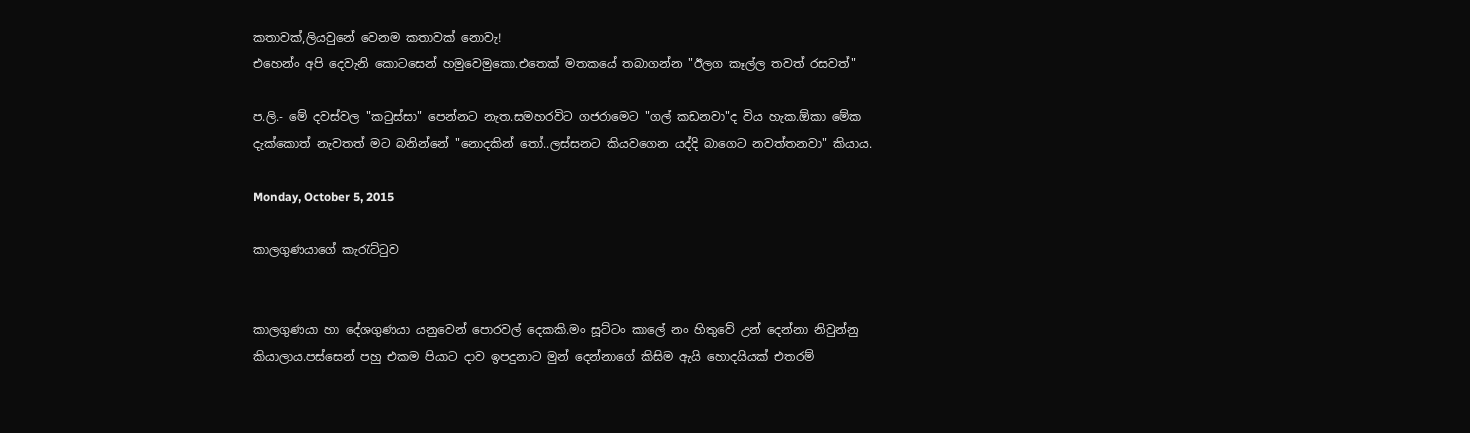කතාවක්,ලියවුනේ වෙනම කතාවක් නොවැ!
එහෙන්ං අපි දෙවැනි කොටසෙන් හමුවෙමුකො.එතෙක් මතකයේ තබාගන්න "ඊලග කෑල්ල තවත් රසවත්"

ප.ලි.- මේ දවස්වල "කටුස්සා" පෙන්නට නැත.සමහරවිට ගජරාමෙට "ගල් කඩනවා"ද විය හැක.ඕකා මේක දැක්කොත් නැවතත් මට බනින්නේ "නොදකින් තෝ..ලස්සනට කියවගෙන යද්දි බාගෙට නවත්තනවා" කියාය.

Monday, October 5, 2015

කාලගුණයාගේ කැරැට්ටුව


කාලගුණයා හා දේශගුණයා යනුවෙන් පොරවල් දෙකකි.මං සූට්ටං කාලේ නං හිතුවේ උන් දෙන්නා නිවුන්නු කියාලාය.පස්සෙන් පහු එකම පියාට දාව ඉපදුනාට මුන් දෙන්නාගේ කිසිම ඇයි හොදයියක් එතරම්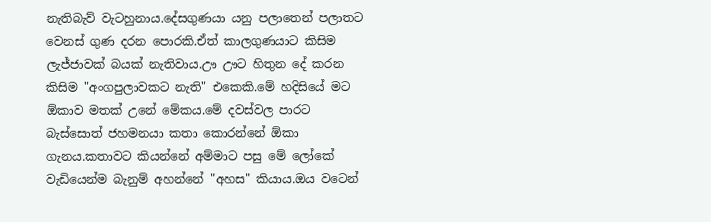නැතිබැව් වැටහුනාය.දේසගුණයා යනු පලාතෙන් පලාතට වෙනස් ගුණ දරන පොරකි.ඒත් කාලගුණයාට කිසිම ලැජ්ජාවක් බයක් නැතිවාය.ඌ ඌට හිතුන දේ කරන කිසිම "අංගපුලාවකට නැති" එකෙකි.මේ හදිසියේ මට ඕකාව මතක් උනේ මේකය.මේ දවස්වල පාරට බැස්සොත් ජහමනයා කතා කොරන්නේ ඕකා ගැනය.කතාවට කියන්නේ අම්මාට පසු මේ ලෝකේ වැඩියෙන්ම බැනුම් අහන්නේ "අහස" කියාය.ඔය වටෙන්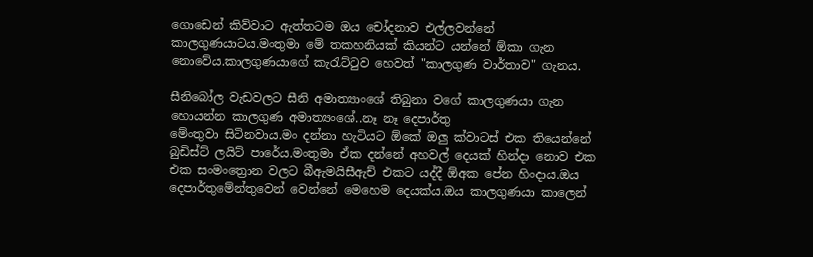ගොඩෙන් කිව්වාට ඇත්තටම ඔය චෝදනාව එල්ලවන්නේ කාලගුණයාටය.මංතුමා මේ තකහනියක් කියන්ට යන්නේ ඕකා ගැන නොවේය.කාලගුණයාගේ කැරැට්ටුව හෙවත් "කාලගුණ වාර්තාව" ගැනය.

සීනිබෝල වැඩවලට සීනි අමාත්‍යාංශේ තිබුනා වගේ කාලගුණයා ගැන හොයන්න කාලගුණ අමාත්‍යංශේ..නෑ නෑ දෙපාර්තු
මේංතුවා සිටිනවාය.මං දන්නා හැටියට ඕකේ ඔලු ක්වාටස් එක තියෙන්නේ බුඩිස්ට් ලයිට් පාරේය.මංතුමා ඒක දන්නේ අහවල් දෙයක් හින්දා නොව එක එක සංමංත්‍රොන වලට බීඇමයිසීඇච් එකට යද්දී ඕඅක පේන හිංදාය.ඔය දෙපාර්තුමේන්තුවෙන් වෙන්නේ මෙහෙම දෙයක්ය.ඔය කාලගුණයා කාලෙන්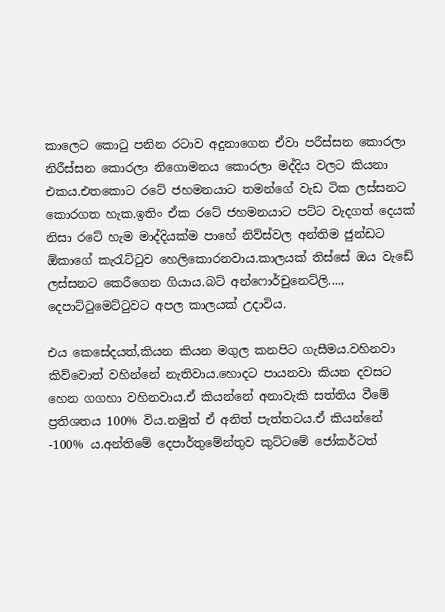කාලෙට කොටු පනින රටාව අදුනාගෙන ඒවා පරීස්සන කොරලා නිරීස්සන කොරලා නිගොමනය කොරලා මද්දිය වලට කියනා එකය.එතකොට රටේ ජහමනයාට තමන්ගේ වැඩ ටික ලස්සනට කොරගත හැක.ඉතිං ඒක රටේ ජහමනයාට පට්ට වැදගත් දෙයක් නිසා රටේ හැම මාද්දියක්ම පාහේ නිව්ස්වල අන්තිම ජුන්ඩට ඕකාගේ කැරැට්ටුව හෙලිකොරනවාය.කාලයක් තිස්සේ ඔය වැඩේ ලස්සනට කෙරීගෙන ගියාය.බට් අන්ෆොර්චුනෙට්ලි...., දෙපාට්ටුමෙට්ටුවට අපල කාලයක් උදාවිය.

එය කෙසේදයත්,කියන කියන මගුල කනපිට ගැසීමය.වහිනවා කිව්වොත් වහින්නේ නැතිවාය.හොදට පායනවා කියන දවසට හෙන ගගහා වහිනවාය.ඒ කියන්නේ අනාවැකි සත්තිය වීමේ ප්‍රතිශතය 100% විය.නමුත් ඒ අනිත් පැත්තටය.ඒ කියන්නේ -100% ය.අන්තිමේ දෙපාර්තුමේන්තුව කුට්ටමේ ජෝකර්ටත්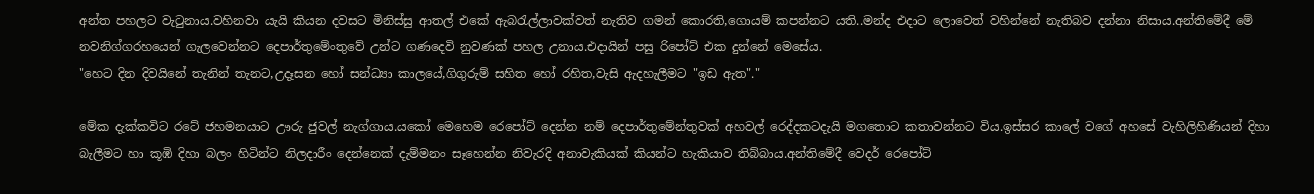අන්ත පහලට වැටුනාය.වහිනවා යැයි කියන දවසට මිනිස්සු ආතල් එකේ ඇබරැල්ලාවක්වත් නැතිව ගමන් කොරති,ගොයම් කපන්නට යති..මන්ද එදාට ලොවෙත් වහින්නේ නැතිබව දන්නා නිසාය.අන්තිමේදී මේ නවනිග්ගරහයෙන් ගැලවෙන්නට දෙපාර්තුමේංතුවේ උන්ට ගණදෙවි නුවණක් පහල උනාය.එදායින් පසු රිපෝට් එක දුන්නේ මෙසේය.
"හෙට දින දිවයිනේ තැනින් තැනට,උදෑසන හෝ සන්ධ්‍යා කාලයේ,ගිගුරුම් සහිත හෝ රහිත,වැසි ඇදහැලීමට "ඉඩ ඇත"."

මේක දැක්කවිට රටේ ජහමනයාට ඌරු ජුවල් නැග්ගාය.යකෝ මෙහෙම රෙපෝට් දෙන්න නම් දෙපාර්තුමේන්තුවක් අහවල් රෙද්දකටදැයි මගතොට කතාවන්නට විය.ඉස්සර කාලේ වගේ අහසේ වැහිලිහිණියන් දිහා බැලීමට හා කූඹි දිහා බලං හිටින්ට නිලදාරීං දෙන්නෙක් දැම්මනං සෑහෙන්න නිවැරදි අනාවැකියක් කියන්ට හැකියාව තිබ්බාය.අන්තිමේදී වෙදර් රෙපෝට්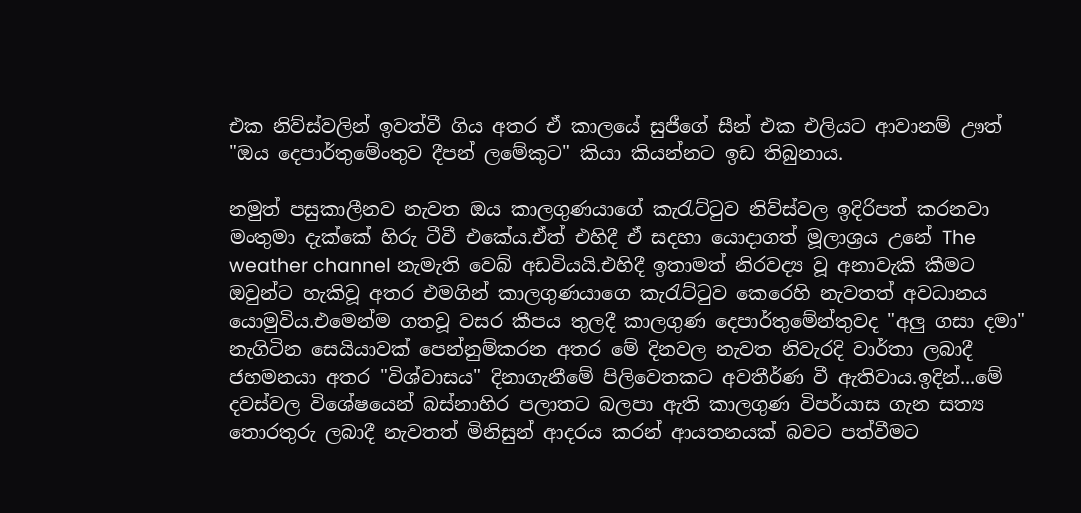එක නිව්ස්වලින් ඉවත්වී ගිය අතර ඒ කාලයේ සුජීගේ සීන් එක එලියට ආවානම් ඌත් "ඔය දෙපාර්තුමේංතුව දීපන් ලමේකුට" කියා කියන්නට ඉඩ තිබුනාය.

නමුත් පසුකාලීනව නැවත ඔය කාලගුණයාගේ කැරැට්ටුව නිව්ස්වල ඉදිරිපත් කරනවා මංතුමා දැක්කේ හිරු ටීවී එකේය.ඒත් එහිදී ඒ සදහා යොදාගත් මූලාශ්‍රය උනේ The weather channel නැමැති වෙබ් අඩවියයි.එහිදී ඉතාමත් නිරවද්‍ය වූ අනාවැකි කීමට ඔවුන්ට හැකිවූ අතර එමගින් කාලගුණයාගෙ කැරැට්ටුව කෙරෙහි නැවතත් අවධානය යොමුවිය.එමෙන්ම ගතවූ වසර කීපය තුලදී කාලගුණ දෙපාර්තුමේන්තුවද "අලු ගසා දමා" නැගිටින සෙයියාවක් පෙන්නුම්කරන අතර මේ දිනවල නැවත නිවැරදි වාර්තා ලබාදී ජහමනයා අතර "විශ්වාසය" දිනාගැනීමේ පිලිවෙතකට අවතීර්ණ වී ඇතිවාය.ඉදින්...මේ දවස්වල විශේෂයෙන් බස්නාහිර පලාතට බලපා ඇති කාලගුණ විපර්යාස ගැන සත්‍ය තොරතුරු ලබාදී නැවතත් මිනිසුන් ආදරය කරන් ආයතනයක් බවට පත්වීමට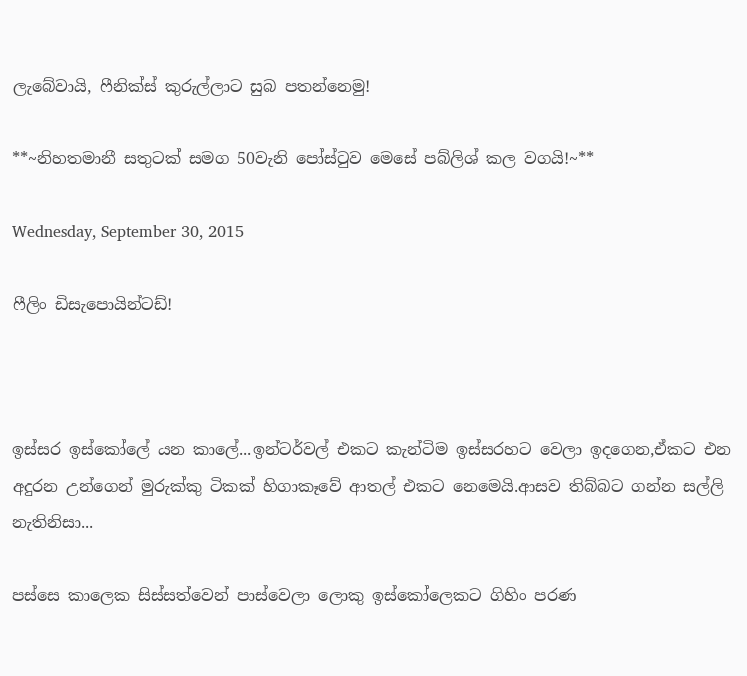ලැබේවායි, ෆීනික්ස් කුරුල්ලාට සුබ පතන්නෙමු!

**~නිහතමානී සතුටක් සමග 50වැනි පෝස්ටුව මෙසේ පබ්ලිශ් කල වගයි!~**

Wednesday, September 30, 2015

ෆීලිං ඩිසැපොයින්ටඩ්!



ඉස්සර ඉස්කෝලේ යන කාලේ...ඉන්ටර්වල් එකට කැන්ටිම ඉස්සරහට වෙලා ඉදගෙන,ඒකට එන අදුරන උන්ගෙන් මුරුක්කු ටිකක් හිගාකෑවේ ආතල් එකට නෙමෙයි.ආසව තිබ්බට ගන්න සල්ලි නැතිනිසා...

පස්සෙ කාලෙක සිස්සත්වෙන් පාස්වෙලා ලොකු ඉස්කෝලෙකට ගිහිං පරණ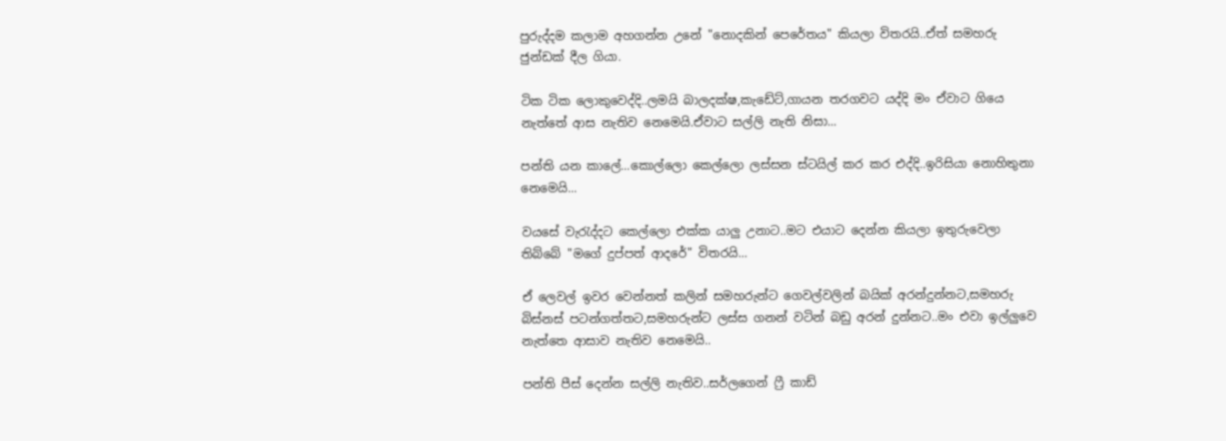පුරුද්දම කලාම අහගන්න උනේ "නොදකින් පෙරේතය" කියලා විතරයි..ඒත් සමහරු ජුන්ඩක් දීල ගියා.

ටික ටික ලොකුවෙද්දි..ලමයි බාලදක්ෂ,කැඩේට්,ගායන තරගවට යද්දි මං ඒවාට ගියෙ නැත්තේ ආස නැතිව නෙමෙයි.ඒවාට සල්ලි නැති නිසා...

පන්ති යන කාලේ...කොල්ලො කෙල්ලො ලස්සන ස්ටයිල් කර කර එද්දි..ඉරිසියා නොහිතුනා නෙමෙයි...

වයසේ වැරැද්දට කෙල්ලො එක්ක යාලු උනාට..මට එයාට දෙන්න කියලා ඉතුරුවෙලා තිබ්බේ "මගේ දුප්පත් ආදරේ" විතරයි...

ඒ ලෙවල් ඉවර වෙන්නත් කලින් සමහරුන්ට ගෙවල්වලින් බයික් අරන්දුන්නට,සමහරු බිස්නස් පටන්ගත්තට,සමහරුන්ට ලස්ස ගනන් වටින් බඩු අරන් දුන්නට..මං එවා ඉල්ලුවෙ නැත්තෙ ආසාව නැතිව නෙමෙයි..

පන්ති පීස් දෙන්න සල්ලි නැතිව..සර්ලගෙන් ෆ්‍රී කාඩ්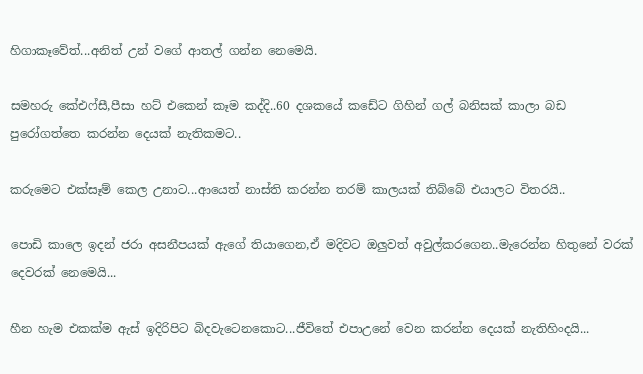හිගාකෑවේත්...අනිත් උන් වගේ ආතල් ගන්න නෙමෙයි.

සමහරු කේඑෆ්සී,පීසා හට් එකෙන් කෑම කද්දි..60 දශකයේ කඩේට ගිහින් ගල් බනිසක් කාලා බඩ පුරෝගත්තෙ කරන්න දෙයක් නැතිකමට..

කරුමෙට එක්සෑම් කෙල උනාට...ආයෙත් නාස්ති කරන්න තරම් කාලයක් තිබ්බේ එයාලට විතරයි..

පොඩි කාලෙ ඉදන් ජරා අසනීපයක් ඇගේ තියාගෙන,ඒ මදිවට ඔලුවත් අවුල්කරගෙන..මැරෙන්න හිතුනේ වරක් දෙවරක් නෙමෙයි...

හීන හැම එකක්ම ඇස් ඉදිරිපිට බිදවැටෙනකොට...ජීවිතේ එපාඋනේ වෙන කරන්න දෙයක් නැතිහිංදයි...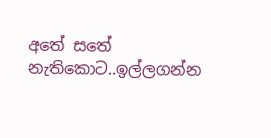අතේ සතේ නැතිකොට..ඉල්ලගන්න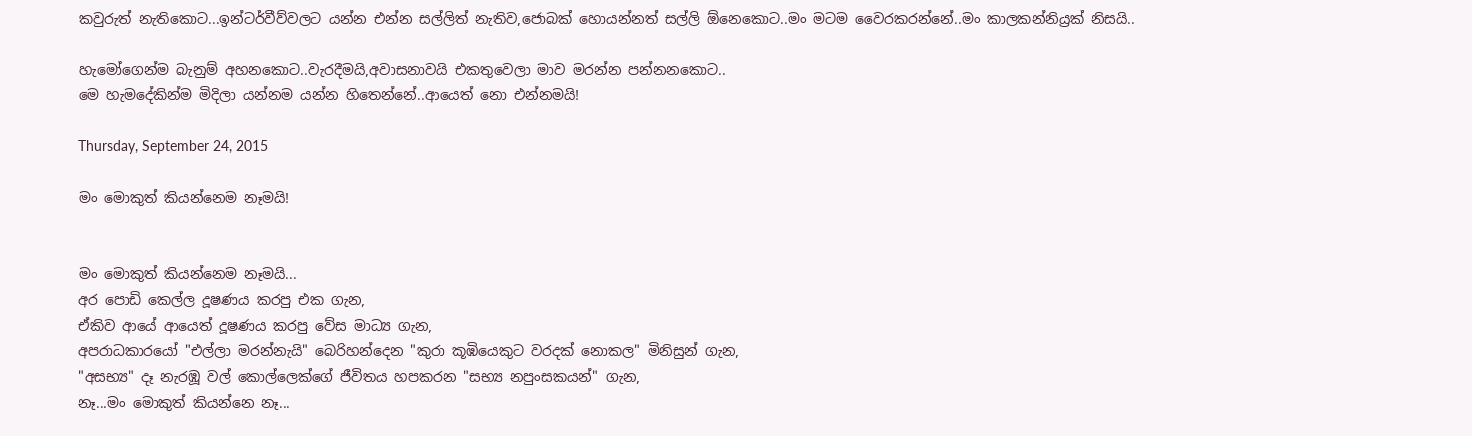කවුරුත් නැතිකොට...ඉන්ටර්වීව්වලට යන්න එන්න සල්ලිත් නැතිව,ජොබක් හොයන්නත් සල්ලි ඕනෙකොට..මං මටම වෛරකරන්නේ..මං කාලකන්නිය්‍රක් නිසයි..

හැමෝගෙන්ම බැනුම් අහනකොට..වැරදීමයි,අවාසනාවයි එකතුවෙලා මාව මරන්න පන්නනකොට..
මෙ හැමදේකින්ම මිදිලා යන්නම යන්න හිතෙන්නේ..ආයෙත් නො එන්නමයි!

Thursday, September 24, 2015

මං මොකුත් කියන්නෙම නෑමයි!


මං මොකුත් කියන්නෙම නෑමයි...
අර පොඩි කෙල්ල දූෂණය කරපු එක ගැන,
ඒකිව ආයේ ආයෙත් දූෂණය කරපු වේස මාධ්‍ය ගැන,
අපරාධකාරයෝ "එල්ලා මරන්නැයි" බෙරිහන්දෙන "කුරා කූඹියෙකුට වරදක් නොකල" මිනිසුන් ගැන,
"අසභ්‍ය" දෑ නැරඹූ වල් කොල්ලෙක්ගේ ජීවිතය හපකරන "සභ්‍ය නපුංසකයන්" ගැන,
නෑ...මං මොකුත් කියන්නෙ නෑ...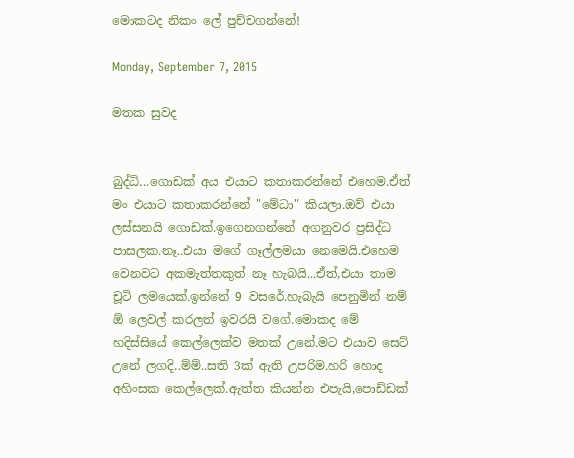මොකටද නිකං ලේ පුච්චගන්නේ!

Monday, September 7, 2015

මතක සුවද


බුද්ධි...ගොඩක් අය එයාට කතාකරන්නේ එහෙම.ඒත් මං එයාට කතාකරන්නේ "මේධා" කියලා.ඔව් එයා ලස්සනයි ගොඩක්.ඉගෙනගන්නේ අගනුවර ප්‍රසිද්ධ පාසලක.නෑ..එයා මගේ ගෑල්ලමයා නෙමෙයි.එහෙම වෙනවට අකමැත්තකුත් නෑ හැබයි...ඒත්,එයා තාම චූටි ලමයෙක්.ඉන්නේ 9 වසරේ.හැබැයි පෙනුමින් නම් ඕ ලෙවල් කරලත් ඉවරයි වගේ.මොකද මේ හදිස්සියේ කෙල්ලෙක්ව මතක් උනේ.මට එයාව සෙට් උනේ ලගදි..ම්ම්..සති 3ක් ඇති උපරිම.හරි හොද අහිංසක කෙල්ලෙක්.ඇත්ත කියන්න එපැයි,පොඩ්ඩක්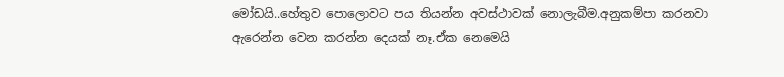මෝඩයි..හේතුව පොලොවට පය තියන්න අවස්ථාවක් නොලැබීම.අනුකම්පා කරනවා ඇරෙන්න වෙන කරන්න දෙයක් නෑ.ඒක නෙමෙයි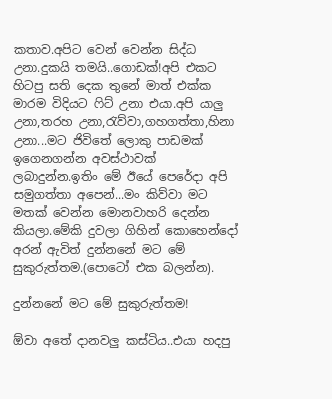කතාව.අපිට වෙන් වෙන්න සිද්ධ උනා.දුකයි තමයි..ගොඩක්!අපි එකට හිටපු සති දෙක තුනේ මාත් එක්ක මාරම විදියට ෆිට් උනා එයා.අපි යාලු උනා,තරහ උනා,රැව්වා,ගහගත්තා,හිනා උනා...මට ජිවිතේ ලොකු පාඩමක් ඉගෙනගන්න අවස්ථාවක් ලබාදුන්න.ඉතිං මේ ඊයේ පෙරේදා අපි සමුගත්තා අපෙන්...මං කිව්වා මට මතක් වෙන්න මොනවාහරි දෙන්න කියලා.මේකි දුවලා ගිහින් කොහෙන්දෝ අරන් ඇවිත් දුන්නනේ මට මේ සුකුරුත්තම.(පොටෝ එක බලන්න).

දුන්නනේ මට මේ සුකුරුත්තම!

ඕවා අතේ දානවලු කස්ටිය..එයා හදපු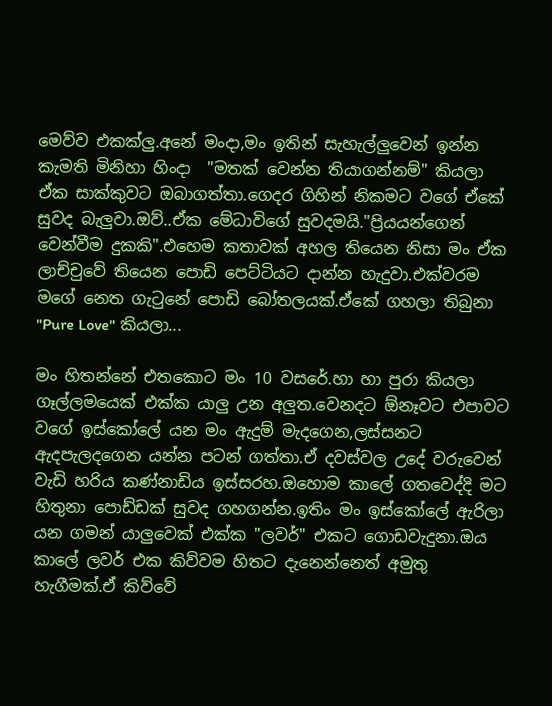මෙව්ව එකක්ලු.අනේ මංදා,මං ඉතින් සැහැල්ලුවෙන් ඉන්න කැමති මිනිහා හිංදා  "මතක් වෙන්න තියාගන්නම්" කියලා ඒක සාක්කුවට ඔබාගත්තා.ගෙදර ගිහින් නිකමට වගේ ඒකේ සුවද බැලුවා.ඔව්..ඒක මේධාවිගේ සුවදමයි."ප්‍රියයන්ගෙන් වෙන්වීම දුකකි".එහෙම කතාවක් අහල තියෙන නිසා මං ඒක ලාච්චුවේ තියෙන පොඩි පෙට්ටියට දාන්න හැදුවා.එක්වරම මගේ නෙත ගැටුනේ පොඩි බෝතලයක්.ඒකේ ගහලා තිබුනා "Pure Love" කියලා...

මං හිතන්නේ එතකොට මං 10 වසරේ.හා හා පුරා කියලා ගෑල්ලමයෙක් එක්ක යාලු උන අලුත.වෙනදට ඕනෑවට එපාවට වගේ ඉස්කෝලේ යන මං ඇදුම් මැදගෙන,ලස්සනට ඇදපැලදගෙන යන්න පටන් ගත්තා.ඒ දවස්වල උදේ වරුවෙන් වැඩි හරිය කණ්නාඩිය ඉස්සරහ.ඔහොම කාලේ ගතවෙද්දි මට හිතුනා පොඩ්ඩක් සුවද ගහගන්න.ඉතිං මං ඉස්කෝලේ ඇරිලා යන ගමන් යාලුවෙක් එක්ක "ලවර්" එකට ගොඩවැදුනා.ඔය කාලේ ලවර් එක කිව්වම හිතට දැනෙන්නෙත් අමුතු හැගීමක්.ඒ කිව්වේ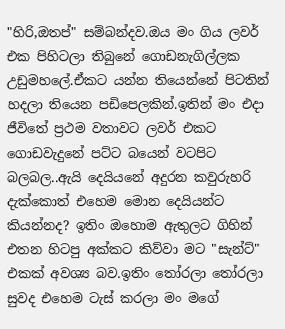"හිරි,ඔතප්" සම්බන්දව.ඔය මං ගිය ලවර් එක පිහිටලා තිබුනේ ගොඩනැගිල්ලක උඩුමහලේ.ඒකට යන්න තියෙන්නේ පිටතින් හදලා තියෙන පඩිපෙලකින්.ඉතින් මං එදා ජීවිතේ ප්‍රථම වතාවට ලවර් එකට ගොඩවැදුනේ පට්ට බයෙන් වටපිට බලබල..ඇයි දෙයියනේ අදුරන කවුරුහරි දැක්කොත් එහෙම මොන දෙයියන්ට කියන්නද? ඉතිං ඔහොම ඇතුලට ගිහින් එතන හිටපු අක්කට කිව්වා මට "සැන්ට්" එකක් අවශ්‍ය බව.ඉතිං තෝරලා තෝරලා සුවද එහෙම ටැස් කරලා මං මගේ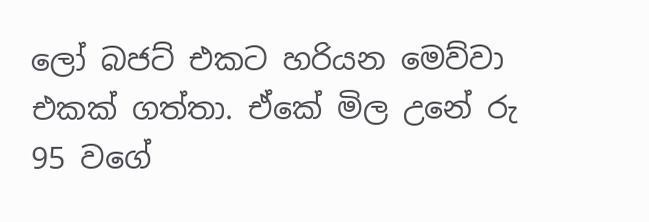ලෝ බජට් එකට හරියන මෙව්වා එකක් ගත්තා. ඒකේ මිල උනේ රු 95 වගේ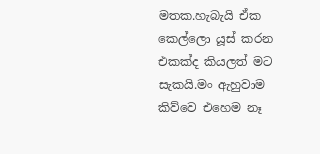මතක.හැබැයි ඒක කෙල්ලො යූස් කරන එකක්ද කියලත් මට සැකයි.මං ඇහුවාම කිව්වෙ එහෙම නෑ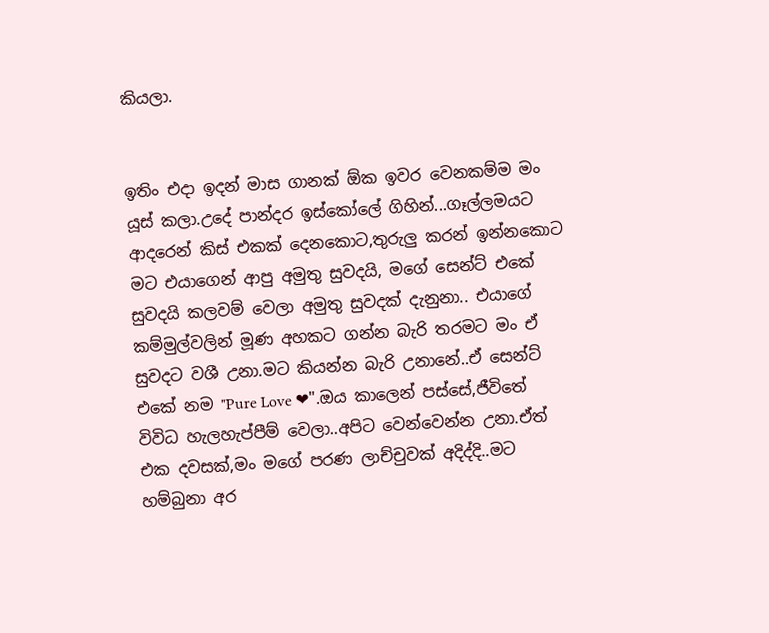කියලා.


ඉතිං එදා ඉදන් මාස ගානක් ඕක ඉවර වෙනකම්ම මං යූස් කලා.උදේ පාන්දර ඉස්කෝලේ ගිහින්...ගෑල්ලමයට ආදරෙන් කිස් එකක් දෙනකොට,තුරුලු කරන් ඉන්නකොට මට එයාගෙන් ආපු අමුතු සුවදයි, මගේ සෙන්ට් එකේ සුවදයි කලවම් වෙලා අමුතු සුවදක් දැනුනා.. එයාගේ කම්මුල්වලින් මූණ අහකට ගන්න බැරි තරමට මං ඒ සුවදට වශී උනා.මට කියන්න බැරි උනානේ..ඒ සෙන්ට් එකේ නම "Pure Love ❤".ඔය කාලෙන් පස්සේ,ජීවිතේ විවිධ හැලහැප්පීම් වෙලා..අපිට වෙන්වෙන්න උනා.ඒත් එක දවසක්,මං මගේ පරණ ලාච්චුවක් අදිද්දි..මට හම්බුනා අර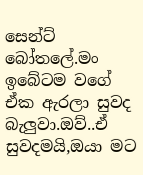සෙන්ට් බෝතලේ.මං ඉබේටම වගේ ඒක ඇරලා සුවද බැලුවා.ඔව්..ඒ සුවදමයි,ඔයා මට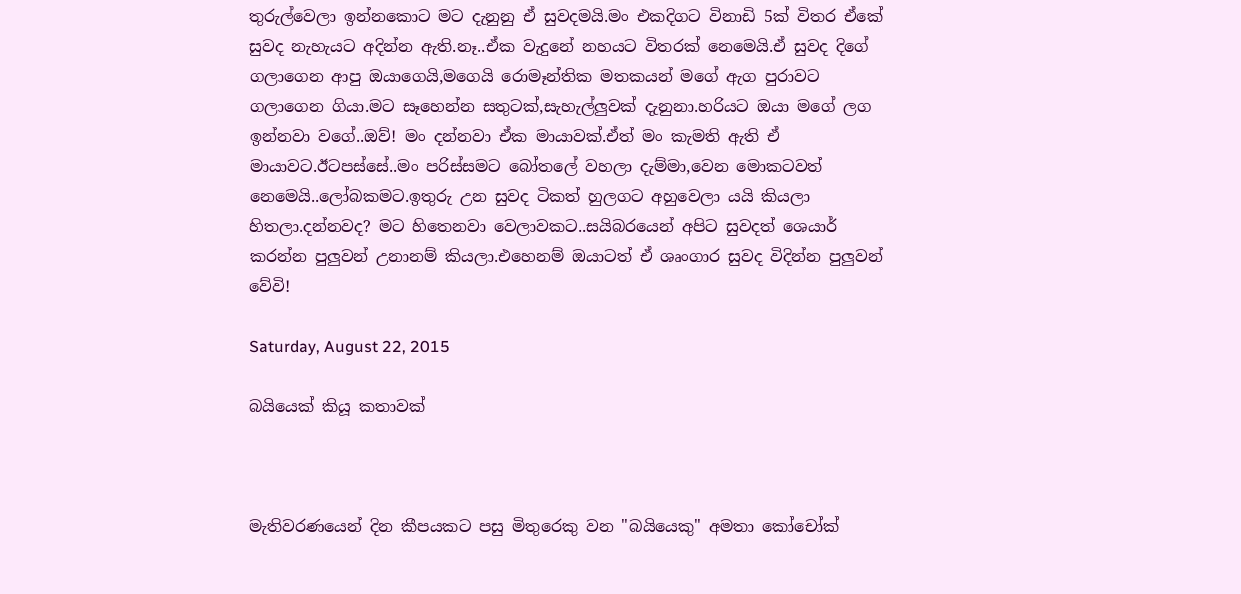තුරුල්වෙලා ඉන්නකොට මට දැනුනු ඒ සුවදමයි.මං එකදිගට විනාඩි 5ක් විතර ඒකේ සුවද නැහැයට අදින්න ඇති.නෑ..ඒක වැදුනේ නහයට විතරක් නෙමෙයි.ඒ සුවද දිගේ ගලාගෙන ආපු ඔයාගෙයි,මගෙයි රොමෑන්තික මතකයන් මගේ ඇග පුරාවට ගලාගෙන ගියා.මට සෑහෙන්න සතුටක්,සැහැල්ලුවක් දැනුනා.හරියට ඔයා මගේ ලග ඉන්නවා වගේ..ඔව්! මං දන්නවා ඒක මායාවක්.ඒත් මං කැමති ඇති ඒ මායාවට.ඊටපස්සේ..මං පරිස්සමට බෝතලේ වහලා දැම්මා,වෙන මොකටවත් නෙමෙයි..ලෝබකමට.ඉතුරු උන සුවද ටිකත් හුලගට අහුවෙලා යයි කියලා හිතලා.දන්නවද? මට හිතෙනවා වෙලාවකට..සයිබරයෙන් අපිට සුවදත් ශෙයාර් කරන්න පුලුවන් උනානම් කියලා.එහෙනම් ඔයාටත් ඒ ශෘංගාර සුවද විදින්න පුලුවන් වේවි!

Saturday, August 22, 2015

බයියෙක් කියූ කතාවක්



මැතිවරණයෙන් දින කීපයකට පසු මිතුරෙකු වන "බයියෙකු" අමතා කෝචෝක්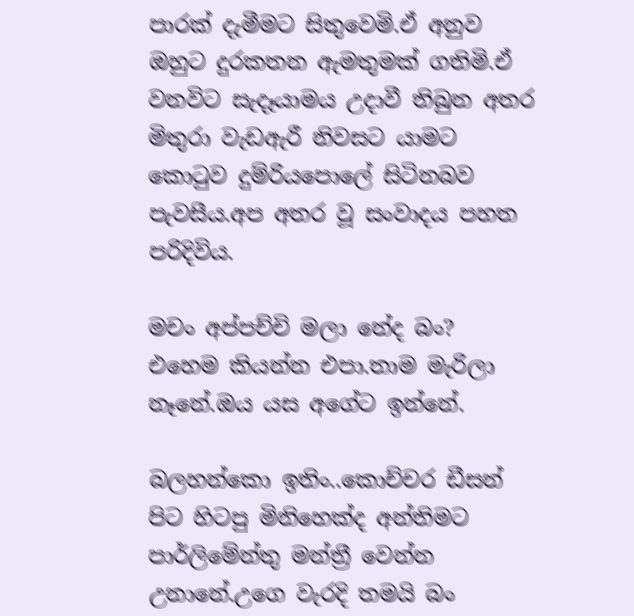පාරක් දැමීමට සිතුවෙමි.ඒ අනුව ඔහුට දුරකතන ඇමතුමක් ගතිමි.ඒ වනවිට සැදෑයාමය උදාවී තිබුන අතර මිතුරා වැඩඇරී නිවසට යාමට කොටුව දුම්රියපොලේ සිටිනබව පැවසීය.අප අතර වූ සංවාදය පහත පරිදිවිය.

මචං අප්පච්චි මලා නේද බං?
එහෙම කියන්න එපා.තාම මැරිලා නෑනේ.ඔය යස අගේට ඉන්නේ.

බලහන්කො ඉතිං..කොච්චර ඩීසන් පිට හිටපු මිනිහෙක්ද අන්තිමට පාර්ලිමේන්තු මන්ත්‍රී වෙන්න උනානේ.උගෙ වැරදි තමයි බං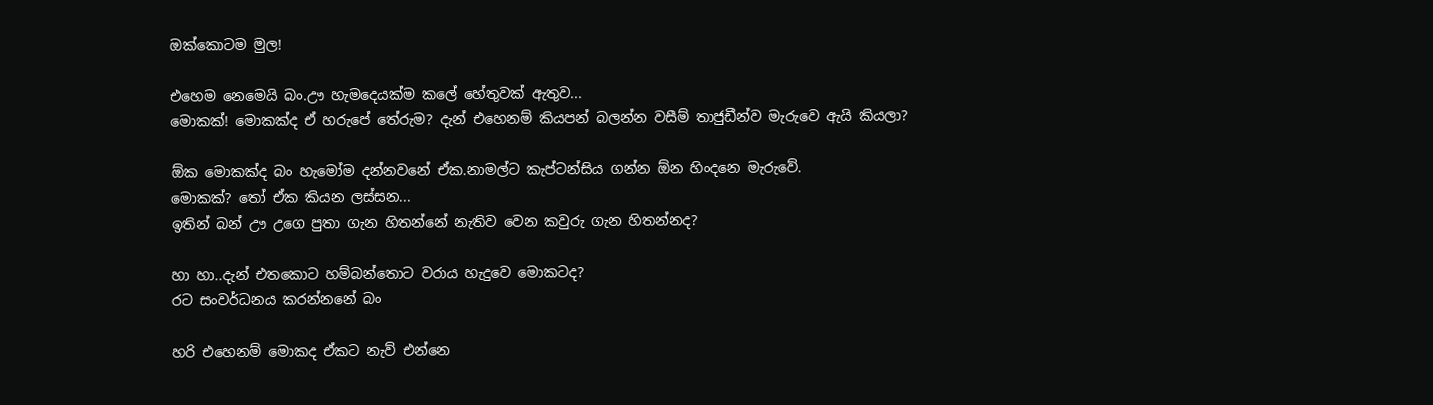ඔක්කොටම මුල!

එහෙම නෙමෙයි බං.ඌ හැමදෙයක්ම කලේ හේතුවක් ඇතුව...
මොකක්! මොකක්ද ඒ හරුපේ තේරුම? දැන් එහෙනම් කියපන් බලන්න වසීම් තාජුඩීන්ව මැරුවෙ ඇයි කියලා?

ඕක මොකක්ද බං හැමෝම දන්නවනේ ඒක.නාමල්ට කැප්ටන්සිය ගන්න ඕන හිංදනෙ මැරුවේ.
මොකක්? තෝ ඒක කියන ලස්සන...
ඉතින් බන් ඌ උගෙ පුතා ගැන හිතන්නේ නැතිව වෙන කවුරු ගැන හිතන්නද?

හා හා..දැන් එතකොට හම්බන්තොට වරාය හැදුවෙ මොකටද?
රට සංවර්ධනය කරන්නනේ බං

හරි එහෙනම් මොකද ඒකට නැව් එන්නෙ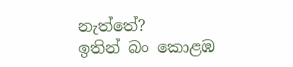නැත්තේ?
ඉතින් බං කොළඹ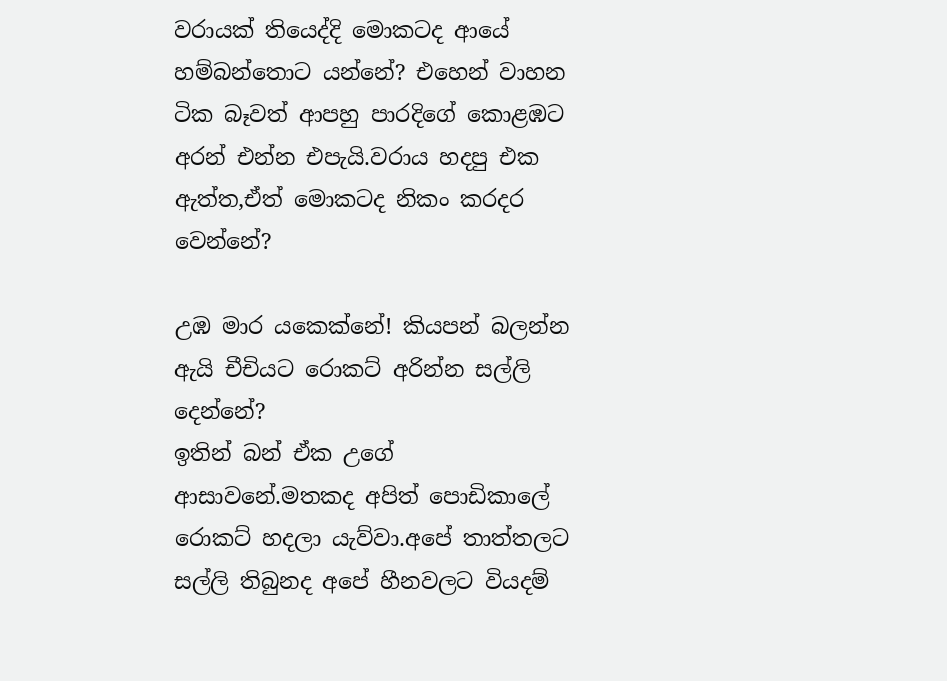වරායක් තියෙද්දි මොකටද ආයේ හම්බන්තොට යන්නේ? එහෙන් වාහන ටික බෑවත් ආපහු පාරදිගේ කොළඹට අරන් එන්න එපැයි.වරාය හදපු එක ඇත්ත,ඒත් මොකටද නිකං කරදර වෙන්නේ?

උඹ මාර යකෙක්නේ! කියපන් බලන්න ඇයි චීචියට රොකට් අරින්න සල්ලි දෙන්නේ?
ඉතින් බන් ඒක උගේ ආසාවනේ.මතකද අපිත් පොඩිකාලේ රොකට් හදලා යැව්වා.අපේ තාත්තලට සල්ලි තිබුනද අපේ හීනවලට වියදම්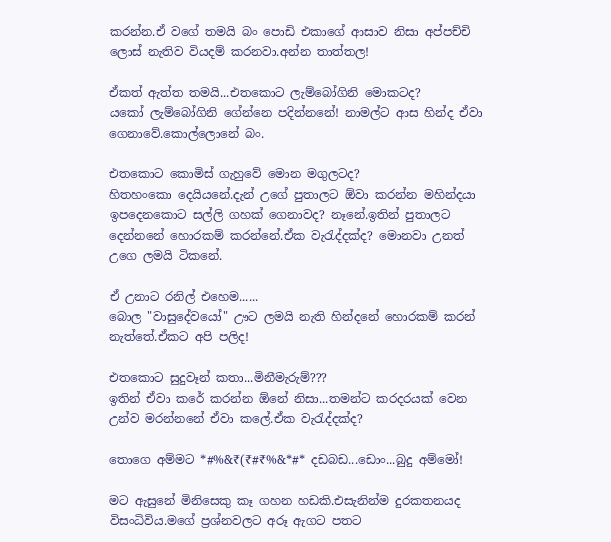කරන්න.ඒ වගේ තමයි බං පොඩි එකාගේ ආසාව නිසා අප්පච්චි ලොස් නැතිව වියදම් කරනවා.අන්න තාත්තල!

ඒකත් ඇත්ත තමයි...එතකොට ලැම්බෝගිනි මොකටද?
යකෝ ලැම්බෝගිනි ගේන්නෙ පදින්නනේ! නාමල්ට ආස හින්ද ඒවා ගෙනාවේ.කොල්ලොනේ බං.

එතකොට කොමිස් ගැහුවේ මොන මගුලටද?
හිතහංකො දෙයියනේ.දැන් උගේ පුතාලට ඕවා කරන්න මහින්දයා ඉපදෙනකොට සල්ලි ගහක් ගෙනාවද? නෑනේ.ඉතින් පුතාලට දෙන්නනේ හොරකම් කරන්නේ.ඒක වැරැද්දක්ද? මොනවා උනත් උගෙ ලමයි ටිකනේ.

ඒ උනාට රනිල් එහෙම......
බොල "වාසුදේවයෝ" ඌට ලමයි නැති හින්දනේ හොරකම් කරන් නැත්තේ.ඒකට අපි පලිද!

එතකොට සුදුවෑන් කතා...මිනීමැරුම්???
ඉතින් ඒවා කරේ කරන්න ඕනේ නිසා...තමන්ට කරදරයක් වෙන උන්ව මරන්නනේ ඒවා කලේ.ඒක වැරැද්දක්ද?

තොගෙ අම්මට *#%&₹(₹#₹%&*#* දඩබඩ...ඩොං...බුදු අම්මෝ!

මට ඇසුනේ මිනිසෙකු කෑ ගහන හඩකි.එසැනින්ම දුරකතනයද විසංධිවිය.මගේ ප්‍රශ්නවලට අරූ ඇගට පතට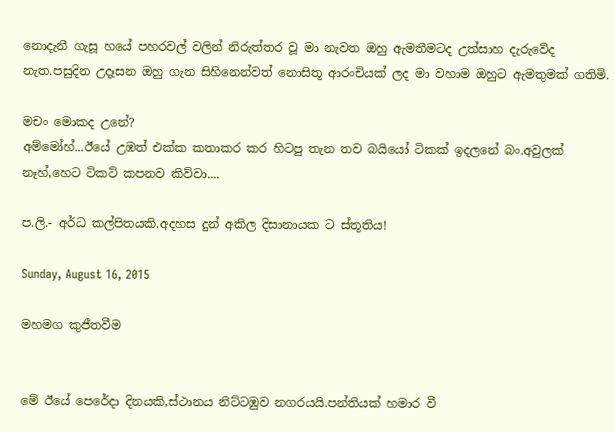නොදැනී ගැසූ හයේ පහරවල් වලින් නිරුත්තර වූ මා නැවත ඔහු ඇමතීමටද උත්සාහ දැරුවේද නැත.පසුදින උදෑසන ඔහු ගැන සිහිනෙන්වත් නොසිතූ ආරංචියක් ලද මා වහාම ඔහුට ඇමතුමක් ගතිමි.

මචං මොකද උනේ?
අම්මෝහ්...ඊයේ උඹත් එක්ක කතාකර කර හිටපු තැන තව බයියෝ ටිකක් ඉදලනේ බං.අවුලක් නෑහ්,හෙට ටිකට් කපනව කිව්වා....

ප.ලි.- අර්ධ කල්පිතයකි.අදහස දුන් අකිල දිසානායක ට ස්තූතිය!

Sunday, August 16, 2015

මහමග කුජීතවීම


මේ ඊයේ පෙරේදා දිනයකි,ස්ථානය නිට්ටඹුව නගරයයි.පන්තියක් හමාර වී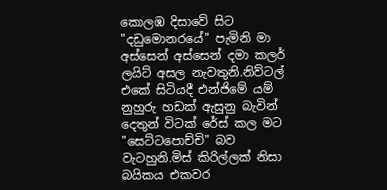කොලඹ දිසාවේ සිට "දඩුමොනරයේ" පැමිනි මා අස්සෙන් අස්සෙන් දමා කලර් ලයිට් අසල නැවතුනි.නිව්ටල් එකේ සිටියදී එන්ජිමේ යම් නුහුරු හඩක් ඇසුනු බැවින් දෙතුන් විටක් රේස් කල මට "සෙට්ටපොච්චි" බව වැටහුනි.මිස් කිරිල්ලක් නිසා බයිකය එකවර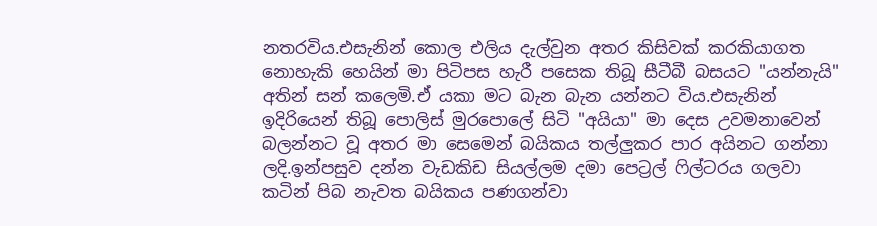නතරවිය.එසැනින් කොල එලිය දැල්වුන අතර කිසිවක් කරකියාගත නොහැකි හෙයින් මා පිටිපස හැරී පසෙක තිබූ සීටීබී බසයට "යන්නැයි" අතින් සන් කලෙමි.ඒ යකා මට බැන බැන යන්නට විය.එසැනින් ඉදිරියෙන් තිබූ පොලිස් මුරපොලේ සිටි "අයියා" මා දෙස උවමනාවෙන් බලන්නට වූ අතර මා සෙමෙන් බයිකය තල්ලුකර පාර අයිනට ගන්නා ලදි.ඉන්පසුව දන්න වැඩකිඩ සියල්ලම දමා පෙට්‍රල් ෆිල්ටරය ගලවා කටින් පිබ නැවත බයිකය පණගන්වා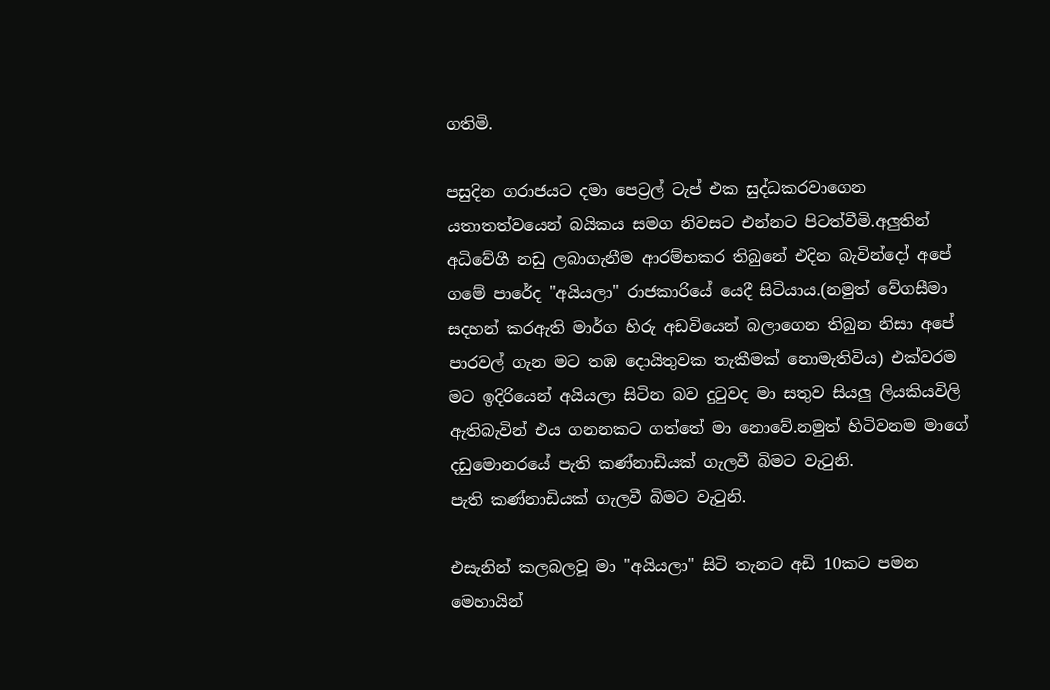ගතිමි.

පසුදින ගරාජයට දමා පෙට්‍රල් ටැප් එක සුද්ධකරවාගෙන යතාතත්වයෙන් බයිකය සමග නිවසට එන්නට පිටත්වීමි.අලුතින් අධිවේගී නඩු ලබාගැනීම ආරම්භකර තිබුනේ එදින බැවින්දෝ අපේ ගමේ පාරේද "අයියලා" රාජකාරියේ යෙදී සිටියාය.(නමුත් වේගසීමා සදහන් කරඇති මාර්ග හිරු අඩවියෙන් බලාගෙන තිබුන නිසා අපේ පාරවල් ගැන මට තඹ දොයිතුවක තැකීමක් නොමැතිවිය) එක්වරම මට ඉදිරියෙන් අයියලා සිටින බව දුටුවද මා සතුව සියලු ලියකියවිලි ඇතිබැවින් එය ගනනකට ගත්තේ මා නොවේ.නමුත් හිටිවනම මාගේ දඩුමොනරයේ පැති කණ්නාඩියක් ගැලවී බිමට වැටුනි.
පැති කණ්නාඩියක් ගැලවී බිමට වැටුනි.

එසැනින් කලබලවූ මා "අයියලා" සිටි තැනට අඩි 10කට පමන මෙහායින්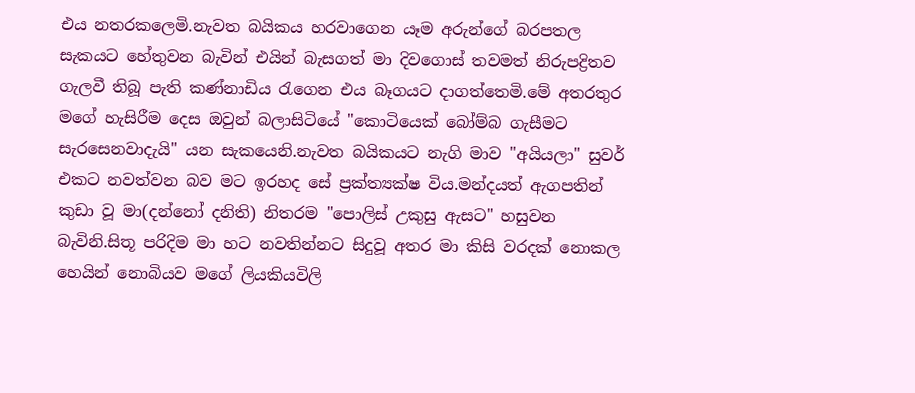එය නතරකලෙමි.නැවත බයිකය හරවාගෙන යෑම අරුන්ගේ බරපතල සැකයට හේතුවන බැවින් එයින් බැසගත් මා දිවගොස් තවමත් නිරුපද්‍රිතව ගැලවී තිබූ පැති කණ්නාඩිය රැගෙන එය බෑගයට දාගත්තෙමි.මේ අතරතුර මගේ හැසිරීම දෙස ඔවුන් බලාසිටියේ "කොටියෙක් බෝම්බ ගැසීමට සැරසෙනවාදැයි" යන සැකයෙනි.නැවත බයිකයට නැගි මාව "අයියලා" සුවර් එකට නවත්වන බව මට ඉරහද සේ ප්‍රක්ත්‍යක්ෂ විය.මන්දයත් ඇගපතින් කුඩා වූ මා(දන්නෝ දනිති) නිතරම "පොලිස් උකුසු ඇසට" හසුවන බැවිනි.සිතූ පරිදිම මා හට නවතින්නට සිදුවූ අතර මා කිසි වරදක් නොකල හෙයින් නොබියව මගේ ලියකියවිලි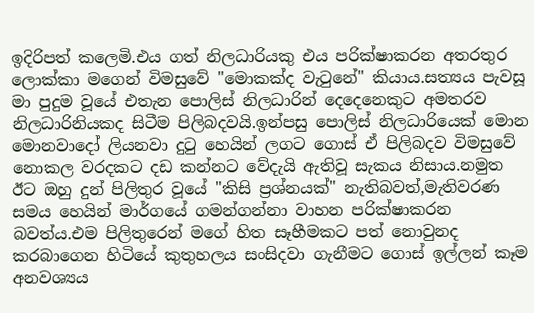ඉදිරිපත් කලෙමි.එය ගත් නිලධාරියකු එය පරික්ෂාකරන අතරතුර ලොක්කා මගෙන් විමසුවේ "මොකක්ද වැටුනේ" කියාය.සත්‍යය පැවසූ මා පුදුම වූයේ එතැන පොලිස් නිලධාරින් දෙදෙනෙකුට අමතරව නිලධාරිනියකද සිටීම පිලිබදවයි.ඉන්පසු පොලිස් නිලධාරියෙක් මොන මොනවාදෝ ලියනවා දුටු හෙයින් ලගට ගොස් ඒ පිලිබදව විමසුවේ නොකල වරදකට දඩ කන්නට වේදැයි ඇතිවූ සැකය නිසාය.නමුත ඊට ඔහු දුන් පිලිතුර වූයේ "කිසි ප්‍රශ්නයක්" නැතිබවත්,මැතිවරණ සමය හෙයින් මාර්ගයේ ගමන්ගන්නා වාහන පරික්ෂාකරන බවත්ය.එම පිලිතුරෙන් මගේ හිත සෑහීමකට පත් නොවුනද කරබාගෙන හිටියේ කුතුහලය සංසිදවා ගැනීමට ගොස් ඉල්ලන් කෑම අනවශ්‍යය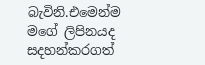බැවිනි.එමෙන්ම මගේ ලිපිනයද සදහන්කරගත්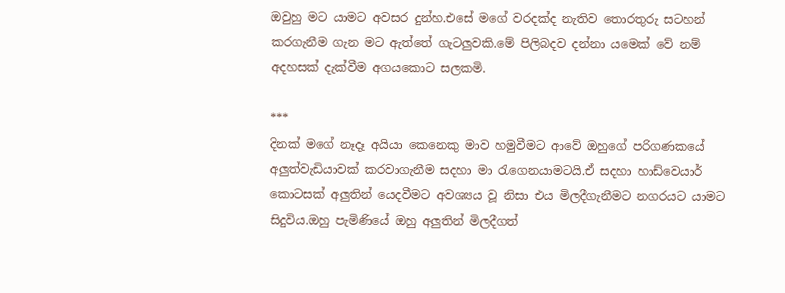ඔවුහු මට යාමට අවසර දුන්හ.එසේ මගේ වරදක්ද නැතිව තොරතුරු සටහන් කරගැනීම ගැන මට ඇත්තේ ගැටලුවකි.මේ පිලිබදව දන්නා යමෙක් වේ නම් අදහසක් දැක්වීම අගයකොට සලකමි.

***
දිනක් මගේ නෑදෑ අයියා කෙනෙකු මාව හමුවීමට ආවේ ඔහුගේ පරිගණකයේ අලුත්වැඩියාවක් කරවාගැනීම සදහා මා රැගෙනයාමටයි.ඒ සදහා හාඩ්වෙයාර් කොටසක් අලුතින් යෙදවීමට අවශ්‍යය වූ නිසා එය මිලදීගැනීමට නගරයට යාමට සිදුවිය.ඔහු පැමිණියේ ඔහු අලුතින් මිලදීගත්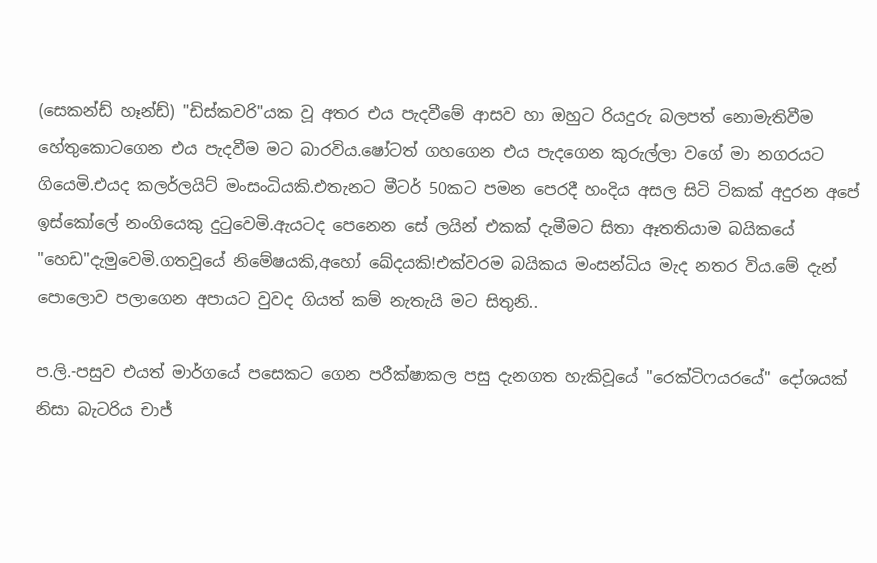(සෙකන්ඩ් හෑන්ඩ්) "ඩිස්කවරි"යක වූ අතර එය පැදවීමේ ආසව හා ඔහුට රියදුරු බලපත් නොමැතිවීම හේතුකොටගෙන එය පැදවීම මට බාරවිය.ෂෝටත් ගහගෙන එය පැදගෙන කුරුල්ලා වගේ මා නගරයට ගියෙමි.එයද කලර්ලයිට් මංසංධියකි.එතැනට මීටර් 50කට පමන පෙරදී හංදිය අසල සිටි ටිකක් අදුරන අපේ ඉස්කෝලේ නංගියෙකු දුටුවෙමි.ඇයටද පෙනෙන සේ ලයින් එකක් දැමීමට සිතා ඈතතියාම බයිකයේ "හෙඩ"දැමුවෙමි.ගතවූයේ නිමේෂයකි,අහෝ ඛේදයකි!එක්වරම බයිකය මංසන්ධිය මැද නතර විය.මේ දැන් පොලොව පලාගෙන අපායට වුවද ගියත් කම් නැතැයි මට සිතුනි..

ප.ලි.-පසුව එයත් මාර්ගයේ පසෙකට ගෙන පරීක්ෂාකල පසු දැනගත හැකිවූයේ "රෙක්ටිෆයරයේ" දෝශයක් නිසා බැටරිය චාජ්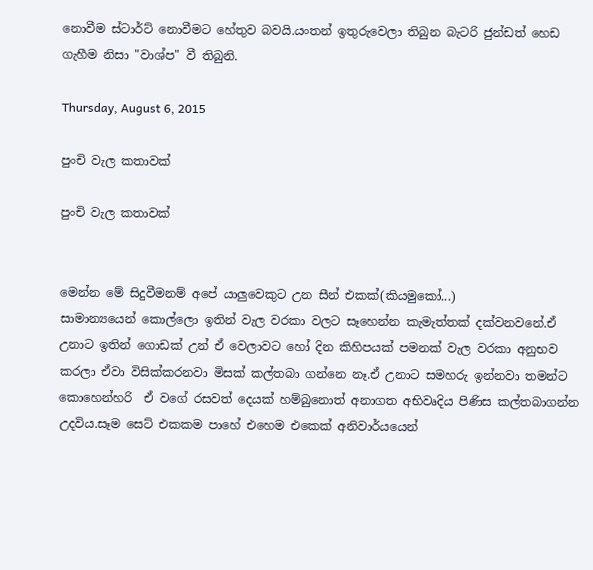නොවීම ස්ටාර්ට් නොවීමට හේතුව බවයි.යංතන් ඉතුරුවෙලා තිබුන බැටරි ජුන්ඩත් හෙඩ ගැහීම නිසා "වාශ්ප" වී තිබුනි.

Thursday, August 6, 2015

පුංචි වැල කතාවක්

පුංචි වැල කතාවක්


මෙන්න මේ සිදුවීමනම් අපේ යාලුවෙකුට උන සීන් එකක්(කියමුකෝ...)
සාමාන්‍යයෙන් කොල්ලො ඉතින් වැල වරකා වලට සෑහෙන්න කැමැත්තක් දක්වනවනේ.ඒ උනාට ඉතින් ගොඩක් උන් ඒ වෙලාවට හෝ දින කිහිපයක් පමනක් වැල වරකා අනුභව කරලා ඒවා විසික්කරනවා මිසක් කල්තබා ගන්නෙ නෑ.ඒ උනාට සමහරු ඉන්නවා තමන්ට කොහෙන්හරි  ඒ වගේ රසවත් දෙයක් හම්බුනොත් අනාගත අභිවෘදිය පිණිස කල්තබාගන්න උදවිය.සෑම සෙට් එකකම පාහේ එහෙම එකෙක් අනිවාර්යයෙන්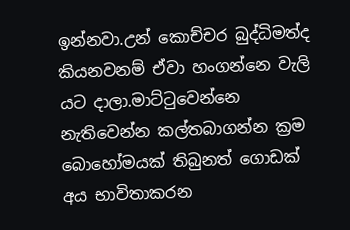ඉන්නවා.උන් කොච්චර බුද්ධිමත්ද කියනවනම් ඒවා හංගන්නෙ වැලි යට දාලා.මාට්ටුවෙන්නෙ නැතිවෙන්න කල්තබාගන්න ක්‍රම බොහෝමයක් තිබුනත් ගොඩක් අය භාවිතාකරන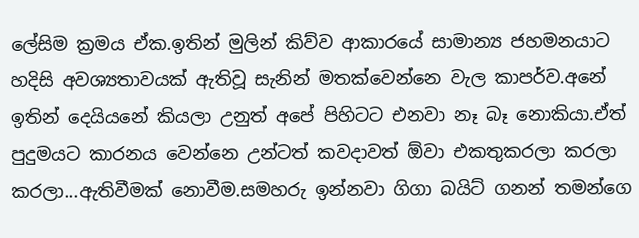ලේසිම ක්‍රමය ඒක.ඉතින් මුලින් කිව්ව ආකාරයේ සාමාන්‍ය ජහමනයාට හදිසි අවශ්‍යතාවයක් ඇතිවූ සැනින් මතක්වෙන්නෙ වැල කාපර්ව.අනේ ඉතින් දෙයියනේ කියලා උනුත් අපේ පිහිටට එනවා නෑ බෑ නොකියා.ඒත් පුදුමයට කාරනය වෙන්නෙ උන්ටත් කවදාවත් ඕවා එකතුකරලා කරලා කරලා...ඇතිවීමක් නොවීම.සමහරු ඉන්නවා ගිගා බයිට් ගනන් තමන්ගෙ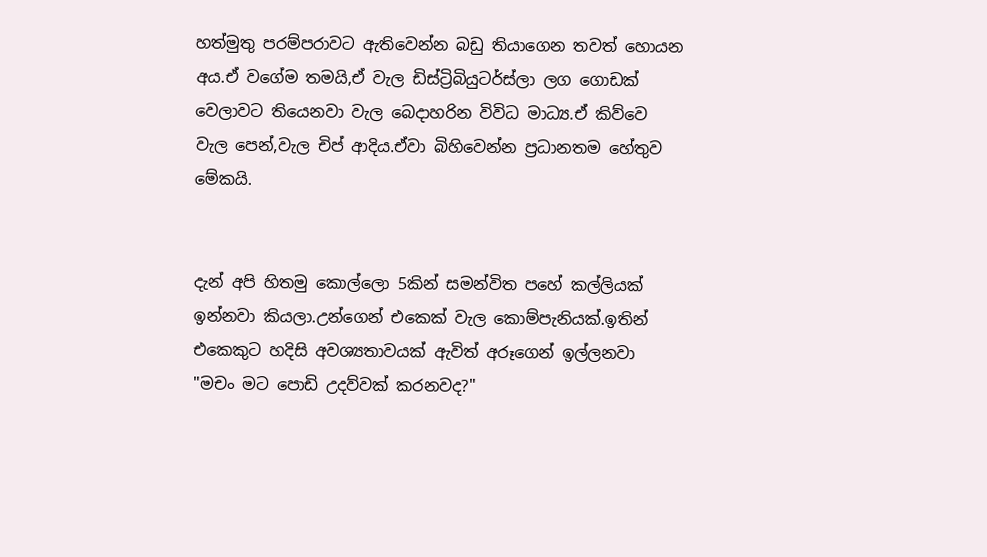හත්මුතු පරම්පරාවට ඇතිවෙන්න බඩු තියාගෙන තවත් හොයන අය.ඒ වගේම තමයි,ඒ වැල ඩිස්ට්‍රිබියුටර්ස්ලා ලග ගොඩක් වෙලාවට තියෙනවා වැල බෙදාහරින විවිධ මාධ්‍ය.ඒ කිව්වෙ වැල පෙන්,වැල චිප් ආදිය.ඒවා බිහිවෙන්න ප්‍රධානතම හේතුව මේකයි.


දැන් අපි හිතමු කොල්ලො 5කින් සමන්විත පහේ කල්ලියක් ඉන්නවා කියලා.උන්ගෙන් එකෙක් වැල කොම්පැනියක්.ඉතින් එකෙකුට හදිසි අවශ්‍යතාවයක් ඇවිත් අරූගෙන් ඉල්ලනවා "මචං මට පොඩි උදව්වක් කරනවද?"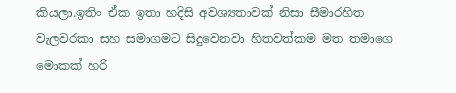කියලා.ඉතිං ඒක ඉතා හදිසි අවශ්‍යතාවක් නිසා සීමාරහිත වැලවරකා සහ සමාගමට සිදුවෙනවා හිතවත්කම මත තමාගෙ මොකක් හරි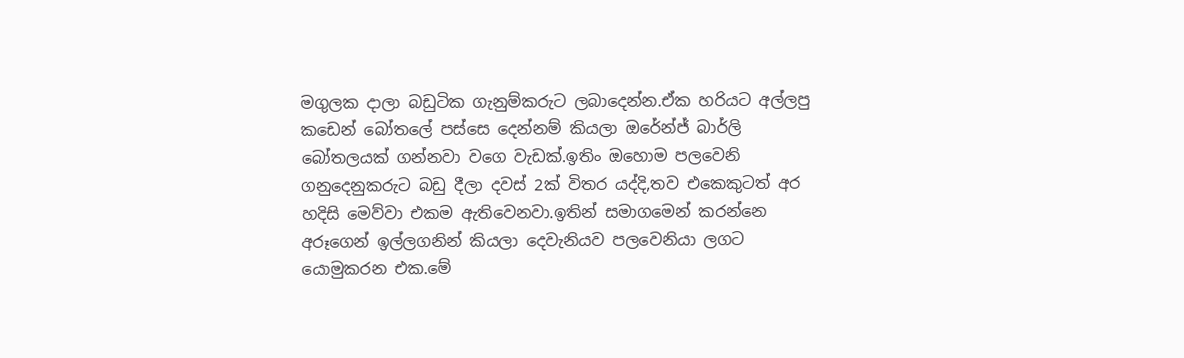මගුලක දාලා බඩුටික ගැනුම්කරුට ලබාදෙන්න.ඒක හරියට අල්ලපු කඩෙන් බෝතලේ පස්සෙ දෙන්නම් කියලා ඔරේන්ජ් බාර්ලි බෝතලයක් ගන්නවා වගෙ වැඩක්.ඉතිං ඔහොම පලවෙනි ගනුදෙනුකරුට බඩු දීලා දවස් 2ක් විතර යද්දි,තව එකෙකුටත් අර හදිසි මෙව්වා එකම ඇතිවෙනවා.ඉතින් සමාගමෙන් කරන්නෙ අරූගෙන් ඉල්ලගනින් කියලා දෙවැනියව පලවෙනියා ලගට යොමුකරන එක.මේ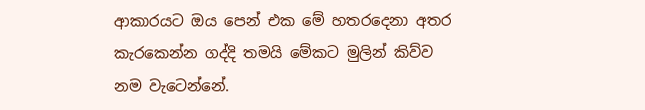ආකාරයට ඔය පෙන් එක මේ හතරදෙනා අතර කැරකෙන්න ගද්දි තමයි මේකට මුලින් කිව්ව නම වැටෙන්නේ.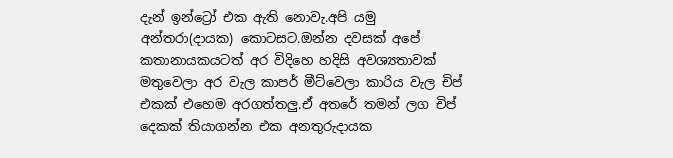දැන් ඉන්ට්‍රෝ එක ඇති නොවැ.අපි යමු අන්තරා(දායක) කොටසට.ඔන්න දවසක් අපේ කතානායකයටත් අර විදිහෙ හදිසි අවශ්‍යතාවක් මතුවෙලා අර වැල කාපර් මීට්වෙලා කාරිය වැල චිප් එකක් එහෙම අරගත්තලු.ඒ අතරේ තමන් ලග චිප් දෙකක් තියාගන්න එක අනතුරුදායක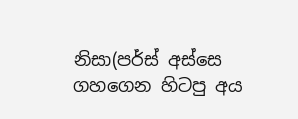නිසා(පර්ස් අස්සෙ ගහගෙන හිටපු අය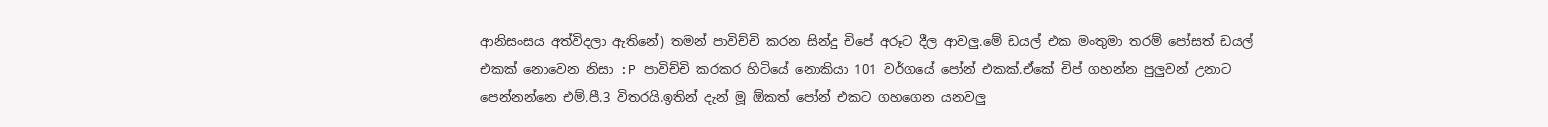ආනිසංසය අත්විදලා ඇතිනේ) තමන් පාවිච්චි කරන සින්දු චිපේ අරූට දීල ආවලු.මේ ඩයල් එක මංතුමා තරම් පෝසත් ඩයල් එකක් නොවෙන නිසා :P පාවිච්චි කරකර හිටියේ නොකියා 101 වර්ගයේ පෝන් එකක්.ඒකේ චිප් ගහන්න පුලුවන් උනාට පෙන්නන්නෙ එම්.පී.3 විතරයි.ඉතින් දැන් මූ ඕකත් පෝන් එකට ගහගෙන යනවලු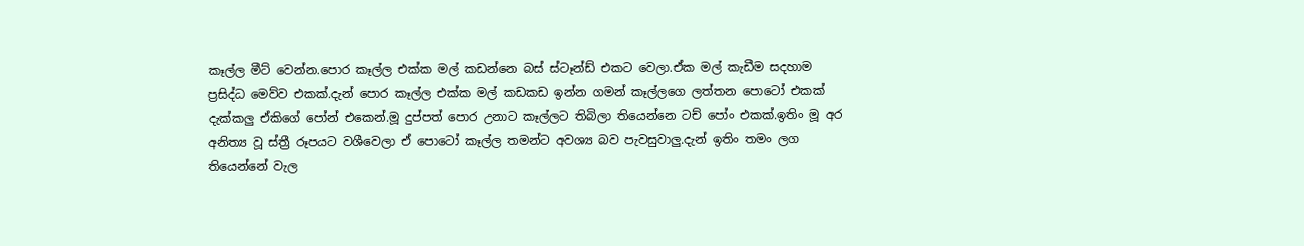කෑල්ල මීට් වෙන්න.පොර කෑල්ල එක්ක මල් කඩන්නෙ බස් ස්ටෑන්ඩ් එකට වෙලා.ඒක මල් කැඩීම සදහාම ප්‍රසිද්ධ මෙව්ව එකක්.දැන් පොර කෑල්ල එක්ක මල් කඩකඩ ඉන්න ගමන් කෑල්ලගෙ ලත්තන පොටෝ එකක් දැක්කලු ඒකිගේ පෝන් එකෙන්.මූ දුප්පත් පොර උනාට කෑල්ලට තිබිලා තියෙන්නෙ ටච් පෝං එකක්.ඉතිං මූ අර අනිත්‍ය වූ ස්ත්‍රී රූපයට වශීවෙලා ඒ පොටෝ කෑල්ල තමන්ට අවශ්‍ය බව පැවසුවාලු.දැන් ඉතිං තමං ලග තියෙන්නේ වැල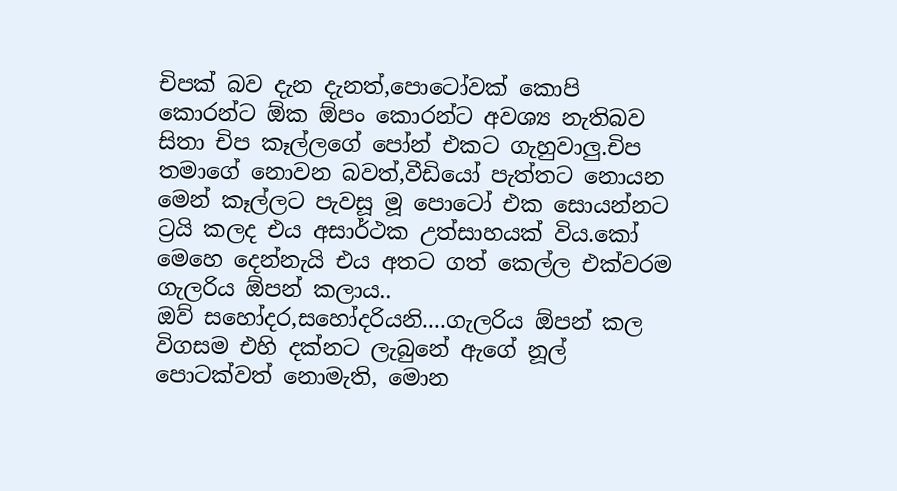චිපක් බව දැන දැනත්,පොටෝවක් කොපි කොරන්ට ඕක ඕපං කොරන්ට අවශ්‍ය නැතිබව සිතා චිප කෑල්ලගේ පෝන් එකට ගැහුවාලු.චිප තමාගේ නොවන බවත්,වීඩියෝ පැත්තට නොයන මෙන් කෑල්ලට පැවසූ මූ පොටෝ එක සොයන්නට ට්‍රයි කලද එය අසාර්ථක උත්සාහයක් විය.කෝ මෙහෙ දෙන්නැයි එය අතට ගත් කෙල්ල එක්වරම  ගැලරිය ඕපන් කලාය..
ඔව් සහෝදර,සහෝදරියනි....ගැලරිය ඕපන් කල විගසම එහි දක්නට ලැබුනේ ඇගේ නූල් පොටක්වත් නොමැති, මොන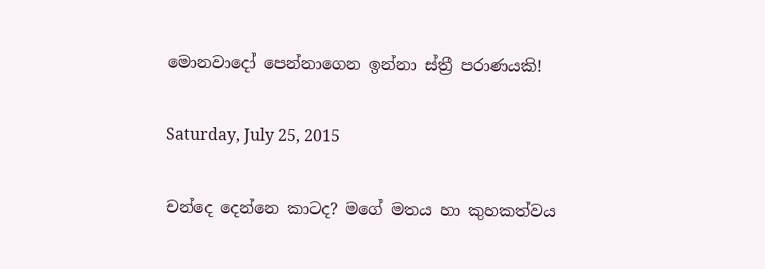මොනවාදෝ පෙන්නාගෙන ඉන්නා ස්ත්‍රී පරාණයකි!

Saturday, July 25, 2015

චන්දෙ දෙන්නෙ කාටද? මගේ මතය හා කුහකත්වය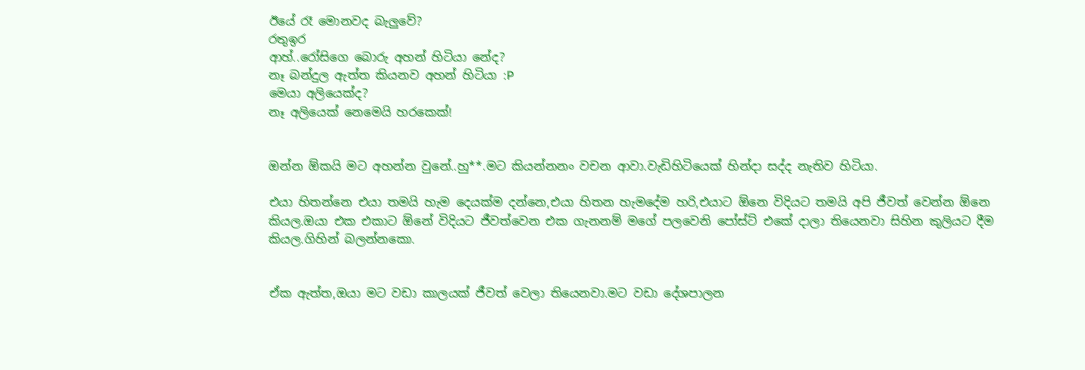ඊයේ රෑ මොනවද බැලුවේ?
රතුඉර
ආහ්..රෝසිගෙ බොරු අහන් හිටියා නේද?
නෑ බන්දුල ඇත්ත කියනව අහන් හිටියා :P
මෙයා අලියෙක්ද?
නෑ අලියෙක් නෙමෙයි හරකෙක්!


ඔන්න ඕකයි මට අහන්න වුනේ..හු**.මට කියන්නනං වචන ආවා.වැඩිහිටියෙක් හින්දා සද්ද නැතිව හිටියා.

එයා හිතන්නෙ එයා තමයි හැම දෙයක්ම දන්නෙ,එයා හිතන හැමදේම හරි,එයාට ඕනෙ විදියට තමයි අපි ජීවත් වෙන්න ඕනෙ කියල.ඔයා එක එකාට ඕනේ විදියට ජීවත්වෙන එක ගැනනම් මගේ පලවෙනි පෝස්ට් එකේ දාලා තියෙනවා සිහින කුලියට දීම කියල.ගිහින් බලන්නකො.


ඒක ඇත්ත,ඔයා මට වඩා කාලයක් ජීවත් වෙලා තියෙනවා.මට වඩා දේශපාලන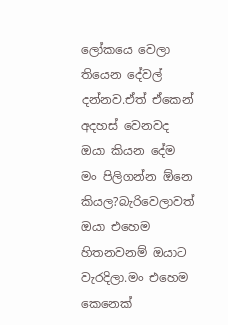ලෝකයෙ වෙලා තියෙන දේවල් දන්නව.ඒත් ඒකෙන් අදහස් වෙනවද ඔයා කියන දේම මං පිලිගන්න ඕනෙ කියල?බැරිවෙලාවත් ඔයා එහෙම හිතනවනම් ඔයාට වැරදිලා.මං එහෙම කෙනෙක්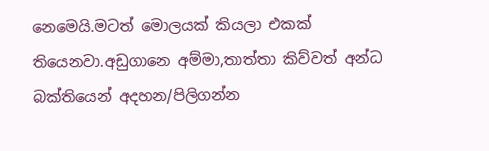නෙමෙයි.මටත් මොලයක් කියලා එකක් තියෙනවා.අඩුගානෙ අම්මා,තාත්තා කිව්වත් අන්ධ බක්තියෙන් අදහන/පිලිගන්න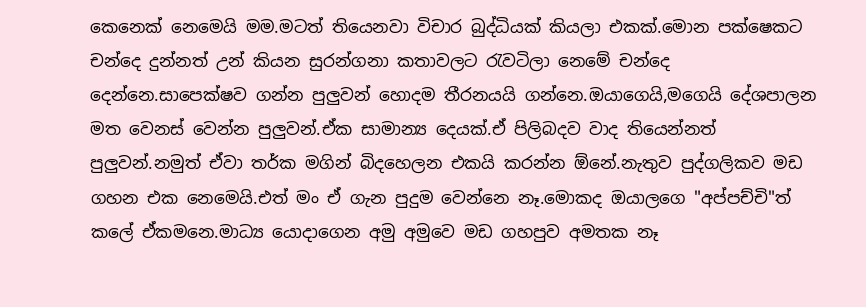කෙනෙක් නෙමෙයි මම.මටත් තියෙනවා විචාර බුද්ධියක් කියලා එකක්.මොන පක්ෂෙකට චන්දෙ දුන්නත් උන් කියන සුරන්ගනා කතාවලට රැවටිලා නෙමේ චන්දෙ දෙන්නෙ.සාපෙක්ෂව ගන්න පුලුවන් හොදම තීරනයයි ගන්නෙ.ඔයාගෙයි,මගෙයි දේශපාලන මත වෙනස් වෙන්න පුලුවන්.ඒක සාමාන්‍ය දෙයක්.ඒ පිලිබදව වාද තියෙන්නත් පුලුවන්.නමුත් ඒවා තර්ක මගින් බිදහෙලන එකයි කරන්න ඕනේ.නැතුව පුද්ගලිකව මඩ ගහන එක නෙමෙයි.එත් මං ඒ ගැන පුදුම වෙන්නෙ නෑ.මොකද ඔයාලගෙ "අප්පච්චි"ත් කලේ ඒකමනෙ.මාධ්‍ය යොදාගෙන අමු අමුවෙ මඩ ගහපුව අමතක නෑ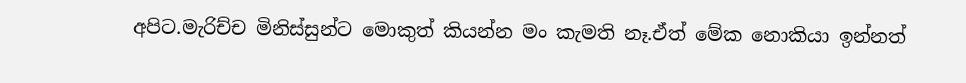අපිට.මැරිච්ච මිනිස්සුන්ට මොකුත් කියන්න මං කැමති නෑ.ඒත් මේක නොකියා ඉන්නත්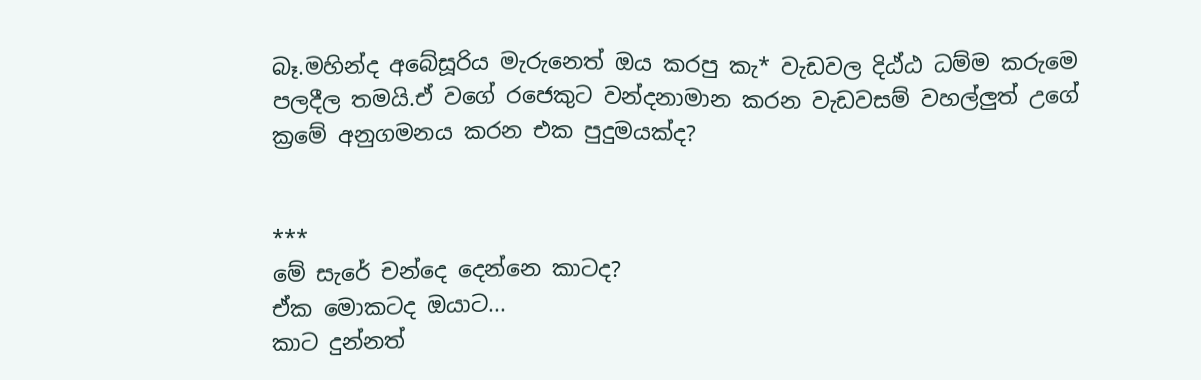බෑ.මහින්ද අබේසූරිය මැරුනෙත් ඔය කරපු කැ* වැඩවල දිඨ්ඨ ධම්ම කරුමෙ පලදීල තමයි.ඒ වගේ රජෙකුට වන්දනාමාන කරන වැඩවසම් වහල්ලුත් උගේ ක්‍රමේ අනුගමනය කරන එක පුදුමයක්ද?


***
මේ සැරේ චන්දෙ දෙන්නෙ කාටද?
ඒක මොකටද ඔයාට...
කාට දුන්නත්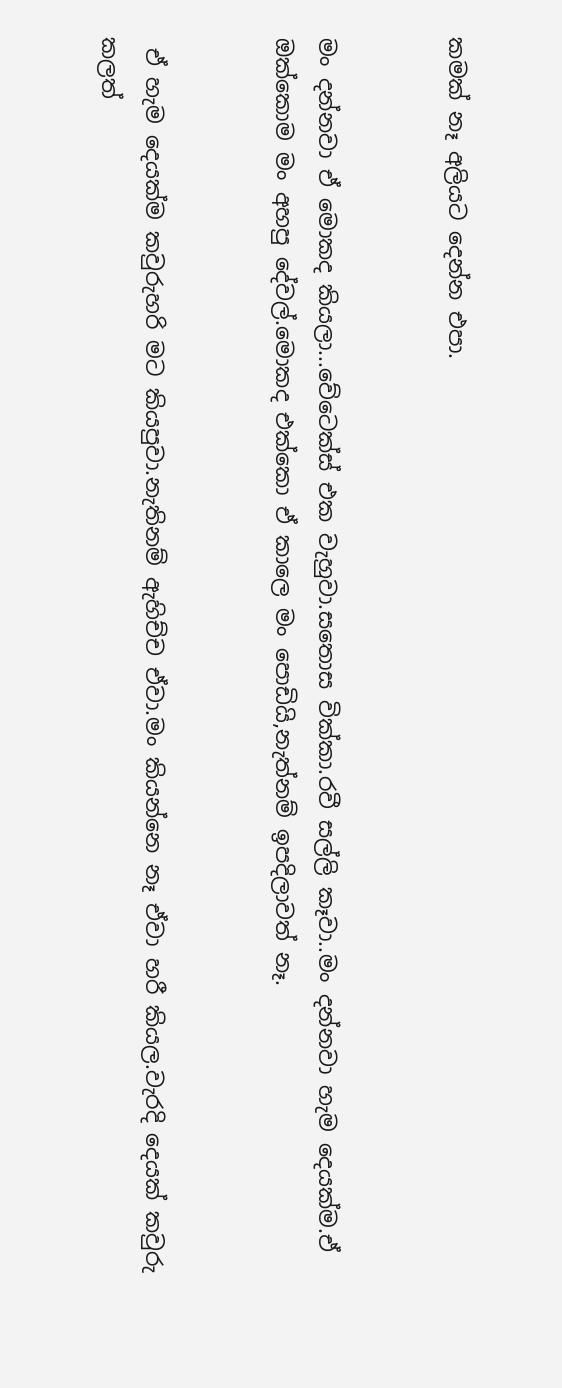කමක් නෑ අලියට දෙන්න එපා.


මං දන්නවා ඒ මොකද කියලා...වේටෙක්ස් එක වැහුවා.සතොස වික්කා.රවී සල්ලි කෑවා..මං දන්නවා හැම දෙයක්ම.ඒ ඔක්කොම මං අහපු දේවල්.මොකද එක්කො ඒ කාලෙ මං පොඩියි,නැත්නම් ඉපදිලාවත් නෑ.


 ඒ හැම දෙයක්ම කවුරුහරි මට කියපුවා.නැතිනම් ඇහිච්ච ඒවා.මං කියන්නෙ නෑ ඒවා හරී කියල.වැරදි දෙයක් කවුරු කලත්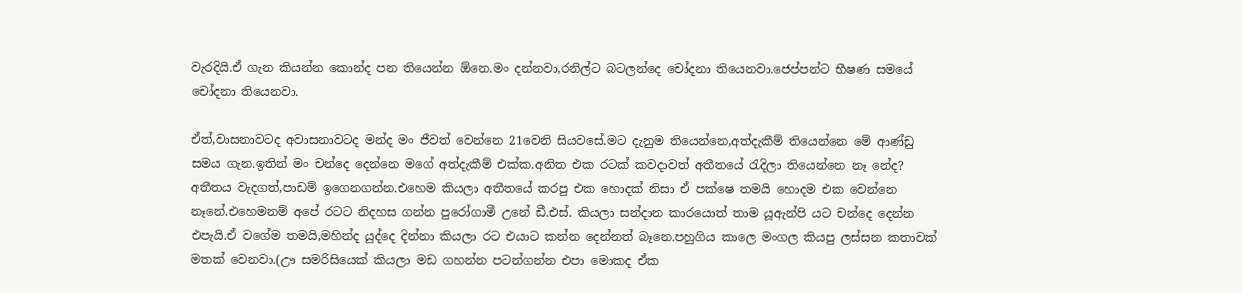වැරදියි.ඒ ගැන කියන්න කොන්ද පන තියෙන්න ඕනෙ.මං දන්නවා,රනිල්ට බටලන්දෙ චෝදනා තියෙනවා.ජෙප්පන්ට භීෂණ සමයේ චෝදනා තියෙනවා.

ඒත්,වාසනාවටද අවාසනාවටද මන්ද මං ජීවත් වෙන්නෙ 21වෙනි සියවසේ.මට දැනුම තියෙන්නෙ,අත්දැකීම් තියෙන්නෙ මේ ආණ්ඩු සමය ගැන.ඉතින් මං චන්දෙ දෙන්නෙ මගේ අත්දැකීම් එක්ක.අනිත එක රටක් කවදාවත් අතීතයේ රැදිලා තියෙන්නෙ නෑ නේද? අතීතය වැදගත්,පාඩම් ඉගෙනගන්න.එහෙම කියලා අතීතයේ කරපු එක හොදක් නිසා ඒ පක්ෂෙ තමයි හොදම එක වෙන්නෙ නෑනේ.එහෙමනම් අපේ රටට නිදහස ගන්න පුරෝගාමී උනේ ඩී.එස්. කියලා සන්දාන කාරයොත් තාම යූඇන්පි යට චන්දෙ දෙන්න එපැයි.ඒ වගේම තමයි,මහින්ද යුද්දෙ දින්නා කියලා රට එයාට කන්න දෙන්නත් බෑනෙ.පහුගිය කාලෙ මංගල කියපු ලස්සන කතාවක් මතක් වෙනවා.(ඌ සමරිසියෙක් කියලා මඩ ගහන්න පටන්ගන්න එපා මොකද ඒක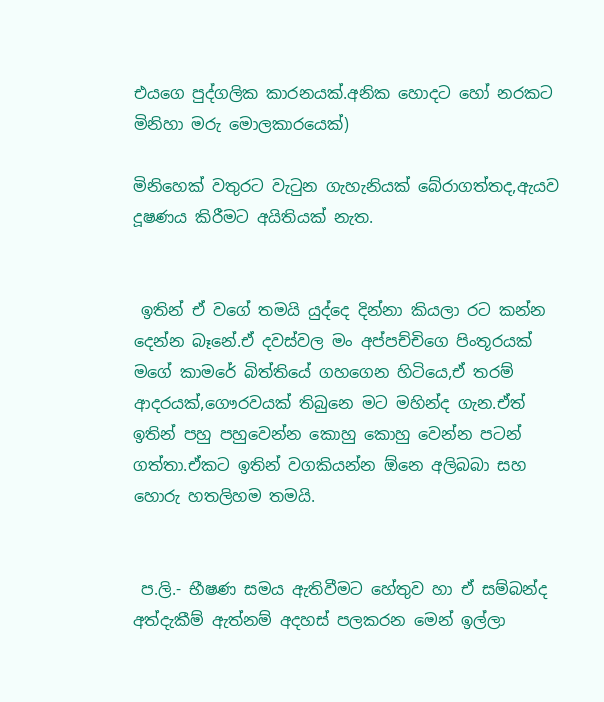එයගෙ පුද්ගලික කාරනයක්.අනික හොදට හෝ නරකට මිනිහා මරු මොලකාරයෙක්)

මිනිහෙක් වතුරට වැටුන ගැහැනියක් බේරාගත්තද,ඇයව දූෂණය කිරීමට අයිතියක් නැත.


 ඉතින් ඒ වගේ තමයි යුද්දෙ දින්නා කියලා රට කන්න දෙන්න බෑනේ.ඒ දවස්වල මං අප්පච්චිගෙ පිංතූරයක් මගේ කාමරේ බිත්තියේ ගහගෙන හිටියෙ,ඒ තරම් ආදරයක්,ගෞරවයක් තිබුනෙ මට මහින්ද ගැන.ඒත් ඉතින් පහු පහුවෙන්න කොහු කොහු වෙන්න පටන් ගත්තා.ඒකට ඉතින් වගකියන්න ඕනෙ අලිබබා සහ හොරු හතලිහම තමයි.


 ප.ලි.- භීෂණ සමය ඇතිවීමට හේතුව හා ඒ සම්බන්ද අත්දැකීම් ඇත්නම් අදහස් පලකරන මෙන් ඉල්ලා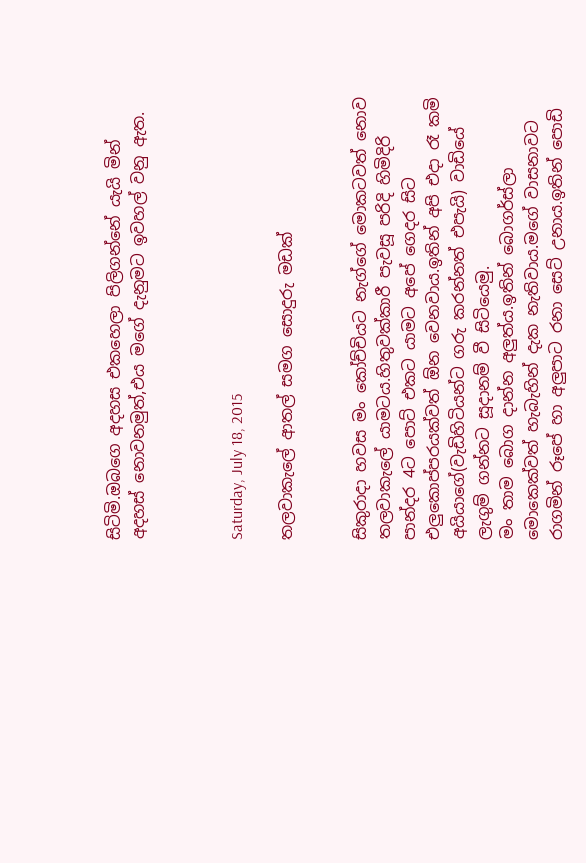සිටිමි.ඔබගෙ අදහස එකහෙලා පිලිගන්නේ යැයි මින් අදහස් නොවනමුත්,එය මගේ දැනුමට ඉවහල් වනු ඇත.



Saturday, July 18, 2015

තලවාකැලේ ආතල් සමග සොදුරු මඩක්


සිකුරාදා හවස මං කෝච්චියට නැග්ගේ මොකටවත් නොව තලවාකැලේ යාමටය.හිතුවක්කාරී පැවසූ පරිදි හිමිදිරි පාන්දර 4ට පොට් එකට යාමට අපේ ගෙදර සිට එලුකොප්පරයක්වත් ඕන වෙනවාය.ඉතින් අපි එදා රෑ කමි අයියාගේ(වැඩිහිටියන්ට ගරු කරන්නත් එපැයි) වාඩියේ ලැගුම් ගන්නට සූදානම් වී සිටියෙමු.
මං තාම බොග දාන්න අලුත්ය.ඉතින් බොගර්ස්ලා මොකෙක්වත් හැබැහින් දැක නැතිවාය.මගේ වාසනාවට රාගමින් රූපේ හා අලුපාට රනා සෙට් උනාය.ඉතින් පොඩි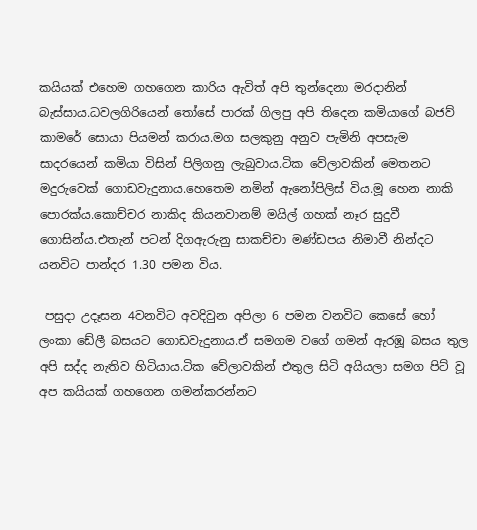කයියක් එහෙම ගහගෙන කාරිය ඇවිත් අපි තුන්දෙනා මරදානින් බැස්සාය.ධවලගිරියෙන් තෝසේ පාරක් ගිලපු අපි තිදෙන කමියාගේ බජව් කාමරේ සොයා පියමන් කරාය.මග සලකුනු අනුව පැමිනි අපසැම සාදරයෙන් කමියා විසින් පිලිගනු ලැබුවාය.ටික වේලාවකින් මෙතනට මදුරුවෙක් ගොඩවැදුනාය.හෙතෙම නමින් ඇනෝපිලිස් විය.මූ හෙන නාකි පොරක්ය.කොච්චර නාකිද කියනවානම් මයිල් ගහක් නෑර සුදුවී ගොසින්ය.එතැන් පටන් දිගඇරුනු සාකච්චා මණ්ඩපය නිමාවී නින්දට යනවිට පාන්දර 1.30 පමන විය.

 පසුදා උදෑසන 4වනවිට අවදිවුන අපිලා 6 පමන වනවිට කෙසේ හෝ ලංකා ඩේලී බසයට ගොඩවැදුනාය.ඒ සමගම වගේ ගමන් ඇරඹූ බසය තුල අපි සද්ද නැතිව හිටියාය.ටික වේලාවකින් එතුල සිටි අයියලා සමග පිට් වූ අප කයියක් ගහගෙන ගමන්කරන්නට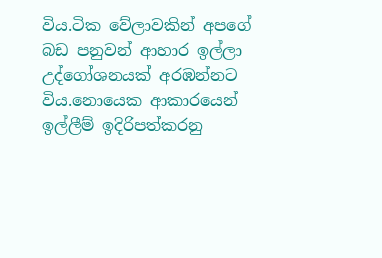විය.ටික වේලාවකින් අපගේ බඩ පනුවන් ආහාර ඉල්ලා උද්ගෝශනයක් අරඹන්නට විය.නොයෙක ආකාරයෙන් ඉල්ලීම් ඉදිරිපත්කරනු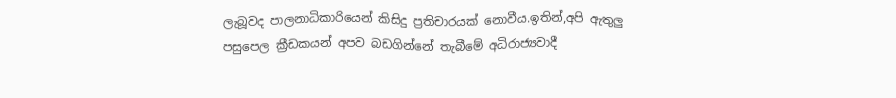ලැබූවද පාලනාධිකාරියෙන් කිසිදු ප්‍රතිචාරයක් නොවීය.ඉතින්,අපි ඇතුලු පසුපෙල ක්‍රීඩකයන් අපව බඩගින්නේ තැබීමේ අධිරාජ්‍යවාදී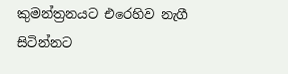කුමන්ත්‍රනයට එරෙහිව නැගී සිටින්නට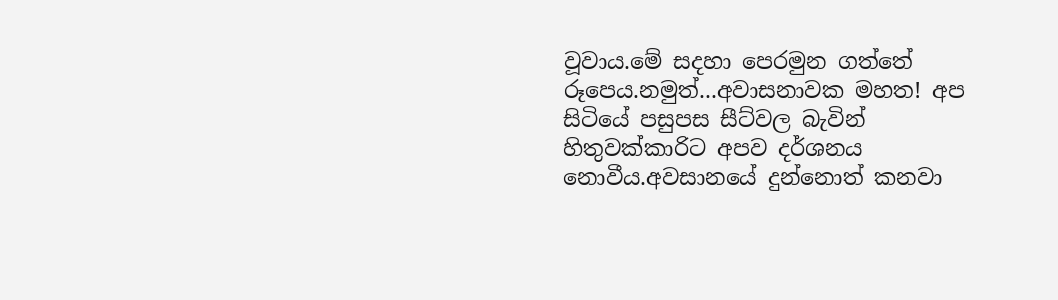වූවාය.මේ සදහා පෙරමුන ගත්තේ රූපෙය.නමුත්...අවාසනාවක මහත! අප සිටියේ පසුපස සීට්වල බැවින් හිතුවක්කාරිට අපව දර්ශනය නොවීය.අවසානයේ දුන්නොත් කනවා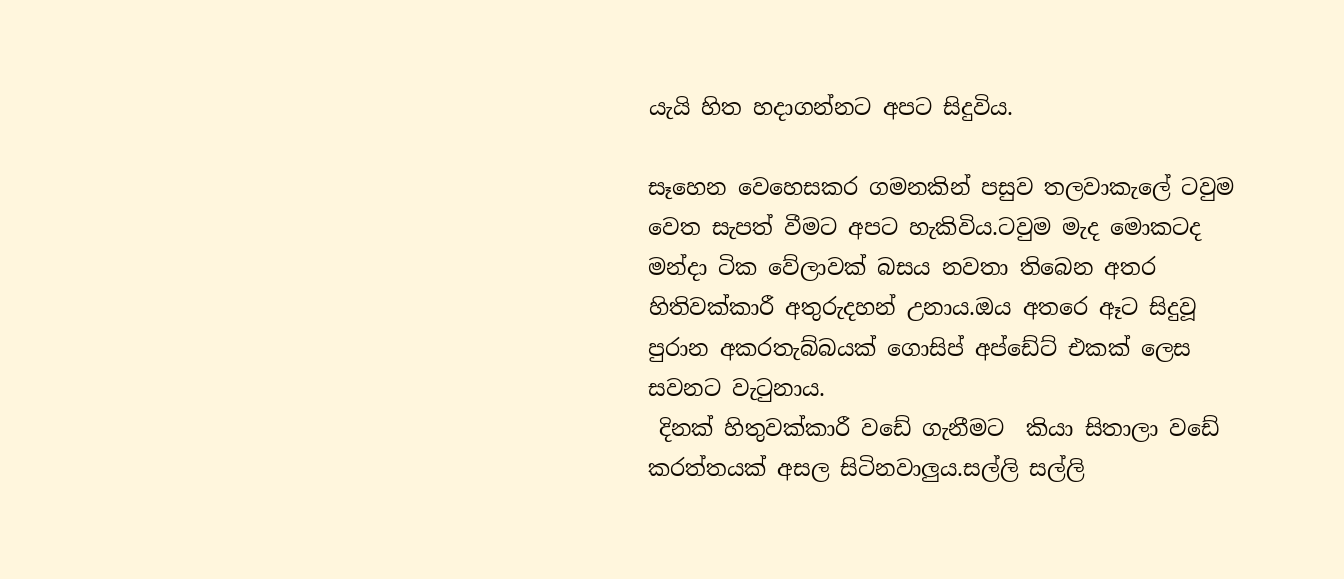යැයි හිත හදාගන්නට අපට සිදුවිය.

සෑහෙන වෙහෙසකර ගමනකින් පසුව තලවාකැලේ ටවුම වෙත සැපත් වීමට අපට හැකිවිය.ටවුම මැද මොකටද මන්දා ටික වේලාවක් බසය නවතා තිබෙන අතර හිතිවක්කාරී අතුරුදහන් උනාය.ඔය අතරෙ ඈට සිදුවූ පුරාන අකරතැබ්බයක් ගොසිප් අප්ඩේට් එකක් ලෙස සවනට වැටුනාය.
 දිනක් හිතුවක්කාරී වඩේ ගැනීමට  කියා සිතාලා වඩේ කරත්තයක් අසල සිටිනවාලුය.සල්ලි සල්ලි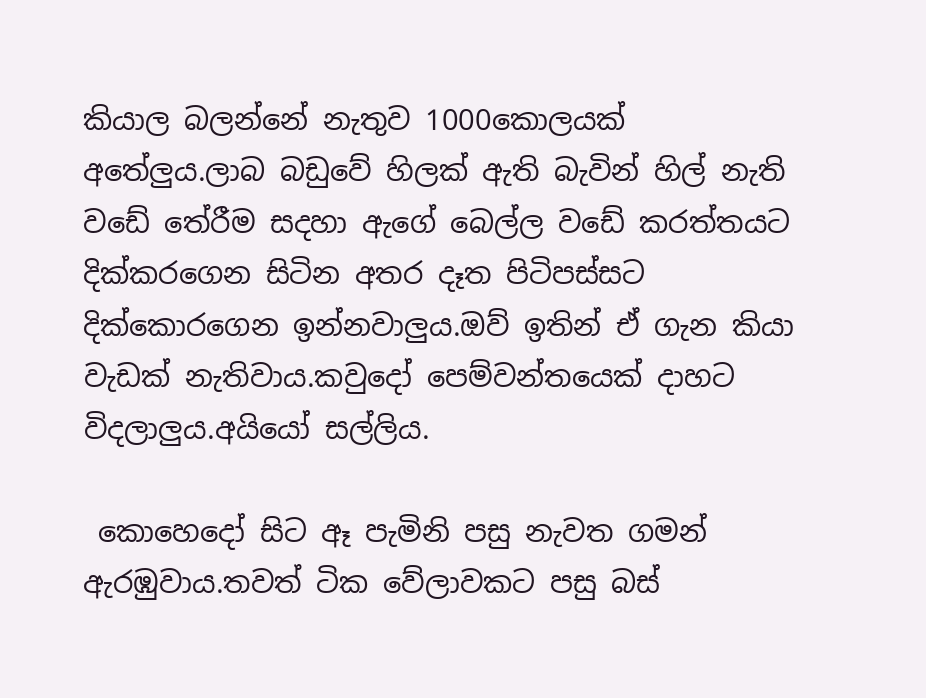කියාල බලන්නේ නැතුව 1000කොලයක් අතේලුය.ලාබ බඩුවේ හිලක් ඇති බැවින් හිල් නැති වඩේ තේරීම සදහා ඇගේ බෙල්ල වඩේ කරත්තයට දික්කරගෙන සිටින අතර දෑත පිටිපස්සට දික්කොරගෙන ඉන්නවාලුය.ඔව් ඉතින් ඒ ගැන කියා වැඩක් නැතිවාය.කවුදෝ පෙම්වන්තයෙක් දාහට විදලාලුය.අයියෝ සල්ලිය.

 කොහෙදෝ සිට ඈ පැමිනි පසු නැවත ගමන් ඇරඹුවාය.තවත් ටික වේලාවකට පසු බස්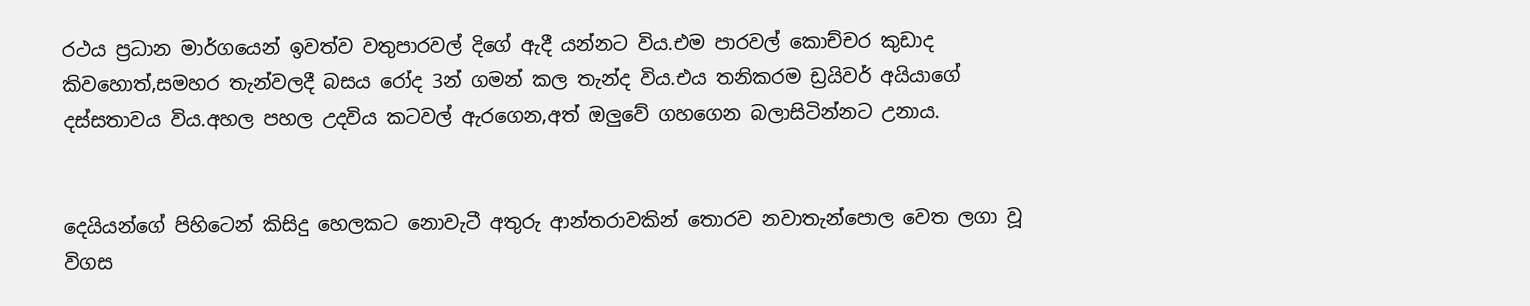රථය ප්‍රධාන මාර්ගයෙන් ඉවත්ව වතුපාරවල් දිගේ ඇදී යන්නට විය.එම පාරවල් කොච්චර කුඩාද කිවහොත්,සමහර තැන්වලදී බසය රෝද 3න් ගමන් කල තැන්ද විය.එය තනිකරම ඩ්‍රයිවර් අයියාගේ දස්සතාවය විය.අහල පහල උදවිය කටවල් ඇරගෙන,අත් ඔලුවේ ගහගෙන බලාසිටින්නට උනාය.


දෙයියන්ගේ පිහිටෙන් කිසිදු හෙලකට නොවැටී අතුරු ආන්තරාවකින් තොරව නවාතැන්පොල වෙත ලගා වූ විගස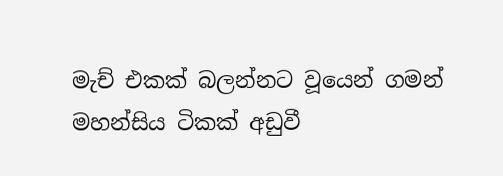මැච් එකක් බලන්නට වූයෙන් ගමන් මහන්සිය ටිකක් අඩුවී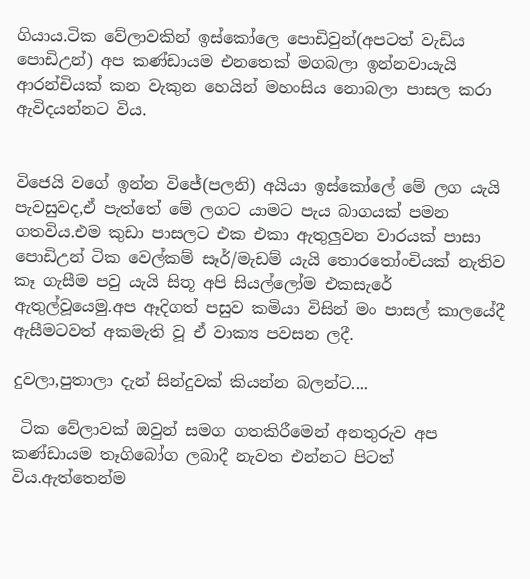ගියාය.ටික වේලාවකින් ඉස්කෝලෙ පොඩිවුන්(අපටත් වැඩිය පොඩිඋන්) අප කණ්ඩායම එනතෙක් මගබලා ඉන්නවායැයි ආරන්චියක් කන වැකුන හෙයින් මහංසිය නොබලා පාසල කරා ඇවිදයන්නට විය.


විජෙයි වගේ ඉන්න විජේ(පලනි) අයියා ඉස්කෝලේ මේ ලග යැයි පැවසුවද,ඒ පැත්තේ මේ ලගට යාමට පැය බාගයක් පමන ගතවිය.එම කුඩා පාසලට එක එකා ඇතුලුවන වාරයක් පාසා පොඩිඋන් ටික වෙල්කම් සෑර්/මැඩම් යැයි තොරතෝංචියක් නැතිව කෑ ගැසීම පවු යැයි සිතූ අපි සියල්ලෝම එකසැරේ ඇතුල්වූයෙමු.අප ඈදිගත් පසුව කමියා විසින් මං පාසල් කාලයේදී ඇසීමටවත් අකමැති වූ ඒ වාක්‍ය පවසන ලදී.

දුවලා,පුතාලා දැන් සින්දුවක් කියන්න බලන්ට....

 ටික වේලාවක් ඔවුන් සමග ගතකිරීමෙන් අනතුරුව අප කණ්ඩායම තෑගිබෝග ලබාදී නැවත එන්නට පිටත් විය.ඇත්තෙන්ම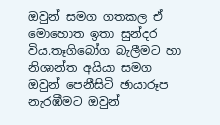ඔවුන් සමග ගතකල ඒ මොහොත ඉතා සුන්දර විය.තෑගිබෝග බැලීමට හා නිශාන්ත අයියා සමග ඔවුන් පෙනීසිටි ඡායාරූප නැරඹීමට ඔවුන්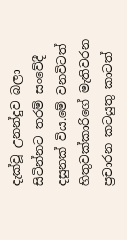දැක්වූ උනන්දුව බලා සිටින්නට තරම් සංවේදී දසුනක් විය.මේ වනවිටත් හිතුවක්කාරිගේ මැතිවරන ප්‍රචාරන කටයුතු කාටත්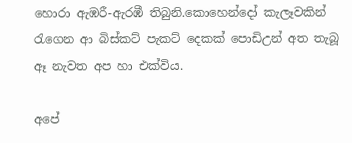හොරා ඇඹරී-ඇරඹී තිබුනි.කොහෙන්දෝ කැලෑවකින් රැගෙන ආ බිස්කට් පැකට් දෙකක් පොඩිඋන් අත තැබූ ඈ නැවත අප හා එක්විය.

අපේ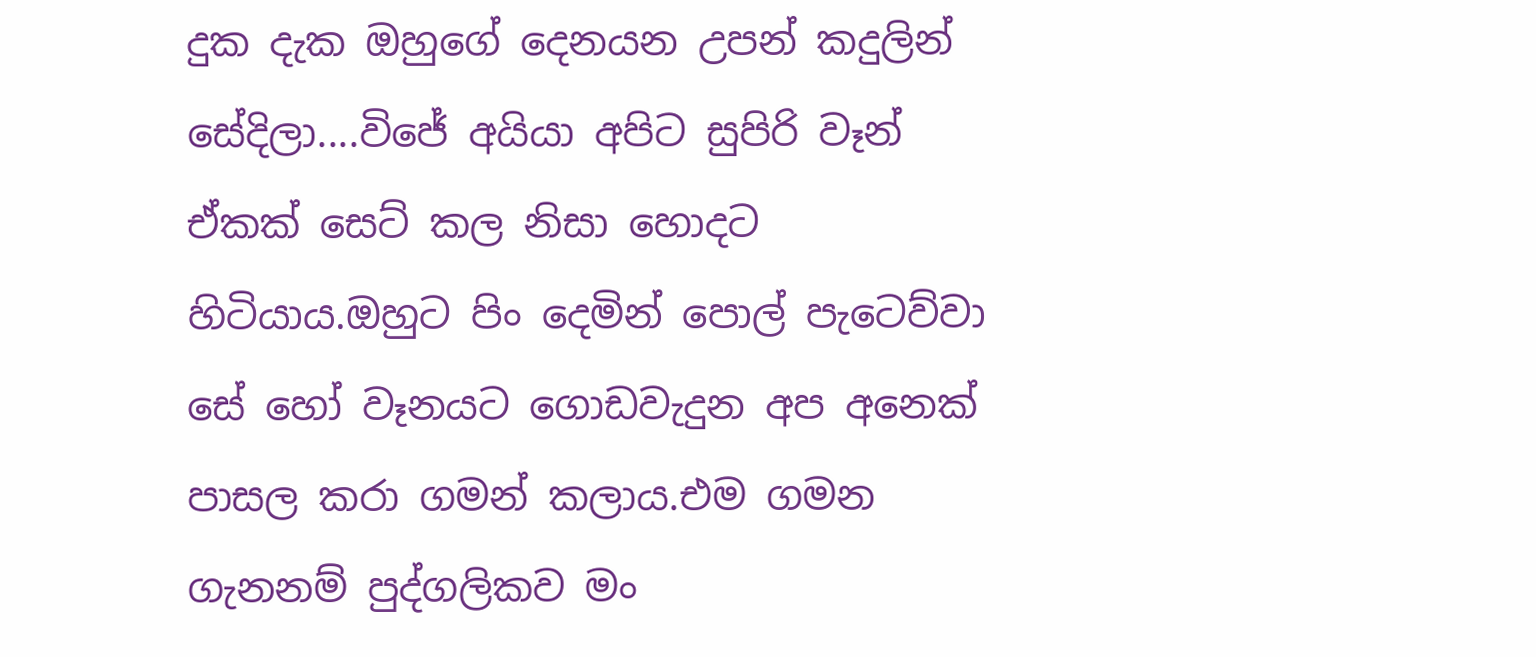දුක දැක ඔහුගේ දෙනයන උපන් කදුලින් සේදිලා....විජේ අයියා අපිට සුපිරි වෑන් ඒකක් සෙට් කල නිසා හොදට හිටියාය.ඔහුට පිං දෙමින් පොල් පැටෙව්වා සේ හෝ වෑනයට ගොඩවැදුන අප අනෙක් පාසල කරා ගමන් කලාය.එම ගමන ගැනනම් පුද්ගලිකව මං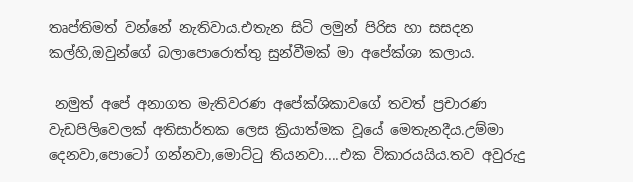තෘප්තිමත් වන්නේ නැතිවාය.එතැන සිටි ලමුන් පිරිස හා සසදන කල්හි,ඔවුන්ගේ බලාපොරොත්තු සුන්වීමක් මා අපේක්ශා කලාය.

 නමුත් අපේ අනාගත මැතිවරණ අපේක්ශිකාවගේ තවත් ප්‍රචාරණ වැඩපිලිවෙලක් අතිසාර්තක ලෙස ක්‍රියාත්මක වූයේ මෙතැනදීය.උම්මා දෙනවා,පොටෝ ගන්නවා,මොට්ටු තියනවා....එක විකාරයයිය.තව අවුරුදු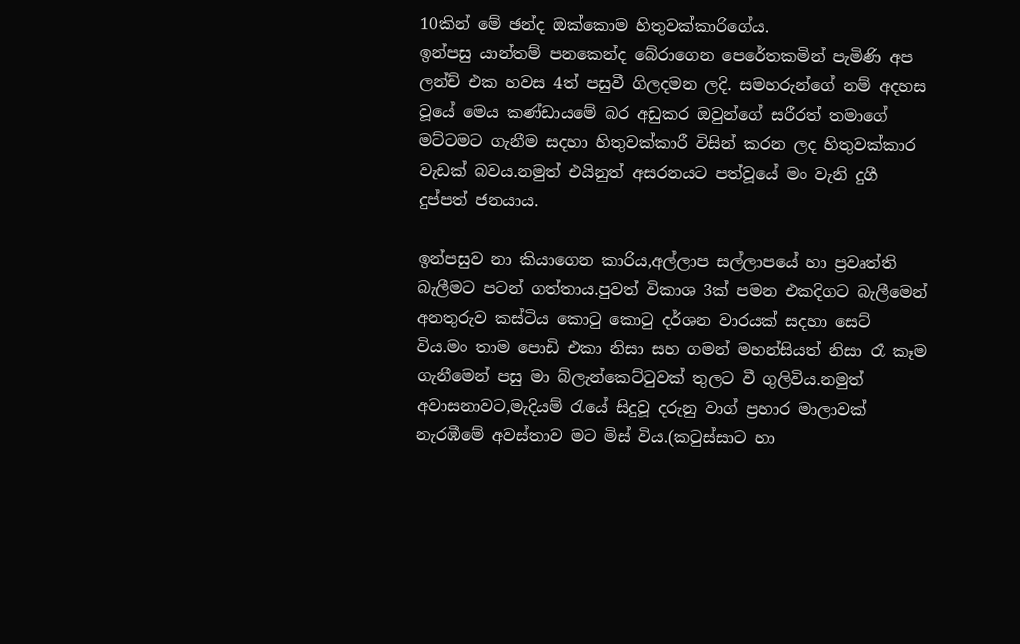10කින් මේ ඡන්ද ඔක්කොම හිතුවක්කාරිගේය.
ඉන්පසු යාන්තම් පනකෙන්ද බේරාගෙන පෙරේතකමින් පැමිණි අප ලන්ච් එක හවස 4ත් පසුවී ගිලදමන ලදි. සමහරුන්ගේ නම් අදහස වූයේ මෙය කණ්ඩායමේ බර අඩුකර ඔවුන්ගේ සරීරත් තමාගේ මට්ටමට ගැනීම සදහා හිතුවක්කාරී විසින් කරන ලද හිතුවක්කාර වැඩක් බවය.නමුත් එයිනුත් අසරනයට පත්වූයේ මං වැනි දුගී දුප්පත් ජනයාය.

ඉන්පසුව නා කියාගෙන කාරිය,අල්ලාප සල්ලාපයේ හා ප්‍රවෘත්ති බැලීමට පටන් ගත්තාය.පුවත් විකාශ 3ක් පමන එකදිගට බැලීමෙන් අනතුරුව කස්ටිය කොටු කොටු දර්ශන වාරයක් සදහා සෙට් විය.මං තාම පොඩි එකා නිසා සහ ගමන් මහන්සියත් නිසා රෑ කෑම ගැනීමෙන් පසු මා බ්ලැන්කෙට්ටුවක් තුලට වී ගුලිවිය.නමුත් අවාසනාවට,මැදියම් රැයේ සිදුවූ දරුනු වාග් ප්‍රහාර මාලාවක් නැරඹීමේ අවස්තාව මට මිස් විය.(කටුස්සාට හා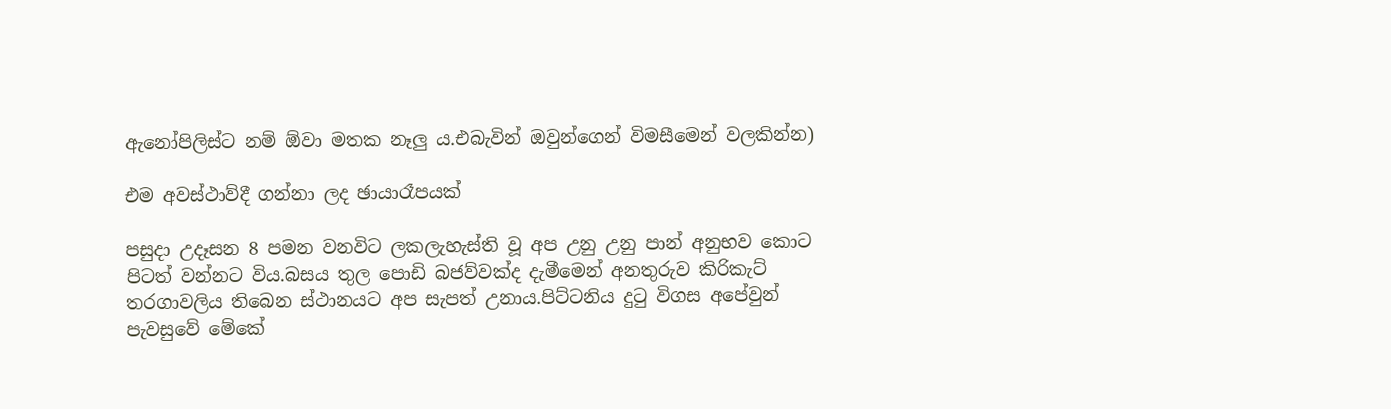ඇනෝපිලිස්ට නම් ඕවා මතක නෑලු ය.එබැවින් ඔවුන්ගෙන් විමසීමෙන් වලකින්න)

එම අවස්ථාව්දී ගන්නා ලද ඡායාරෑපයක්

පසුදා උදෑසන 8 පමන වනවිට ලකලැහැස්ති වූ අප උනු උනු පාන් අනුභව කොට පිටත් වන්නට විය.බසය තුල පොඩි බජව්වක්ද දැමීමෙන් අනතුරුව කිරිකැට් තරගාවලිය තිබෙන ස්ථානයට අප සැපත් උනාය.පිට්ටනිය දුටු විගස අපේවුන් පැවසුවේ මේකේ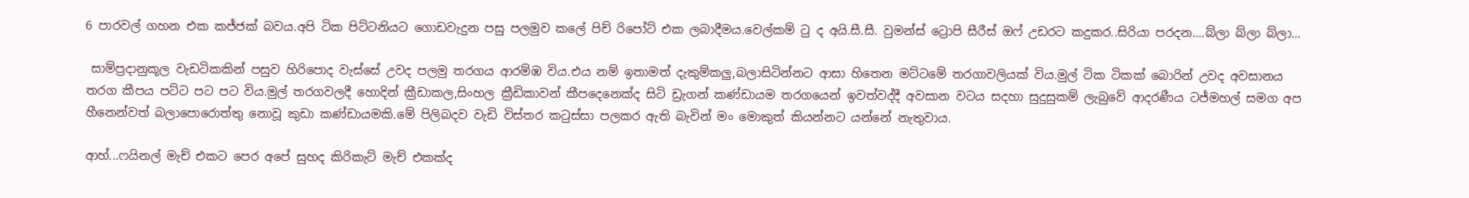6 පාරවල් ගහන එක කජ්ජක් බවය.අපි ටික පිට්ටනියට ගොඩවැදුන පසු පලමුව කලේ පිච් රිපෝට් එක ලබාදීමය.වෙල්කම් ටු ද අයි.සී.සී. වුමන්ස් ට්‍රොපි සීරීස් ඔෆ් උඩරට කදුකර..සිරියා පරදන....බ්ලා බ්ලා බ්ලා...

 සාම්ප්‍රදානුකූල වැඩටිකකින් පසුව හිරිපොද වැස්සේ උවද පලමු තරගය ආරම්ඹ විය.එය නම් ඉතාමත් දැකුම්කලු,බලාසිටින්නට ආසා හිතෙන මට්ටමේ තරගාවලියක් විය.මුල් ටික ටිකක් බොරින් උවද අවසානය තරග කීපය පට්ට පට පට විය.මුල් තරගවලදී හොදින් ක්‍රීඩාකල,සිංහල ක්‍රීඩිකාවන් කීපදෙනෙක්ද සිටි ඩ්‍රැගන් කණ්ඩායම තරගයෙන් ඉවත්වද්දී අවසාන වටය සදහා සුදුසුකම් ලැබුවේ ආදරණීය ටජ්මහල් සමග අප හීනෙන්වත් බලාපොරොත්තු නොවූ කුඩා කණ්ඩායමකි.මේ පිලිබදව වැඩි විස්තර කටුස්සා පලකර ඇති බැවින් මං මොකුත් කියන්නට යන්නේ නැතුවාය.

ආහ්...ෆයිනල් මැච් එකට පෙර අපේ සුහද කිරිකැට් මැච් එකක්ද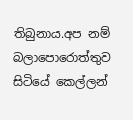තිබුනාය.අප නම් බලාපොරොත්තුව සිටියේ කෙල්ලන්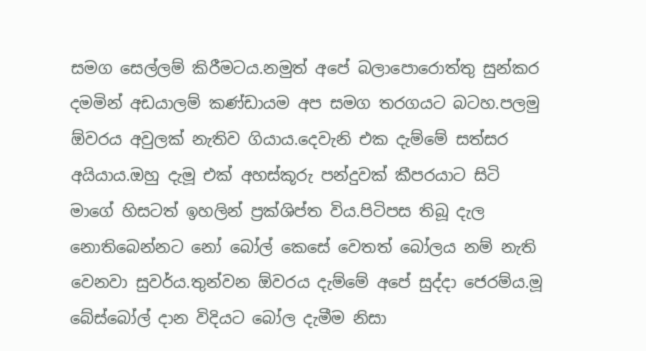සමග සෙල්ලම් කිරීමටය.නමුත් අපේ බලාපොරොත්තු සුන්කර දමමින් අඩයාලම් කණ්ඩායම අප සමග තරගයට බටහ.පලමු ඕවරය අවුලක් නැතිව ගියාය.දෙවැනි එක දැම්මේ සත්සර අයියාය.ඔහු දැමූ එක් අහස්කූරු පන්දුවක් කීපරයාට සිටි මාගේ හිසටත් ඉහලින් ප්‍රක්ශිප්ත විය.පිටිපස තිබූ දැල නොතිබෙන්නට නෝ බෝල් කෙසේ වෙතත් බෝලය නම් නැති වෙනවා සුවර්ය.තුන්වන ඕවරය දැම්මේ අපේ සුද්දා ජෙරම්ය.මූ බේස්බෝල් දාන විදියට බෝල දැමීම නිසා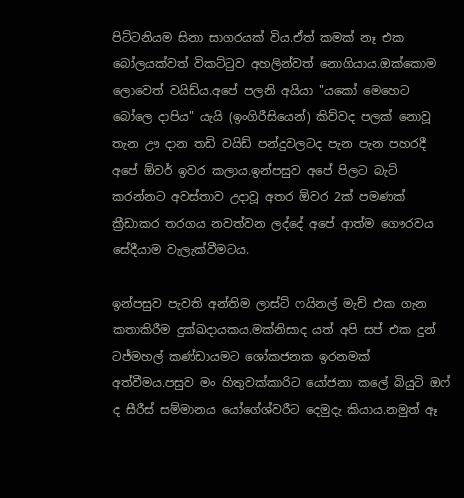පිට්ටනියම සිනා සාගරයක් විය.ඒත් කමක් නෑ එක බෝලයක්වත් විකට්ටුව අහලින්වත් නොගියාය.ඔක්කොම ලොවෙත් වයිඩ්ය.අපේ පලනි අයියා "යකෝ මෙහෙට බෝලෙ දාපිය" යැයි (ඉංගිරීසියෙන්) කිව්වද පලක් නොවූ තැන ඌ දාන තඩි වයිඩ් පන්දුවලටද පැන පැන පහරදී අපේ ඕවර් ඉවර කලාය.ඉන්පසුව අපේ පිලට බැට් කරන්නට අවස්තාව උදාවූ අතර ඕවර 2ක් පමණක් ක්‍රීඩාකර තරගය නවත්වන ලද්දේ අපේ ආත්ම ගෞරවය සේදීයාම වැලැක්වීමටය.

ඉන්පසුව පැවති අන්තිම ලාස්ට් ෆයිනල් මැච් එක ගැන කතාකිරීම දුක්ඛදායකය.මක්නිසාද යත් අපි සප් එක දුන් ටජ්මහල් කණ්ඩායමට ශෝකජනක ඉරනමක් අත්වීමය.පසුව මං හිතුවක්කාරිට යෝජනා කලේ බියුටි ඔෆ් ද සීරීස් සම්මානය යෝගේශ්වරීට දෙමුදැ කියාය.නමුත් ඈ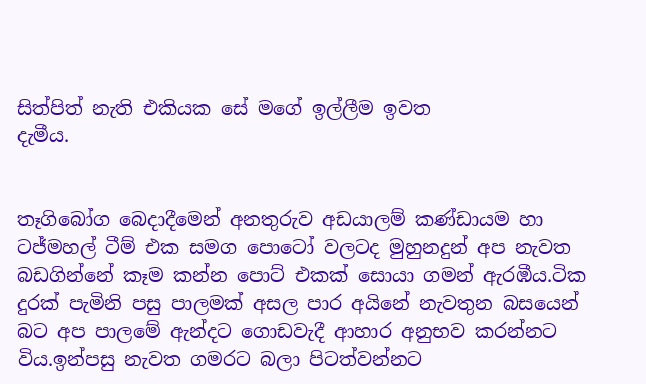සිත්පිත් නැති එකියක සේ මගේ ඉල්ලීම ඉවත
දැමීය.


තෑගිබෝග බෙදාදීමෙන් අනතුරුව අඩයාලම් කණ්ඩායම හා ටජ්මහල් ටීම් එක සමග පොටෝ වලටද මුහුනදුන් අප නැවත බඩගින්නේ කෑම කන්න පොට් එකක් සොයා ගමන් ඇරඹීය.ටික දුරක් පැමිනි පසු පාලමක් අසල පාර අයිනේ නැවතුන බසයෙන් බට අප පාලමේ ඇන්දට ගොඩවැදී ආහාර අනුභව කරන්නට විය.ඉන්පසු නැවත ගමරට බලා පිටත්වන්නට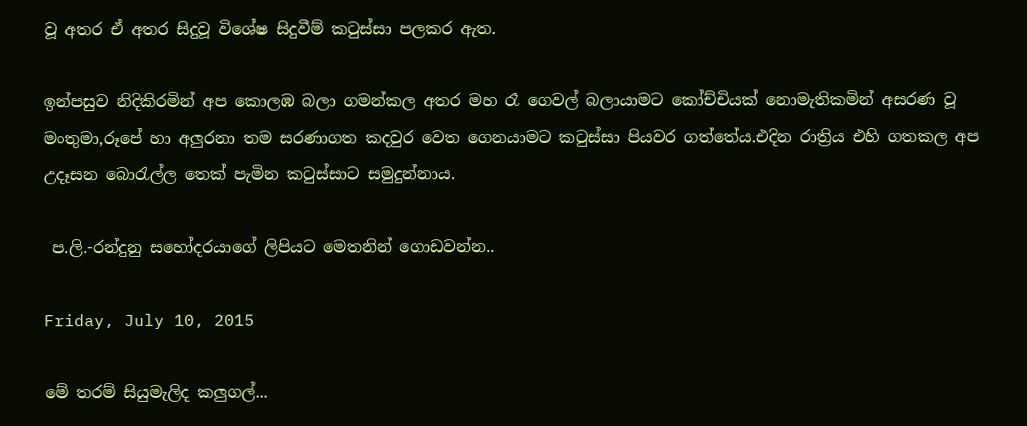වූ අතර ඒ අතර සිදුවූ විශේෂ සිදුවීම් කටුස්සා පලකර ඇත.

ඉන්පසුව නිදිකිරමින් අප කොලඹ බලා ගමන්කල අතර මහ රෑ ගෙවල් බලායාමට කෝච්චියක් නොමැතිකමින් අසරණ වූ මංතුමා,රූපේ හා අලුරනා තම සරණාගත කදවුර වෙත ගෙනයාමට කටුස්සා පියවර ගත්තේය.එදින රාත්‍රිය එහි ගතකල අප උදෑසන බොරැල්ල තෙක් පැමින කටුස්සාට සමුදුන්නාය.

 ප.ලි.-රන්දුනු සහෝදරයාගේ ලිපියට මෙතනින් ගොඩවන්න..

Friday, July 10, 2015

මේ තරම් සියුමැලිද කලුගල්...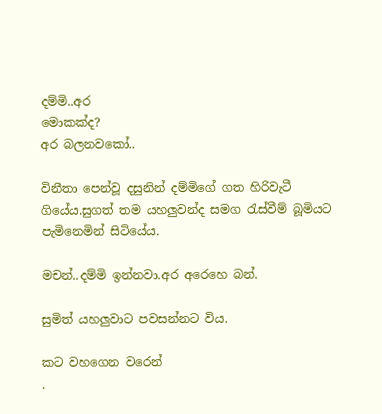දම්මි..අර
මොකක්ද?
අර බලනවකෝ..

විනීතා පෙන්වූ දසුනින් දම්මිගේ ගත හිරිවැටී ගියේය.සුගත් තම යහලුවන්ද සමග රැස්වීම් බූමියට පැමිනෙමින් සිටියේය.

මචන්..දම්මි ඉන්නවා.අර අරෙහෙ බන්.

සුමිත් යහලුවාට පවසන්නට විය.

කට වහගෙන වරෙන්
.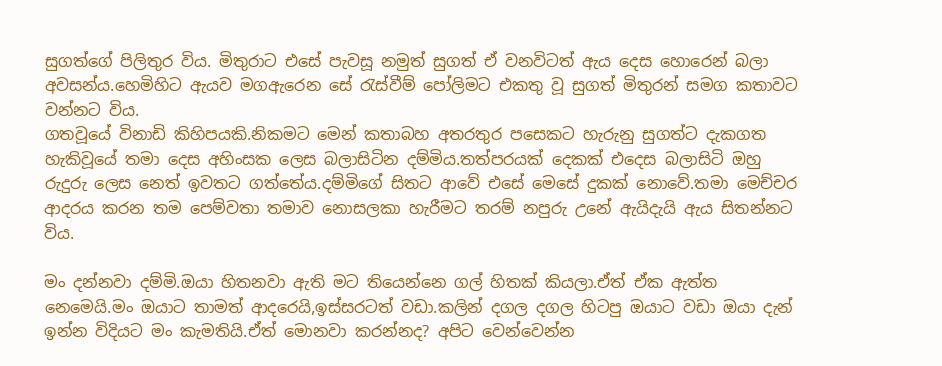සුගත්ගේ පිලිතුර විය. මිතුරාට එසේ පැවසූ නමුත් සුගත් ඒ වනවිටත් ඇය දෙස හොරෙන් බලා අවසන්ය.හෙමිහිට ඇයව මගඇරෙන සේ රැස්වීම් පෝලිමට එකතු වූ සුගත් මිතුරන් සමග කතාවට වන්නට විය.
ගතවූයේ විනාඩි කිහිපයකි.නිකමට මෙන් කතාබහ අතරතුර පසෙකට හැරුනු සුගත්ට දැකගත හැකිවූයේ තමා දෙස අහිංසක ලෙස බලාසිටින දම්මිය.තත්පරයක් දෙකක් එදෙස බලාසිටි ඔහු රුදුරු ලෙස නෙත් ඉවතට ගත්තේය.දම්මිගේ සිතට ආවේ එසේ මෙසේ දුකක් නොවේ.තමා මෙච්චර ආදරය කරන තම පෙම්වතා තමාව නොසලකා හැරීමට තරම් නපුරු උනේ ඇයිදැයි ඇය සිතන්නට විය.

මං දන්නවා දම්මි.ඔයා හිතනවා ඇති මට තියෙන්නෙ ගල් හිතක් කියලා.ඒත් ඒක ඇත්ත නෙමෙයි.මං ඔයාට තාමත් ආදරෙයි,ඉස්සරටත් වඩා.කලින් දගල දගල හිටපු ඔයාට වඩා ඔයා දැන් ඉන්න විදියට මං කැමතියි.ඒත් මොනවා කරන්නද? අපිට වෙන්වෙන්න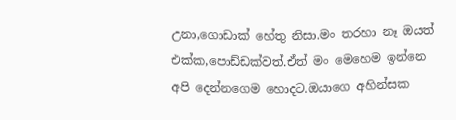උනා,ගොඩාක් හේතු නිසා.මං තරහා නෑ ඔයත් එක්ක,පොඩ්ඩක්වත්.ඒත් මං මෙහෙම ඉන්නෙ අපි දෙන්නගෙම හොදට.ඔයාගෙ අහින්සක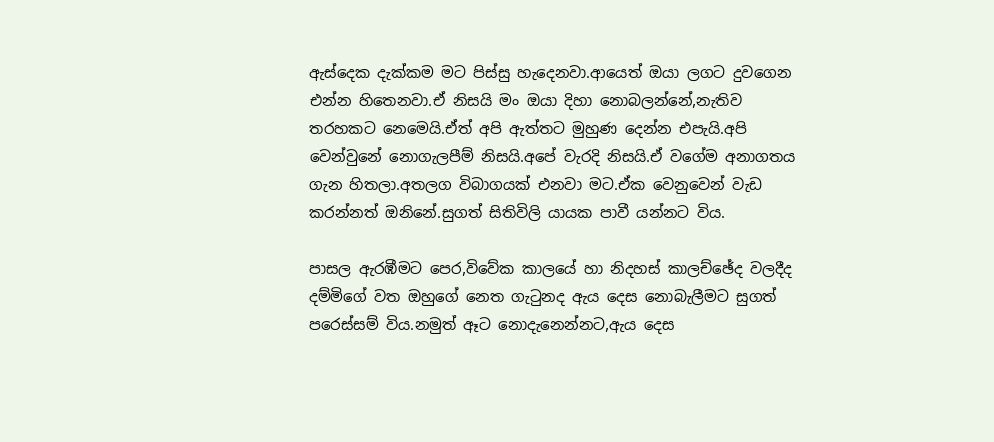ඇස්දෙක දැක්කම මට පිස්සු හැදෙනවා.ආයෙත් ඔයා ලගට දුවගෙන එන්න හිතෙනවා.ඒ නිසයි මං ඔයා දිහා නොබලන්නේ,නැතිව තරහකට නෙමෙයි.ඒත් අපි ඇත්තට මුහුණ දෙන්න එපැයි.අපි වෙන්වුනේ නොගැලපීම් නිසයි.අපේ වැරදි නිසයි.ඒ වගේම අනාගතය ගැන හිතලා.අතලග විබාගයක් එනවා මට.ඒක වෙනුවෙන් වැඩ කරන්නත් ඔනිනේ.සුගත් සිතිවිලි යායක පාවී යන්නට විය.

පාසල ඇරඹීමට පෙර,විවේක කාලයේ හා නිදහස් කාලච්ඡේද වලදීද දම්මිගේ වත ඔහුගේ නෙත ගැටුනද ඇය දෙස නොබැලීමට සුගත් පරෙස්සම් විය.නමුත් ඈට නොදැනෙන්නට,ඇය දෙස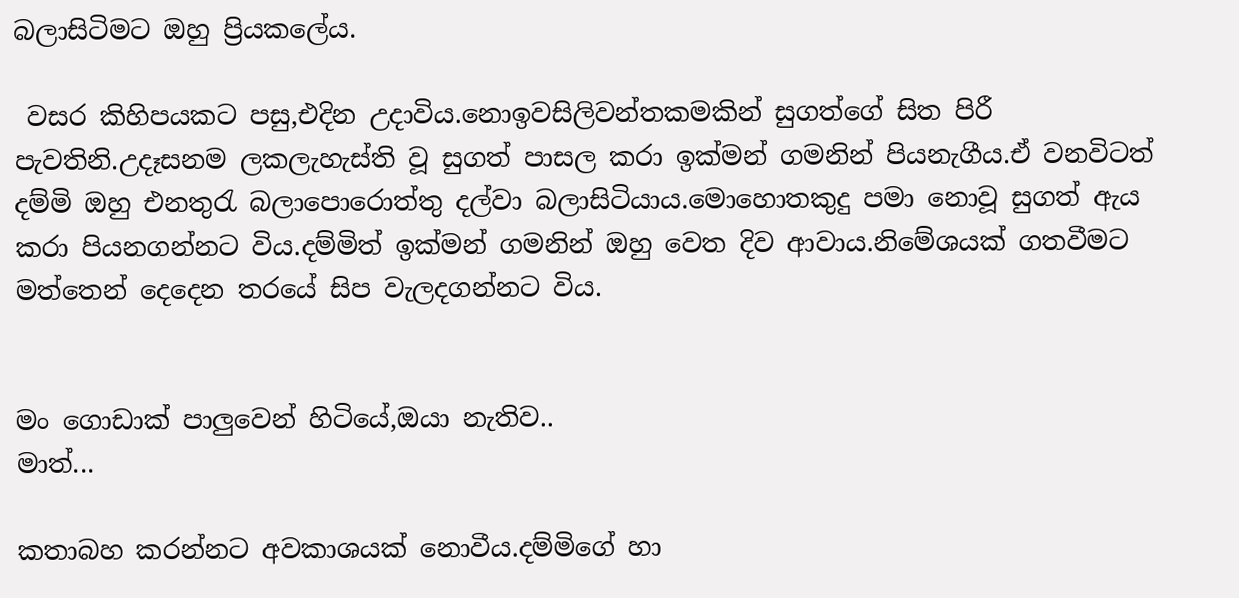බලාසිටිමට ඔහු ප්‍රියකලේය.

 වසර කිහිපයකට පසු,එදින උදාවිය.නොඉවසිලිවන්තකමකින් සුගත්ගේ සිත පිරී පැවතිනි.උදෑසනම ලකලැහැස්ති වූ සුගත් පාසල කරා ඉක්මන් ගමනින් පියනැගීය.ඒ වනවිටත් දම්මි ඔහු එනතුරැ බලාපොරොත්තු දල්වා බලාසිටියාය.මොහොතකුදු පමා නොවූ සුගත් ඇය කරා පියනගන්නට විය.දම්මිත් ඉක්මන් ගමනින් ඔහු වෙත දිව ආවාය.නිමේශයක් ගතවීමට මත්තෙන් දෙදෙන තරයේ සිප වැලදගන්නට විය.


මං ගොඩාක් පාලුවෙන් හිටියේ,ඔයා නැතිව..
මාත්...

කතාබහ කරන්නට අවකාශයක් නොවීය.දම්මිගේ හා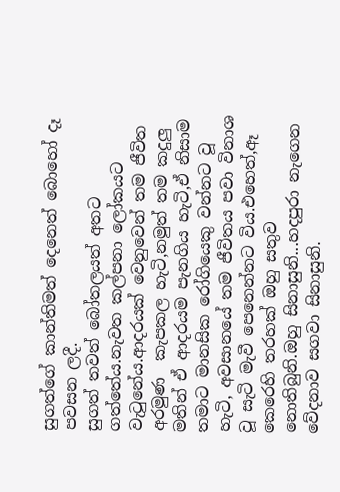සුගත්ගේ කාන්තිමත් දෙනෙත් බොහෝ දෑ පවසන ලදී.
සුගත් තවත් බෝතලයත් අතට ගත්තේය.නැවත කල්පනා ලෝකයට වැටුනේය.ආදරයක් වෙනුවෙන් තම ජීවිත අරමුණ  කැපකල හැටි,නමුත් තම කදුලු මතින් ඒ ආදරයම පැනගිය හැටි,ඒ නිසාම තමාට මානසික රෝගියෙකු වන්නට වූ හැටි, අවසානයේ තම ජීවිතය පවා විනාශ වූ සැටි මැවී පෙනෙන්නට විය.එහෙත්,ඈ කෙරෙහි තරහක් ඔහු සතුව නොතිබුනි.ඔහු සිනාසුනි...හදපුරා නැගෙන වේදනාව සගවා සිනාසුනි.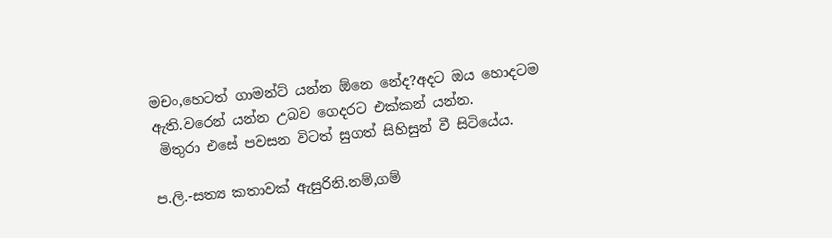මචං,හෙටත් ගාමන්ට් යන්න ඕනෙ නේද?අදට ඔය හොදටම ඇති.වරෙන් යන්න උබව ගෙදරට එක්කන් යන්න.
 මිතුරා එසේ පවසන විටත් සුගත් සිහිසුන් වී සිටියේය.

ප.ලි.-සත්‍ය කතාවක් ඇසුරිනි.නම්,ගම්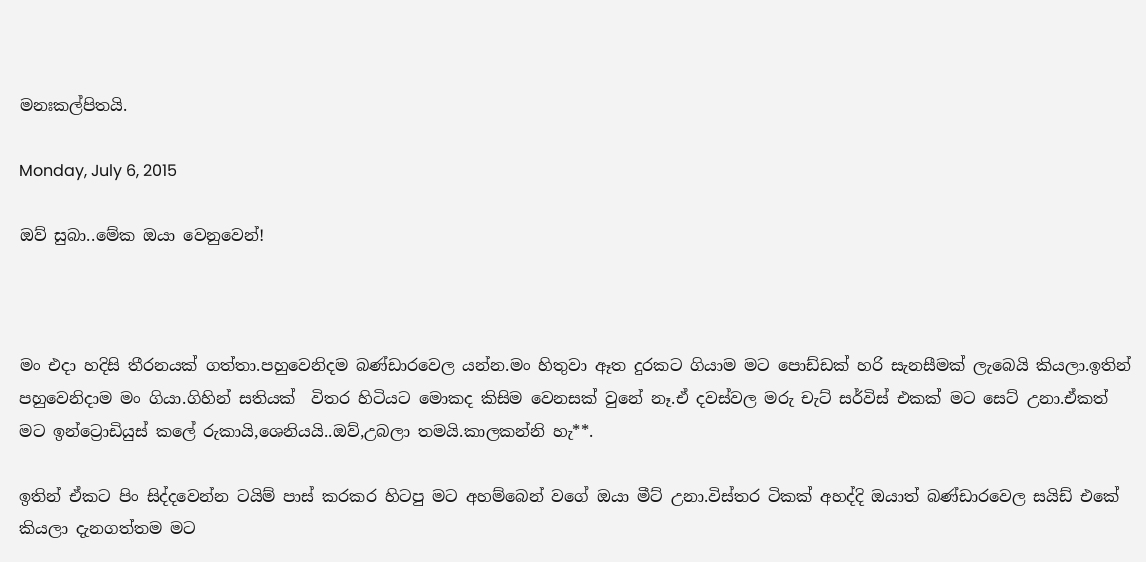මනඃකල්පිතයි.

Monday, July 6, 2015

ඔව් සුබා..මේක ඔයා වෙනුවෙන්!



මං එදා හදිසි තීරනයක් ගත්තා.පහුවෙනිදම බණ්ඩාරවෙල යන්න.මං හිතුවා ඈත දුරකට ගියාම මට පොඩ්ඩක් හරි සැනසීමක් ලැබෙයි කියලා.ඉතින් පහුවෙනිදාම මං ගියා.ගිහින් සතියක්  විතර හිටියට මොකද කිසිම වෙනසක් වුනේ නෑ.ඒ දවස්වල මරු චැට් සර්විස් එකක් මට සෙට් උනා.ඒකත් මට ඉන්ට්‍රොඩියුස් කලේ රුකායි,ශෙනියයි..ඔව්,උබලා තමයි.කාලකන්නි හැ**.

ඉතින් ඒකට පිං සිද්දවෙන්න ටයිම් පාස් කරකර හිටපු මට අහම්බෙන් වගේ ඔයා මීට් උනා.විස්තර ටිකක් අහද්දි ඔයාත් බණ්ඩාරවෙල සයිඩ් එකේ කියලා දැනගත්තම මට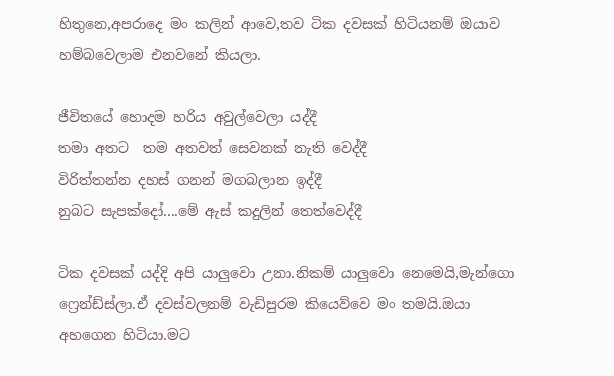හිතුනෙ,අපරාදෙ මං කලින් ආවෙ,තව ටික දවසක් හිටියනම් ඔයාව හම්බවෙලාම එනවනේ කියලා.

ජීවිතයේ හොදම හරිය අවුල්වෙලා යද්දී
තමා අතට  තම අතවත් සෙවනක් නැති වෙද්දී
විරිත්තන්න දහස් ගනන් මගබලාන ඉද්දී
නුබට සැපක්දෝ....මේ ඇස් කදුලින් තෙත්වෙද්දී

ටික දවසක් යද්දි අපි යාලුවො උනා.නිකම් යාලුවො නෙමෙයි,මැන්ගො ෆ්‍රෙන්ඩ්ස්ලා.ඒ දවස්වලනම් වැඩිපුරම කියෙව්වෙ මං තමයි.ඔයා අහගෙන හිටියා.මට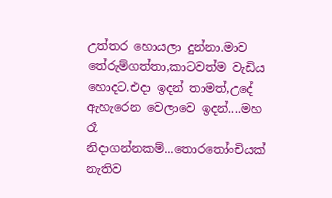උත්තර හොයලා දුන්නා.මාව තේරුම්ගත්තා,කාටවත්ම වැඩිය හොදට.එදා ඉදන් තාමත්,උදේ ඇහැරෙන වෙලාවෙ ඉදන්....මහ රෑ නිදාගන්නකම්...තොරතෝංචියක් නැතිව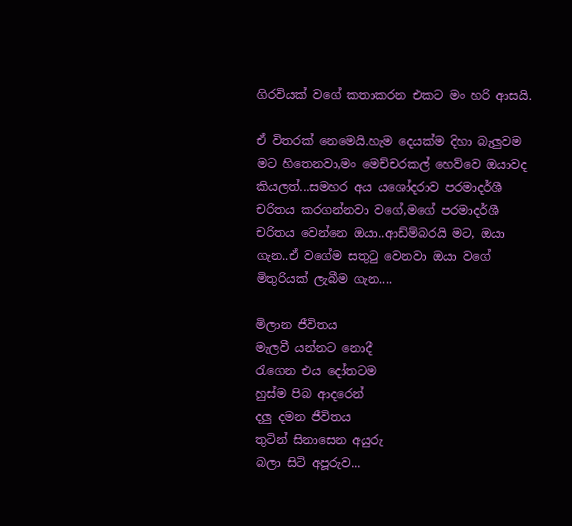ගිරවියක් වගේ කතාකරන එකට මං හරි ආසයි.

ඒ විතරක් නෙමෙයි.හැම දෙයක්ම දිහා බැලුවම මට හිතෙනවා,මං මෙච්චරකල් හෙව්වෙ ඔයාවද කියලත්...සමහර අය යශෝදරාව පරමාදර්ශී චරිතය කරගන්නවා වගේ,මගේ පරමාදර්ශී චරිතය වෙන්නෙ ඔයා..ආඩ්ම්බරයි මට, ඔයා ගැන..ඒ වගේම සතුටු වෙනවා ඔයා වගේ මිතුරියක් ලැබීම ගැන....

මිලාන ජීවිතය
මැලවී යන්නට නොදී
රැගෙන එය දෝතටම
හුස්ම පිබ ආදරෙන්
දලු දමන ජීවිතය
තුටින් සිනාසෙන අයුරු
බලා සිටි අපූරුව...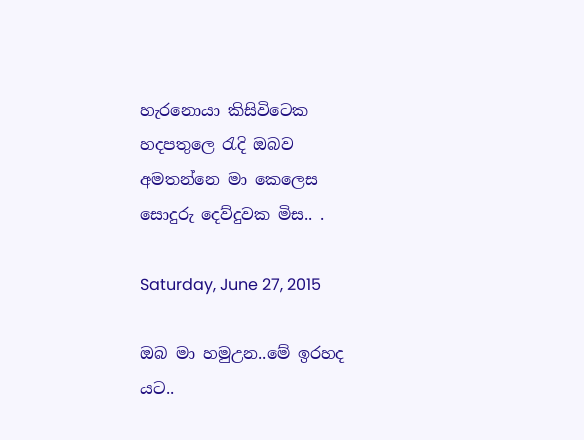හැරනොයා කිසිවිටෙක
හදපතුලෙ රැදි ඔබව
අමතන්නෙ මා කෙලෙස
සොදුරු දෙව්දුවක මිස.. .

Saturday, June 27, 2015

ඔබ මා හමුඋන..මේ ඉරහද යට..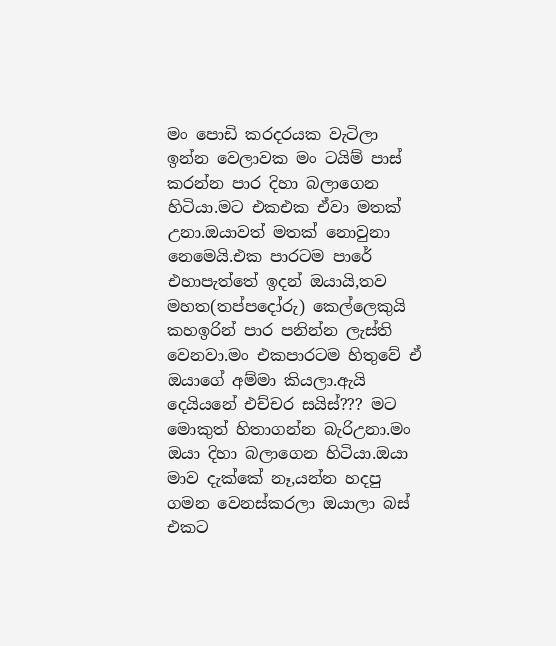මං පොඩි කරදරයක වැටිලා ඉන්න වෙලාවක මං ටයිම් පාස් කරන්න පාර දිහා බලාගෙන හිටියා.මට එකඑක ඒවා මතක් උනා.ඔයාවත් මතක් නොවුනා නෙමෙයි.එක පාරටම පාරේ එහාපැත්තේ ඉදන් ඔයායි,තව මහත(තප්පදෝරු) කෙල්ලෙකුයි කහඉරින් පාර පනින්න ලැස්ති වෙනවා.මං එකපාරටම හිතුවේ ඒ ඔයාගේ අම්මා කියලා.ඇයි දෙයියනේ එච්චර සයිස්??? මට මොකුත් හිතාගන්න බැරිඋනා.මං ඔයා දිහා බලාගෙන හිටියා.ඔයා මාව දැක්කේ නෑ,යන්න හදපු ගමන වෙනස්කරලා ඔයාලා බස් එකට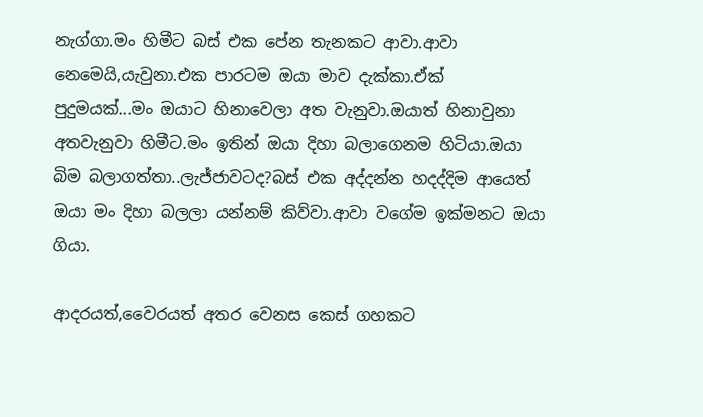නැග්ගා.මං හිමීට බස් එක පේන තැනකට ආවා.ආවා නෙමෙයි,යැවුනා.එක පාරටම ඔයා මාව දැක්කා.ඒක් පුදුමයක්...මං ඔයාට හිනාවෙලා අත වැනුවා.ඔයාත් හිනාවුනා අතවැනුවා හිමීට.මං ඉතින් ඔයා දිහා බලාගෙනම හිටියා.ඔයා බිම බලාගත්තා..ලැජ්ජාවටද?බස් එක අද්දන්න හදද්දිම ආයෙත් ඔයා මං දිහා බලලා යන්නම් කිව්වා.ආවා වගේම ඉක්මනට ඔයා ගියා.

ආදරයත්,වෛරයත් අතර වෙනස කෙස් ගහකට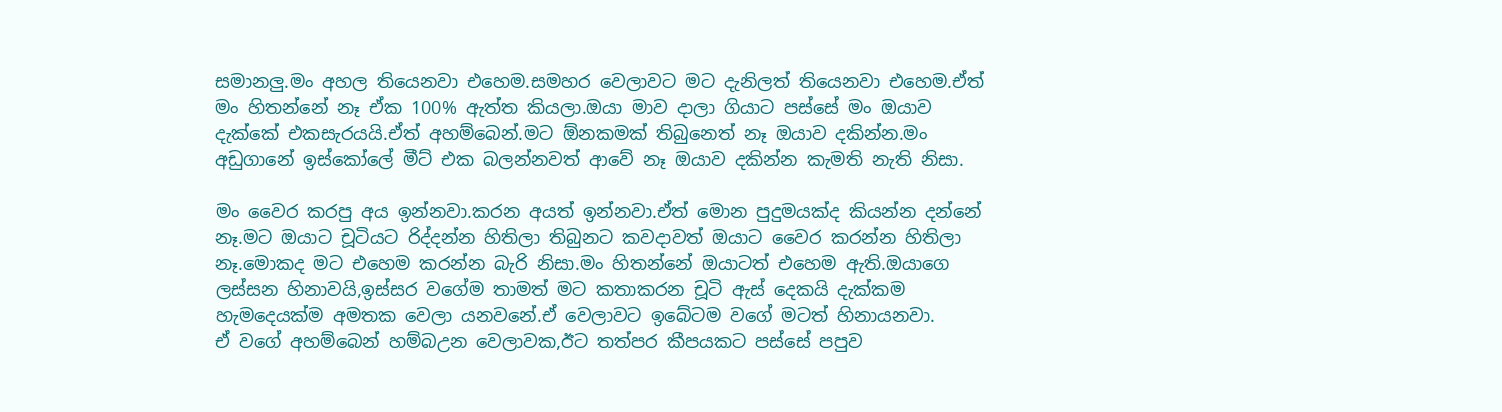සමානලු.මං අහල තියෙනවා එහෙම.සමහර වෙලාවට මට දැනිලත් තියෙනවා එහෙම.ඒත් මං හිතන්නේ නෑ ඒක 100% ඇත්ත කියලා.ඔයා මාව දාලා ගියාට පස්සේ මං ඔයාව දැක්කේ එකසැරයයි.ඒත් අහම්බෙන්.මට ඕනකමක් තිබුනෙත් නෑ ඔයාව දකින්න.මං අඩුගානේ ඉස්කෝලේ මීට් එක බලන්නවත් ආවේ නෑ ඔයාව දකින්න කැමති නැති නිසා.

මං වෛර කරපු අය ඉන්නවා.කරන අයත් ඉන්නවා.ඒත් මොන පුදුමයක්ද කියන්න දන්නේ නෑ.මට ඔයාට චූටියට රිද්දන්න හිතිලා තිබුනට කවදාවත් ඔයාට වෛර කරන්න හිතිලා නෑ.මොකද මට එහෙම කරන්න බැරි නිසා.මං හිතන්නේ ඔයාටත් එහෙම ඇති.ඔයාගෙ ලස්සන හිනාවයි,ඉස්සර වගේම තාමත් මට කතාකරන චූටි ඇස් දෙකයි දැක්කම හැමදෙයක්ම අමතක වෙලා යනවනේ.ඒ වෙලාවට ඉබේටම වගේ මටත් හිනායනවා.
ඒ වගේ අහම්බෙන් හම්බඋන වෙලාවක,ඊට තත්පර කීපයකට පස්සේ පපුව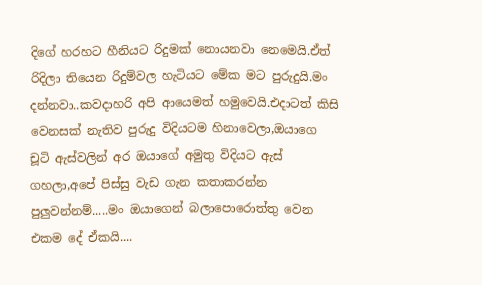දිගේ හරහට හීනියට රිදුමක් නොයනවා නෙමෙයි.ඒත් රිදිලා තියෙන රිදුම්වල හැටියට මේක මට පුරුදුයි.මං දන්නවා..කවදාහරි අපි ආයෙමත් හමුවෙයි.එදාටත් කිසි වෙනසක් නැතිව පුරුදු විදියටම හිනාවෙලා,ඔයාගෙ චූටි ඇස්වලින් අර ඔයාගේ අමුතු විදියට ඇස් ගහලා,අපේ පිස්සු වැඩ ගැන කතාකරන්න පුලුවන්නම්.....මං ඔයාගෙන් බලාපොරොත්තු වෙන එකම දේ ඒකයි....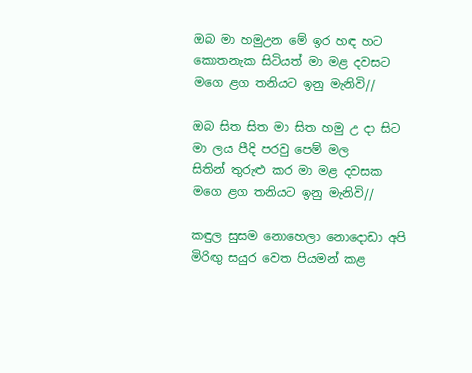ඔබ මා හමුඋන මේ ඉර හඳ හට
කොතනැක සිටියත් මා මළ දවසට
මගෙ ළග තනියට ඉනු මැනිවි//

ඔබ සිත සිත මා සිත හමු උ දා සිට
මා ලය පීදි පරවු පෙම් මල
සිතින් තුරුළු කර මා මළ දවසක
මගෙ ළග තනියට ඉනු මැනිවි//

කඳුල සුසම නොහෙලා නොදොඩා අපි
මිරිඟු සයුර වෙත පියමන් කළ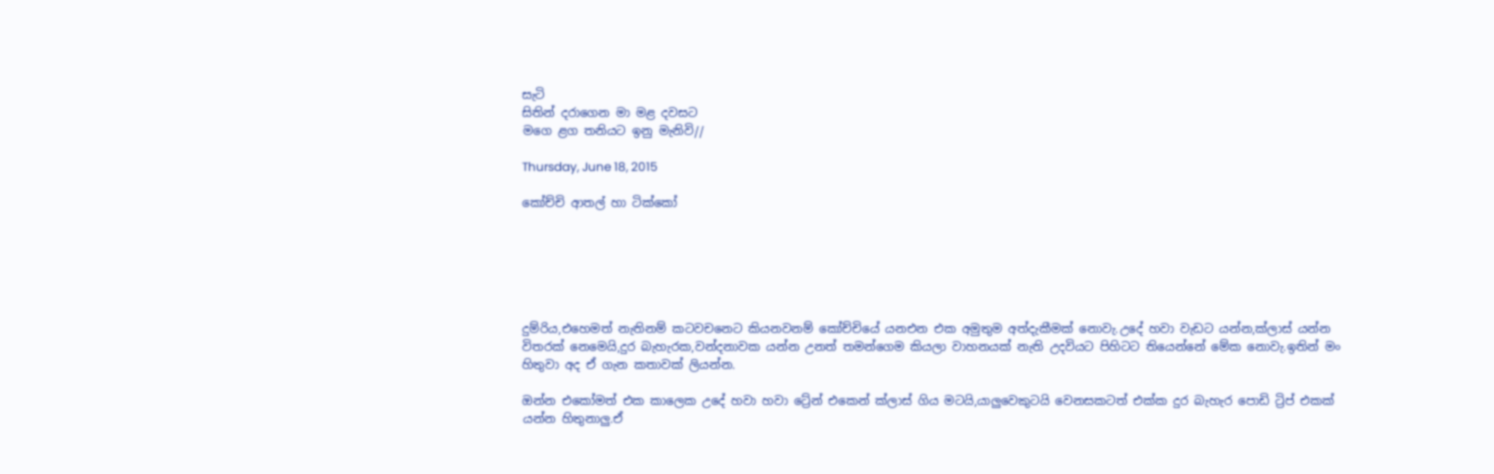සැටි
සිතින් දරාගෙන මා මළ දවසට
මගෙ ළග තනියට ඉනු මැනිවි//

Thursday, June 18, 2015

කෝච්චි ආතල් හා ටික්කෝ






දුම්රිය,එහෙමත් නැතිනම් කටවචනෙට කියනවනම් කෝච්චියේ යනඑන එක අමුතුම අත්දැකීමක් නොවැ.උදේ හවා වැඩට යන්න,ක්ලාස් යන්න විතරක් නෙමෙයි,දුර බැහැරක,වන්දනාවක යන්න උනත් තමන්ගෙම කියලා වාහනයක් නැති උදවියට පිහිටට තියෙන්නේ මේක නොවැ.ඉතින් මං හිතුවා අද ඒ ගැන කතාවක් ලියන්න.

ඔන්න එකෝමත් එක කාලෙක උදේ හවා හවා ‍ට්‍රේන් එකෙන් ක්ලාස් ගිය මටයි,යාලුවෙකුටයි වෙනසකටත් එක්ක දුර බැහැර පොඩි ට්‍රිප් එකක් යන්න හිතුනාලු.ඒ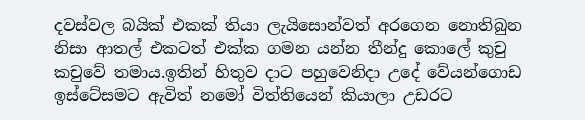දවස්වල බයික් එකක් තියා ලැයිසොන්වත් අරගෙන නොතිබුන නිසා ආතල් එකටත් එක්ක ගමන යන්න තීන්දු කොලේ කුචු කචුවේ තමාය.ඉතින් හිතුව දාට පහුවෙනිදා උදේ වේයන්ගොඩ ඉස්ටේසමට ඇවිත් නමෝ විත්තියෙන් කියාලා උඩරට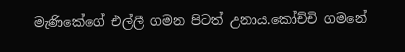මැණිකේගේ එල්ලී ගමන පිටත් උනාය.කෝච්චි ගමනේ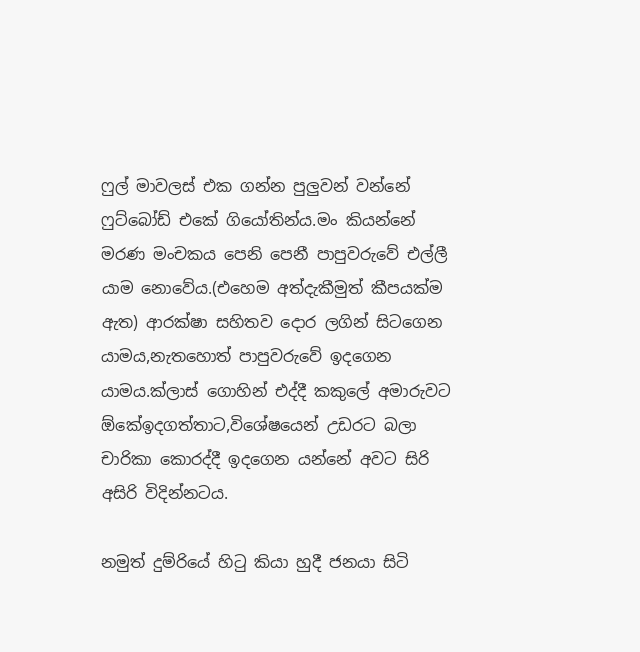ෆුල් මාවලස් එක ගන්න පුලුවන් වන්නේ ෆුට්බෝඩ් එකේ ගියෝතින්ය.මං කියන්නේ මරණ මංචකය පෙනි පෙනී පාපුවරුවේ එල්ලී යාම නොවේය.(එහෙම අත්දැකීමුත් කීපයක්ම ඇත) ආරක්ෂා සහිතව දොර ලගින් සිටගෙන යාමය,නැතහොත් පාපුවරුවේ ඉදගෙන යාමය.ක්ලාස් ගොහින් එද්දී කකුලේ අමාරුවට ඕකේඉදගත්තාට,විශේෂයෙන් උඩරට බලා චාරිකා කොරද්දී ඉදගෙන යන්නේ අවට සිරි අසිරි විදින්නටය.

නමුත් දුම්රියේ හිටු කියා හුදී ජනයා සිටි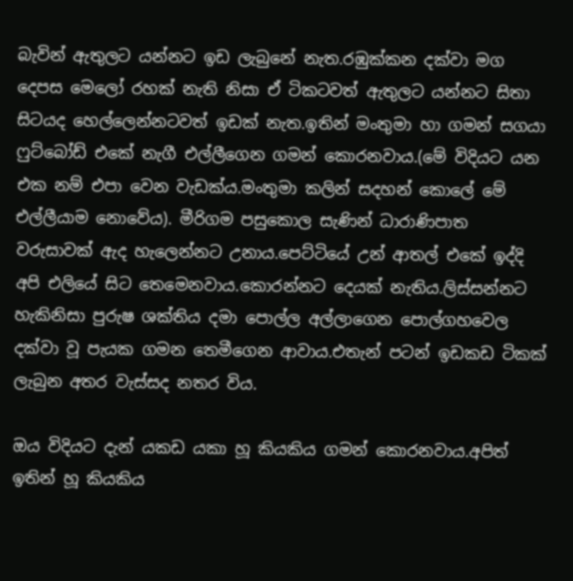බැවින් ඇතුලට යන්නට ඉඩ ලැබුනේ නැත.රඹුක්කන දක්වා මග දෙපස මෙලෝ රහක් නැති නිසා ඒ ටිකටවත් ඇතුලට යන්නට සිතා සිටයද හෙල්ලෙන්නටවත් ඉඩක් නැත.ඉතින් මංතුමා හා ගමන් සගයා ෆුට්බෝඩ් එකේ නැගී එල්ලීගෙන ගමන් කොරනවාය.(මේ විදියට යන එක නම් එපා වෙන වැඩක්ය.මංතුමා කලින් සදහන් කොලේ මේ එල්ලීයාම නොවේය). මීරිගම පසුකොල සැණින් ධාරාණිපාත වරුසාවක් ඇද හැලෙන්නට උනාය.පෙට්ටියේ උන් ආතල් එකේ ඉද්දි අපි එලියේ සිට තෙමෙනවාය.කොරන්නට දෙයක් නැතිය.ලිස්සන්නට හැකිනිසා පුරුෂ ශක්තිය දමා පොල්ල අල්ලාගෙන පොල්ගහවෙල දක්වා වූ පැයක ගමන තෙමීගෙන ආවාය.එතැන් පටන් ඉඩකඩ ටිකක් ලැබුන අතර වැස්සද නතර විය.

ඔය විදියට දැන් යකඩ යකා හූ කියකිය ගමන් කොරනවාය.අපිත් ඉතින් හූ කියකිය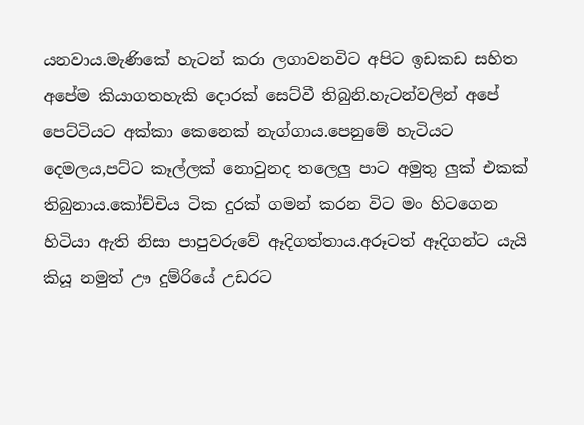යනවාය.මැණිකේ හැටන් කරා ලගාවනවිට අපිට ඉඩකඩ සහිත අපේම කියාගතහැකි දොරක් සෙට්වී තිබුනි.හැටන්වලින් අපේ පෙට්ටියට අක්කා කෙනෙක් නැග්ගාය.පෙනුමේ හැටියට දෙමලය,පට්ට කෑල්ලක් නොවුනද තලෙලු පාට අමුතු ලුක් එකක් තිබුනාය.කෝච්චිය ටික දුරක් ගමන් කරන විට මං හිටගෙන හිටියා ඇති නිසා පාපුවරුවේ ඈදිගත්තාය.අරූටත් ඈදිගන්ට යැයි කියූ නමුත් ඌ දුම්රියේ උඩරට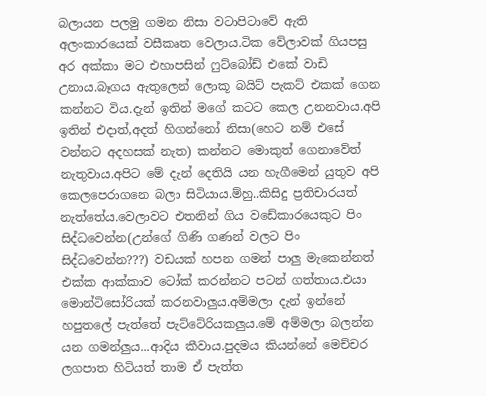බලායන පලමු ගමන නිසා වටාපිටාවේ ඇති අලංකාරයෙක් වසීකෘත වෙලාය.ටික වේලාවක් ගියපසු අර අක්කා මට එහාපසින් ෆුට්බෝඩ් එකේ වාඩි උනාය.බෑගය ඇතුලෙන් ලොකූ බයිට් පැකට් එකක් ගෙන කන්නට විය.දැන් ඉතින් ම‍ගේ කටට කෙල උනනවාය.අපි ඉතින් එදාත්,අදත් හිගන්නෝ නිසා(හෙට නම් එසේ වන්නට අදහසක් නැත) කන්නට මොකුත් ගෙනාවේත් නැතුවාය.අපිට මේ දැන් දෙතියි යන හැගීමෙන් යුතුව අපි කෙලපෙරාගනෙ බලා සිටියාය.ම්හු..කිසිදු ප්‍රතිචාරයත් නැත්තේය.වෙලාවට එතනින් ගිය වඩේකාරයෙකුට පිං සිද්ධවෙන්න(උන්ගේ ගිණි ගණන් වලට පිං සිද්ධවෙන්න???) වඩයක් හපන ගමන් පාලු මැකෙන්නත් එක්ක ආක්කාව ‍ටෝක් කරන්නට පටන් ගත්තාය.එයා මොන්ටිසෝරියක් කරනවාලුය.අම්මලා දැන් ඉන්නේ හපුතලේ පැත්තේ පැට්ටේරියකලුය.මේ අම්මලා බලන්න යන ගමන්ලුය...ආදිය කීවාය.පුදමය කියන්නේ මෙච්චර ලගපාත හිටියත් තාම ඒ පැත්ත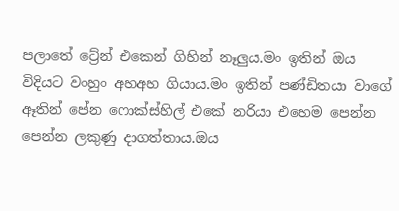පලාතේ ට්‍රේන් එකෙන් ගිහින් නෑලුය.මං ඉතින් ඔය විදියට වංහුං අහඅහ ගියාය.මං ඉතින් පණ්ඩිතයා වාගේ ඈතින් පේන ෆොක්ස්හිල් එකේ නරියා එහෙම පෙන්න පෙන්න ලකුණු දාගත්තාය.ඔය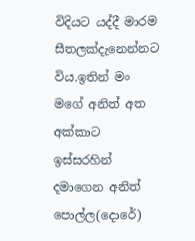විදියට යද්දී මාරම සීතලක්දැනෙන්නට විය.ඉතින් මං මගේ අනිත් අත අක්කාට ඉස්සරහින් දමාගෙන අනිත් පොල්ල(දොරේ)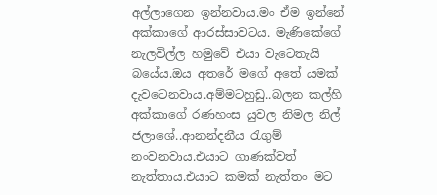අල්ලාගෙන ඉන්නවාය.මං ඒම ඉන්නේ අක්කාගේ ආරස්සාවටය. මැණිකේගේ නැලවිල්ල හමුවේ එයා වැටෙතැයි බයේය.ඔය අ‍තරේ මගේ අතේ යමක් දැවටෙනවාය.අම්මටහුඩු..බලන කල්හි අක්කාගේ රණහංස යුවල නිමල නිල් ජලාශේ..ආනන්දනීය රැගුම් නංවනවාය.එයාට ගාණක්වත් නැත්තාය.එයාට කමක් නැත්තං මට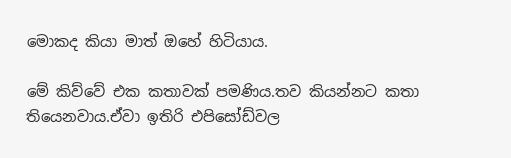මොකද කියා මාත් ඔහේ හිටියාය.

මේ කිව්වේ එක කතාවක් පමණිය.තව කියන්නට කතා තියෙනවාය.ඒවා ඉතිරි එපිසෝඩ්වල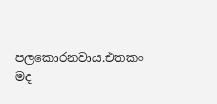පලකොරනවාය.එතකං මද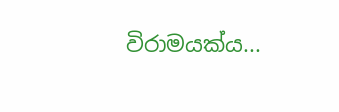විරාමයක්ය...